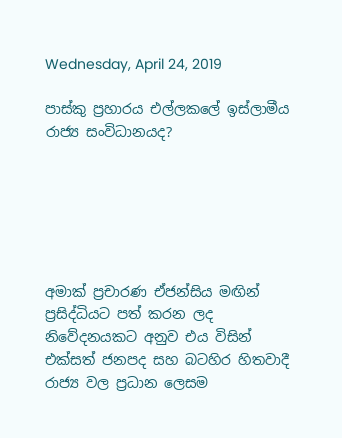Wednesday, April 24, 2019

පාස්කු ප්‍රහාරය එල්ලකලේ ඉස්ලාමීය රාජ්‍ය සංවිධානයද?






අමාක් ප්‍රචාරණ ඒජන්සිය මඟින් ප්‍රසිද්ධියට පත් කරන ලද නිවේදනයකට අනුව එය විසින් එක්සත් ජනපද සහ බටහිර හිතවාදී රාජ්‍ය වල ප්‍රධාන ලෙසම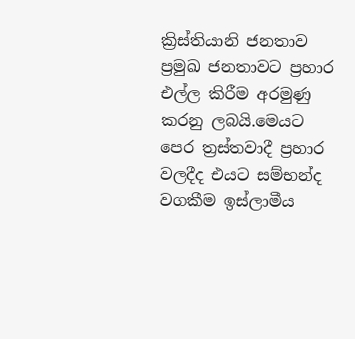ක්‍රිස්තියානි ජනතාව ප්‍රමුඛ ජනතාවට ප්‍රහාර එල්ල කිරීම අරමුණු කරනු ලබයි.මෙයට පෙර ත්‍රස්තවාදී ප්‍රහාර වලදීද එයට සම්භන්ද වගකීම ඉස්ලාමීය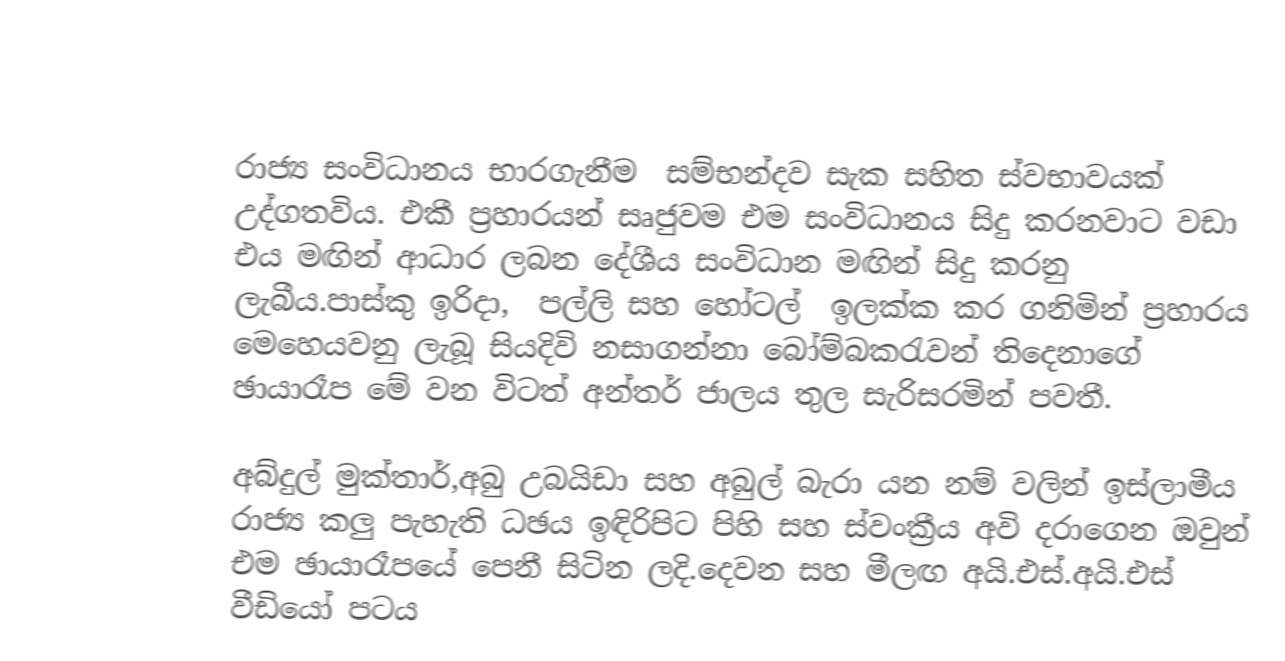රාජ්‍ය සංවිධානය භාරගැනීම  සම්භන්දව සැක සහිත ස්වභාවයක් උද්ගතවිය. එකී ප්‍රහාරයන් සෘජුවම එම සංවිධානය සිදු කරනවාට වඩා එය මඟින් ආධාර ලබන දේශීය සංවිධාන මඟින් සිදු කරනු ලැබීය.පාස්කු ඉරිදා,  පල්ලි සහ හෝටල්  ඉලක්ක කර ගනිමින් ප්‍රහාරය මෙහෙයවනු ලැබූ සියදිවි නසාගන්නා බෝම්බකරැවන් තිදෙනාගේ ඡායාරෑප මේ වන විටත් අන්තර් ජාලය තුල සැරිසරමින් පවතී.

අබ්දුල් මුක්තාර්,අබු උබයිඩා සහ අබුල් බැරා යන නම් වලින් ඉස්ලාමීය රාජ්‍ය කලු පැහැති ධඡය ඉඳිරිපිට පිහි සහ ස්වංක්‍රීය අවි දරාගෙන ඔවුන් එම ඡායාරෑපයේ පෙනී සිටින ලදි.දෙවන සහ මීලඟ අයි.එස්.අයි.එස් වීඩියෝ පටය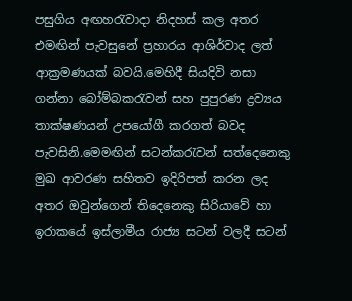පසුගිය අඟහරැවාදා නිදහස් කල අතර එමඟින් පැවසුනේ ප්‍රහාරය ආශිර්වාද ලත් ආක්‍රමණයක් බවයි.මෙහිදී සියදිවි නසා ගන්නා බෝම්බකරැවන් සහ පුපුරණ ද්‍රව්‍යය තාක්ෂණයන් උපයෝගී කරගත් බවද පැවසිනි.මෙමඟින් සටන්කරැවන් සත්දෙනෙකු මුඛ ආවරණ සහිතව ඉදිරිපත් කරන ලද අතර ඔවුන්ගෙන් තිදෙනෙකු සිරියාවේ හා ඉරාකයේ ඉස්ලාමීය රාජ්‍ය සටන් වලදී සටන්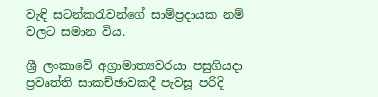වැඳි සටන්කරැවන්ගේ සාම්ප්‍රදායක නම් වලට සමාන විය.

ශ්‍රී ලංකාවේ අග්‍රාමාත්‍යවරයා පසුගියදා ප්‍රවෘත්ති සාකච්ඡාවකදී පැවසූ පරිදි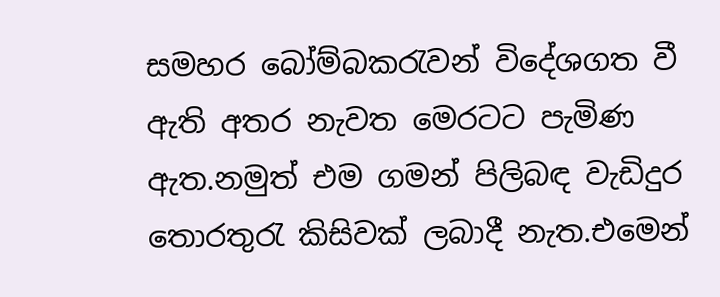සමහර බෝම්බකරැවන් විදේශගත වී ඇති අතර නැවත මෙරටට පැමිණ ඇත.නමුත් එම ගමන් පිලිබඳ වැඩිදුර තොරතුරැ කිසිවක් ලබාදී නැත.එමෙන්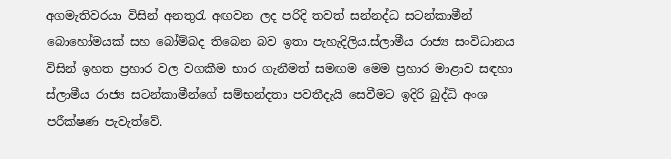අගමැතිවරයා විසින් අනතුරැ අඟවන ලද පරිදි තවත් සන්නද්ධ සටන්කාමීන් බොහෝමයක් සහ බෝම්බද තිබෙන බව ඉතා පැහැදිලිය.ස්ලාමීය රාජ්‍ය සංවිධානය විසින් ඉහත ප්‍රහාර වල වගකීම භාර ගැනීමත් සමඟම මෙම ප්‍රහාර මාළාව සඳහා ස්ලාමීය රාජ්‍ය සටන්කාමීන්ගේ සම්භන්දතා පවතීදැයි සෙවීමට ඉදිරි බුද්ධි අංශ පරීක්ෂණ පැවැත්වේ.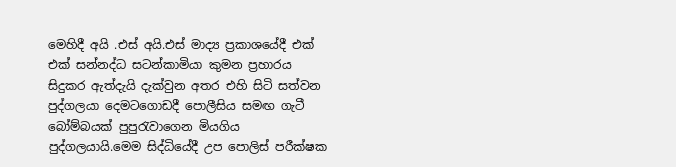මෙහිදී අයි .එස් අයි.එස් මාද්‍ය ප්‍රකාශයේදී එක් එක් සන්නද්ධ සටන්කාමියා කුමන ප්‍රහාරය සිදුකර ඇත්දැයි දැක්වුන අතර එහි සිටි සත්වන පුද්ගලයා දෙමටගොඩදී පොලීසිය සමඟ ගැටී බෝම්බයක් පුපුරැවාගෙන මියගිය පුද්ගලයායි.මෙම සිද්ධියේදී උප පොලිස් පරීක්ෂක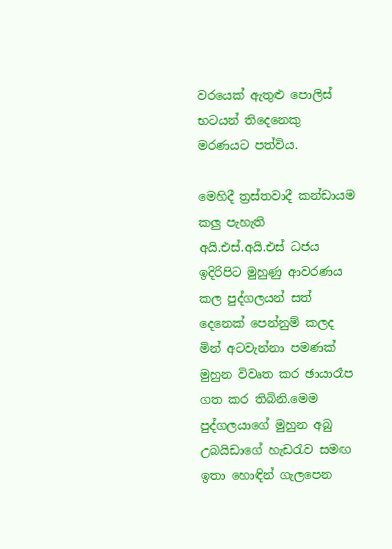වරයෙක් ඇතුළු පොලිස් භටයන් තිදෙනෙකු මරණයට පත්විය.

මෙහිදී ත්‍රස්තවාදී කන්ඩායම කලු පැහැති අයි.එස්.අයි.එස් ධජය ඉදිරිපිට මුහුණු ආවරණය කල පුද්ගලයන් සත් දෙනෙක් පෙන්නුම් කලද මින් අටවැන්නා පමණක් මුහුන විවෘත කර ඡායාරෑප ගත කර තිබිනි.මෙම පුද්ගලයාගේ මුහුන අබු උබයිඩාගේ හැඩරැව සමඟ ඉතා හොඳින් ගැලපෙන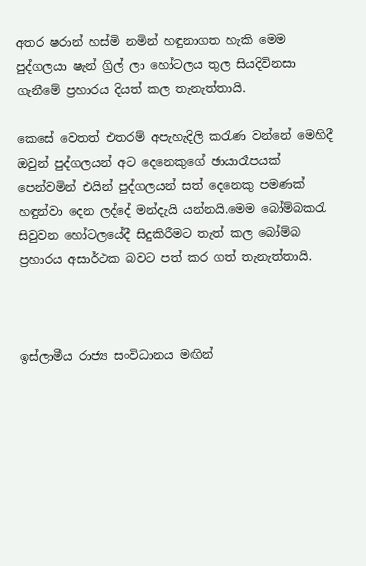අතර ෂරාන් හස්මි නමින් හඳුනාගත හැකි මෙම පුද්ගලයා ෂැන් ග්‍රිල් ලා හෝටලය තුල සියදිවිනසා ගැනීමේ ප්‍රහාරය දියත් කල තැනැත්තායි.

කෙසේ වෙතත් එතරම් අපැහැදිලි කරැණ වන්නේ මෙහිදී ඔවුන් පුද්ගලයන් අට දෙනෙකුගේ ඡායාරෑපයක් පෙන්වමින් එයින් පුද්ගලයන් සත් දෙනෙකු පමණක් හඳුන්වා දෙන ලද්දේ මන්දැයි යන්නයි.මෙම බෝම්බකරැ සිවුවන හෝටලයේදී සිදුකිරීමට තැත් කල බෝම්බ ප්‍රහාරය අසාර්ථක බවට පත් කර ගත් තැනැත්තායි.



ඉස්ලාමීය රාජ්‍ය සංවිධානය මඟින්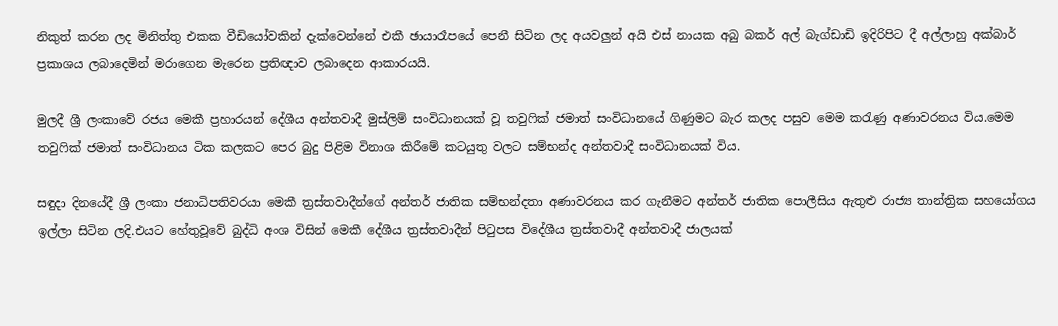නිකුත් කරන ලද මිනිත්තු එකක වීඩියෝවකින් දැක්වෙන්නේ එකී ඡායාරෑපයේ පෙනී සිටින ලද අයවලුන් අයි එස් නායක අබු බකර් අල් බැග්ඩාඩි ඉදිරිපිට දී අල්ලාහු අක්බාර් ප්‍රකාශය ලබාදෙමින් මරාගෙන මැරෙන ප්‍රතිඥාව ලබාදෙන ආකාරයයි.

මුලදී ශ්‍රී ලංකාවේ රජය මෙකී ප්‍රහාරයන් දේශීය අන්තවාදී මුස්ලිම් සංවිධානයක් වූ තවුෆික් ජමාත් සංවිධානයේ ගිණුමට බැර කලද පසුව මෙම කරැණු අණාවරනය විය.මෙම තවුෆික් ජමාත් සංවිධානය ටික කලකට ‍පෙර බුදු පිළිම විනාශ කිරීමේ කටයුතු වලට සම්භන්ද අන්තවාදී සංවිධානයක් විය.

සඳුදා දිනයේදී ශ්‍රී ලංකා ජනාධිපතිවරයා මෙකී ත්‍රස්තවාදීන්ගේ අන්තර් ජාතික සම්භන්දතා අණාවරනය කර ගැනීමට අන්තර් ජාතික පොලීසිය ඇතුළු රාජ්‍ය තාන්ත්‍රික සහයෝගය ඉල්ලා සිටින ලදි.එයට හේතුවූවේ බුද්ධි අංශ විසින් මෙකී දේශීය ත්‍රස්තවාදීන් පිටුපස විදේශීය ත්‍රස්තවාදී අන්තවාදී ජාලයක්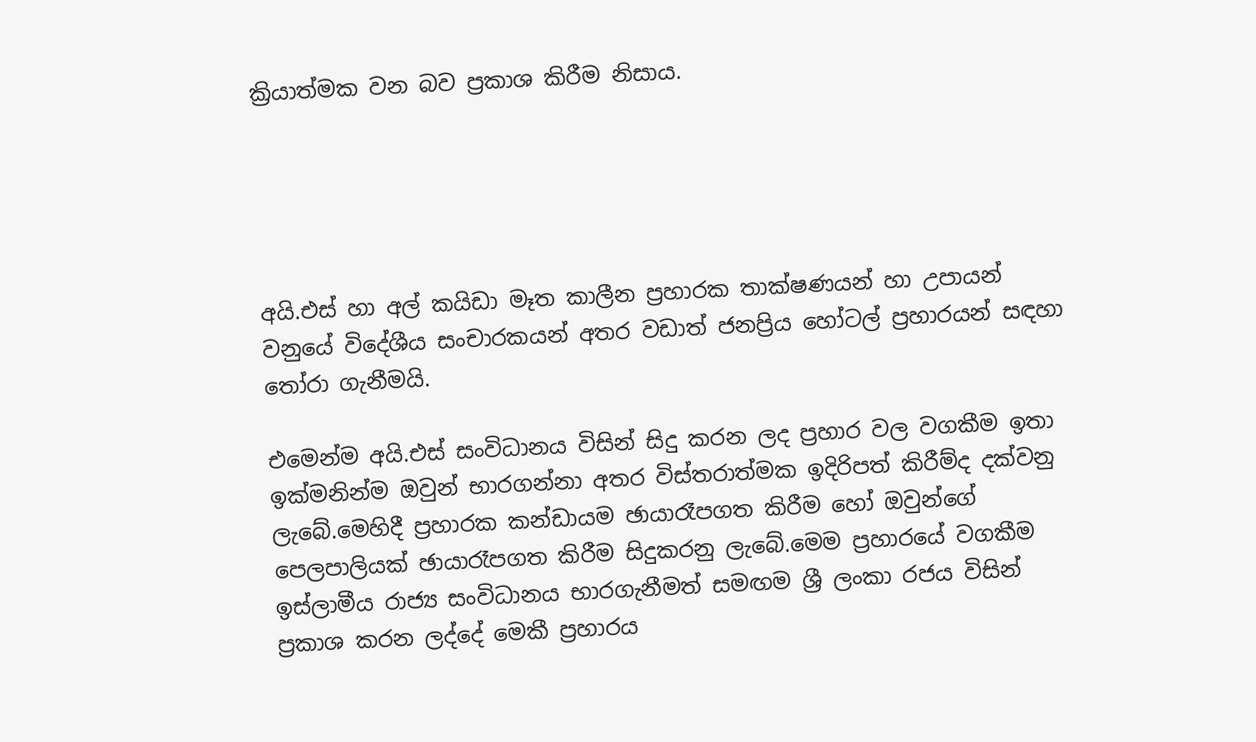ක්‍රියාත්මක වන බව ප්‍රකාශ කිරීම නිසාය.





අයි.එස් හා අල් කයිඩා මෑත කාලීන ප්‍රහාරක තාක්ෂණයන් හා උප‍ායන් වනුයේ විදේශීය සංචාරකයන් අතර වඩාත් ජනප්‍රිය හෝටල් ප්‍රහාරයන් සඳහා තෝරා ගැනීමයි.

එමෙන්ම අයි.එස් සංවිධානය විසින් සිදු කරන ලද ප්‍රහාර වල වගකීම ඉතා ඉක්මනින්ම ඔවුන් භාරගන්නා අතර විස්තරාත්මක ඉදිරිපත් කිරීම්ද දක්වනු ලැබේ.මෙහිදී ප්‍රහාරක කන්ඩායම ඡායාරෑපගත කිරීම හෝ ඔවුන්ගේ පෙලපාලියක් ඡායාරෑපගත කිරීම සිදුකරනු ලැබේ.මෙම ප්‍රහාරයේ වගකීම ඉස්ලාමීය රාජ්‍ය සංවිධානය භාරගැනීමත් සමඟම ශ්‍රී ලංකා රජය විසින් ප්‍රකාශ කරන ලද්දේ මෙකී ප්‍රහාරය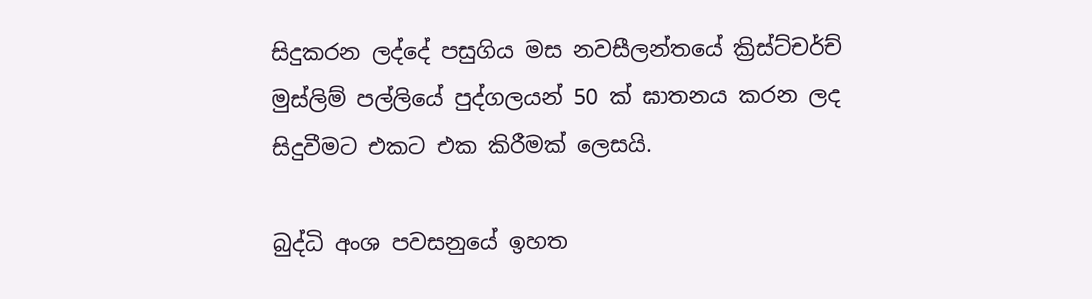සිදුකරන ලද්දේ පසුගිය මස නවසීලන්තයේ ක්‍රිස්ට්චර්ච් මුස්ලිම් පල්ලියේ පුද්ගලයන් 50 ක් ඝාතනය කරන ලද සිදුවීමට එකට එක කිරීමක් ලෙසයි.

බුද්ධි අංශ පවසනුයේ ඉහත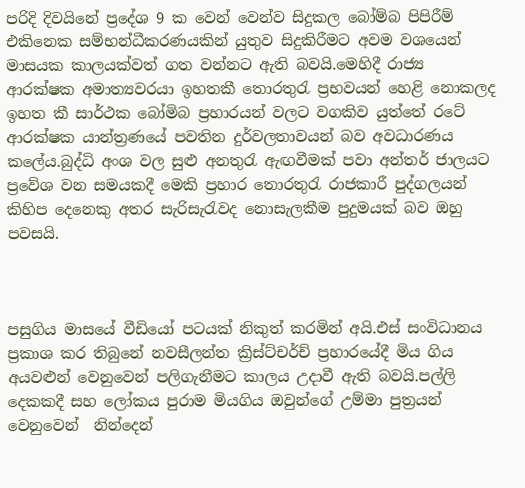පරිදි දිවයිනේ ප්‍රදේශ 9 ක වෙන් වෙන්ව සිදුකල බෝම්බ පිපිරීම් එකිනෙක සම්භන්ධීකරණයකින් යුතුව සිදුකිරීමට අවම වශයෙන් මාසයක කාලයක්වත් ගත වන්නට ඇති බවයි.මෙහිදී රාජ්‍ය ආරක්ෂක අමාත්‍යවරයා ඉහතකී තොරතුරැ ප්‍රභවයන් හෙළි නොකලද ඉහත කී සාර්ථක බෝමිබ ප්‍රහාරයන් වලට වගකිව යුත්තේ රටේ ආරක්ෂක යාන්ත්‍රණයේ පවතින දුර්වලතාවයන් බව අවධාරණය කලේය.බුද්ධි අංශ වල සුළු අනතුරැ ඇඟවීමක් පවා අන්තර් ජාලයට ප්‍රවේශ වන සමයකදී මෙකි ප්‍රහාර තොරතුරැ රාජකාරී පුද්ගලයන් කිහිප දෙනෙකු අතර සැරිසැරැවද නොසැලකීම පුදුමයක් බව ඔහු පවසයි.



පසුගිය මාසයේ වීඩියෝ පටයක් නිකුත් කරමින් අයි.එස් සංවිධානය ප්‍රකාශ කර තිබුනේ නවසීලන්ත ක්‍රිස්ට්චර්ච් ප්‍රහාරයේදී මිය ගිය අයවළුන් වෙනුවෙන් පලිගැනීමට කාලය උදාවී ඇති බවයි.පල්ලි දෙකකදී සහ ලෝකය පුරාම මියගිය ඔවුන්ගේ උම්මා පුත්‍රයන් වෙනුවෙන්  නින්දෙන්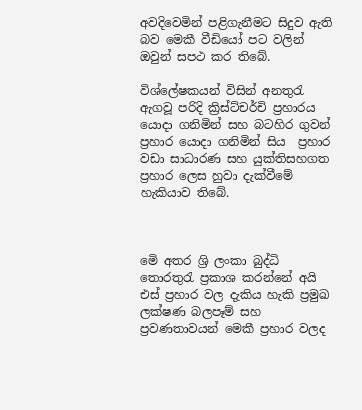අවදිවෙමින් පළිගැනීමට සිදුව ඇති බව මෙකී වීඩියෝ පට වලින් ඔවුන් සපථ කර තිබේ.

විශ්ලේෂකයන් විසින් අනතුරැ ඇගවූ පරිදි ක්‍රිස්ට්චර්චි ප්‍රහාරය යොදා ගනිමින් සහ බටහිර ගුවන් ප්‍රහාර යොදා ගනිමින් සිය  ප්‍රහාර වඩා සාධාරණ සහ යුක්තිසහගත ප්‍රහාර ලෙස හුවා දැක්වීමේ හැකියාව තිබේ.



මෙි අතර ශ්‍රි ලංකා බුද්ධි තොරතුරැ ප්‍රකාශ කරන්නේ අයි එස් ප්‍රහාර වල දැකිය හැකි ප්‍රමුඛ ලක්ෂණ බලපෑම් සහ ප්‍රවණතාවයන් මෙකී ප්‍රහාර වලද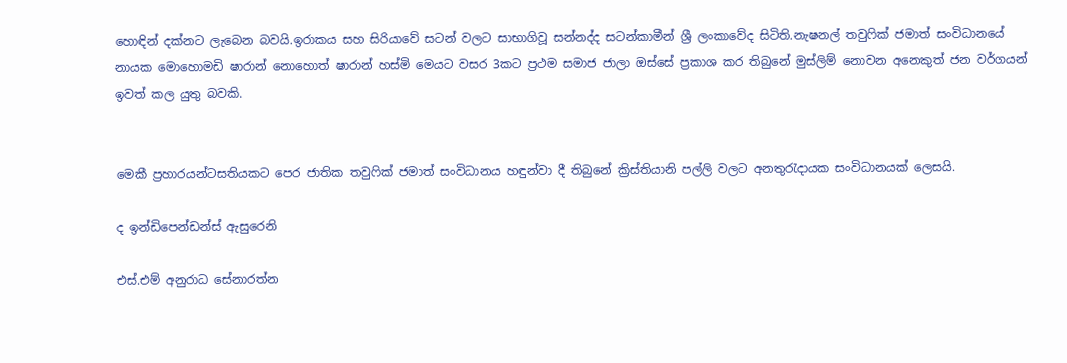හොඳින් දක්නට ලැබෙන බවයි.ඉරාකය සහ සිරියාවේ සටන් වලට සාභාගිවූ සන්නද්ද සටන්කාමීන් ශ්‍රී ලංකාවේද සිටිති.නැෂනල් තවුෆික් ජමාත් සංවිධානයේ නායක මොහොමඩි ෂාරාන් නොහොත් ෂාරාන් හස්මි මෙයට වසර 3කට ප්‍රථම සමාජ ජාලා ඔස්සේ ප්‍රකාශ කර තිබුනේ මුස්ලිම් නොවන අනෙකුත් ජන වර්ගයන් ඉවත් කල යුතු බවකි.


මෙකී ප්‍රහාරයන්ටසතියකට පෙර ජාතික තවුෆික් ජමාත් සංවිධානය හඳුන්වා දී තිබුනේ ක්‍රිස්තියානි පල්ලි වලට අනතුරැදායක සංවිධානයක් ලෙසයි.

ද ඉන්ඩිපෙන්ඩන්ස් ඇසුරෙනි

එස්.එම් අනුරාධ සේනාරත්න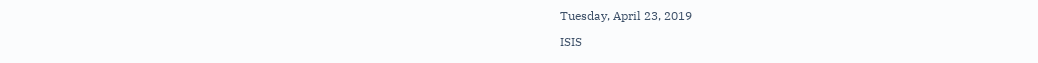Tuesday, April 23, 2019

ISIS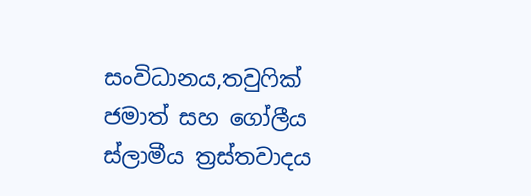සංවිධානය,තවුෆික් ජමාත් සහ ගෝලීය ස්ලාමීය ත්‍රස්තවාදය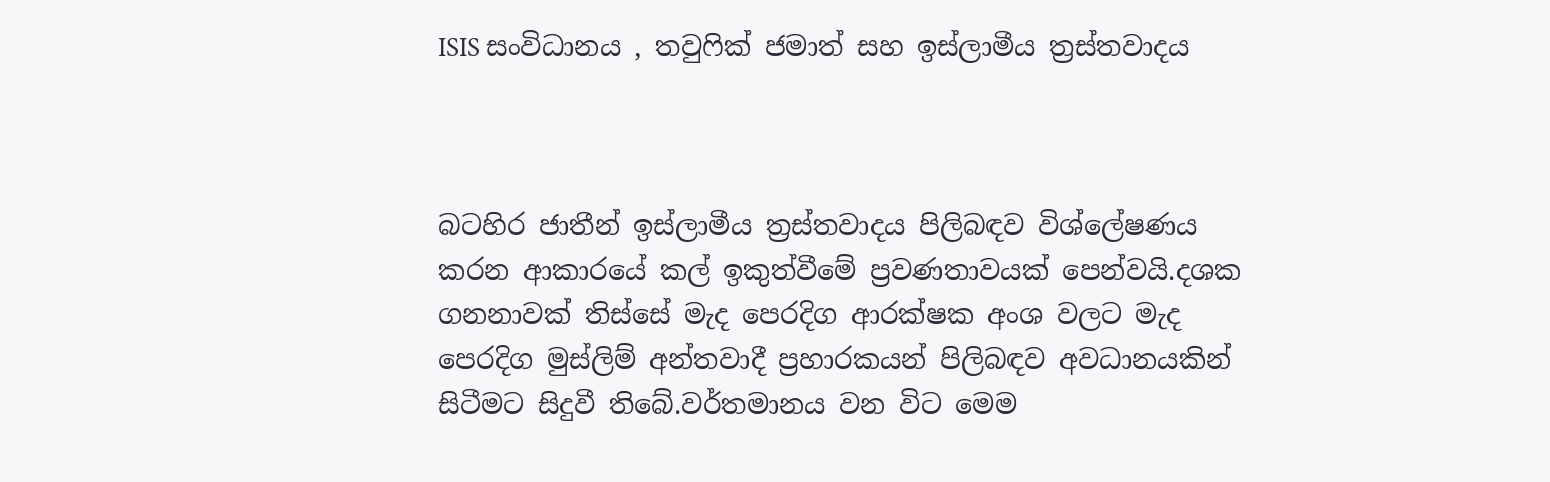ISIS සංවිධානය , තවුෆික් ජමාත් සහ ඉස්ලාමීය ත්‍රස්තවාදය



බටහිර ජාතීන් ඉස්ලාමීය ත්‍රස්තවාදය පිලිබඳව විශ්ලේෂණය කරන ආකාරයේ කල් ඉකුත්වීමේ ප්‍රවණතාවයක් පෙන්වයි.දශක ගනනාවක් තිස්සේ මැද පෙරදිග ආරක්ෂක අංශ වලට මැද පෙරදිග මුස්ලිම් අන්තවාදී ප්‍රහාරකයන් පිලිබඳව අවධානයකින් සිටීමට සිදුවී තිබේ.වර්තමානය වන විට මෙම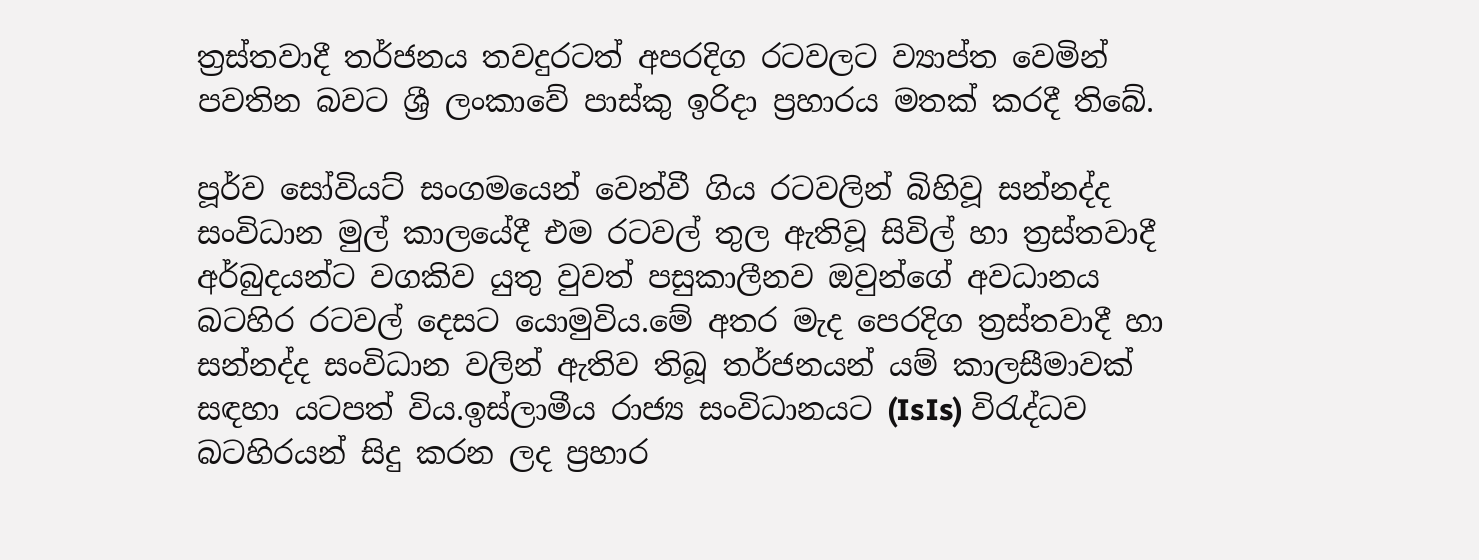ත්‍රස්තවාදී තර්ජනය තවදුරටත් අපරදිග රටවලට ව්‍යාප්ත වෙමින් පවතින බවට ශ්‍රී ලංකාවේ පාස්කු ඉරිදා ප්‍රහාරය මතක් කරදී තිබේ.

පූර්ව සෝවියට් සංගමයෙන් වෙන්වී ගිය රටවලින් බිහිවූ සන්නද්ද සංවිධාන මුල් කාලයේදී එම රටවල් තුල ඇතිවූ සිවිල් හා ත්‍රස්තවාදී අර්බුදයන්ට වගකිව යුතු වුවත් පසුකාලීනව ඔවුන්ගේ අවධානය බටහිර රටවල් දෙසට යොමුවිය.මේ අතර මැද පෙරදිග ත්‍රස්තවාදී හා සන්නද්ද සංවිධාන වලින් ඇතිව තිබූ තර්ජනයන් යම් කාලසීමාවක් සඳහා යටපත් විය.ඉස්ලාමීය රාජ්‍ය සංවිධානයට (IsIs) විරැද්ධව බටහිරයන් සිදු කරන ලද ප්‍රහාර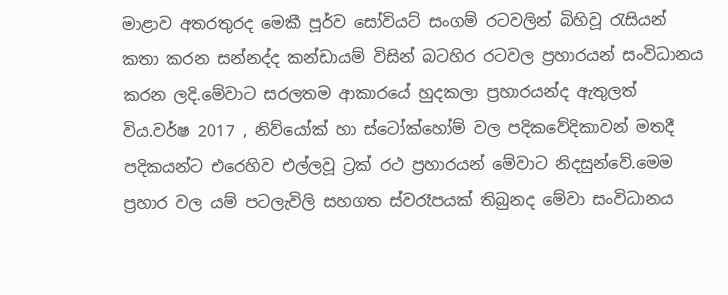මාළාව අතරතුරද මෙකී පූර්ව සෝවියට් සංගම් රටවලින් බිහිවූ රැසියන් කතා කරන සන්නද්ද කන්ඩායම් විසින් බටහිර රටවල ප්‍රහාරයන් සංවිධානය කරන ලදි.මේවාට සරලතම ආකාරයේ හුදකලා ප්‍රහාරයන්ද ඇතුලත් විය.වර්ෂ 2017 , නිව්යෝක් හා ස්ටෝක්හෝම් වල පදිකවේදිකාවන් මතදී පදිකයන්ට එරෙහිව එල්ලවූ ට්‍රක් රථ ප්‍රහාරයන් මේවාට නිදසුන්වේ.මෙම ප්‍රහාර වල යම් පටලැවිලි සහගත ස්වරෑපයක් තිබුනද මේවා සංවිධානය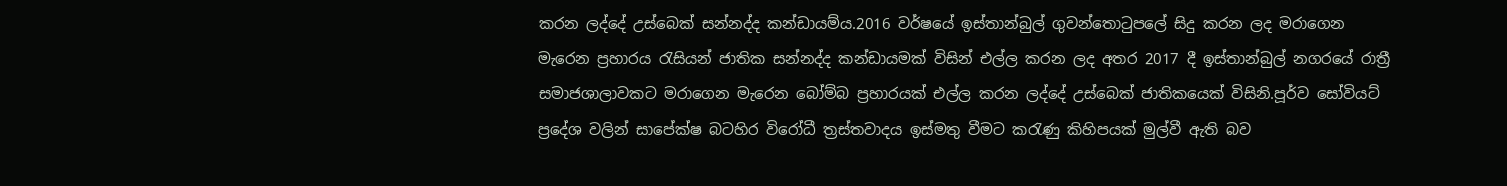කරන ලද්දේ උස්බෙක් සන්නද්ද කන්ඩායම්ය.2016 වර්ෂයේ ඉස්තාන්බුල් ගුවන්තොටුපලේ සිදු කරන ලද මරාගෙන මැරෙන ප්‍රහාරය රැසියන් ජාතික සන්නද්ද කන්ඩායමක් විසින් එල්ල කරන ලද අතර 2017 දී ඉස්තාන්බුල් නගරයේ රාත්‍රී සමාජශාලාවකට මරාගෙන මැරෙන බෝම්බ ප්‍රහාරයක් එල්ල කරන ලද්දේ උස්බෙක් ජාතිකයෙක් විසිනි.පූර්ව සෝවියට් ප්‍රදේශ වලින් සාපේක්ෂ බටහිර විරෝධී ත්‍රස්තවාදය ඉස්මතු වීමට කරැණු කිහිපයක් මුල්වී ඇති බව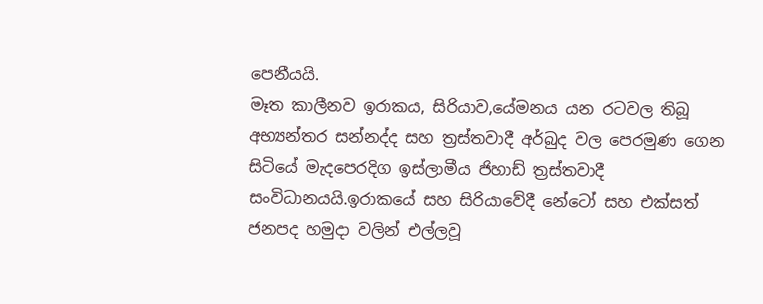පෙනීයයි.
මෑත කාලීනව ඉරාකය, සිරියාව,යේමනය යන රටවල තිබූ අභ්‍යන්තර සන්නද්ද සහ ත්‍රස්තවාදී අර්බුද වල පෙරමුණ ගෙන සිටියේ මැදපෙරදිග ඉස්ලාමීය ජිහාඩ් ත්‍රස්තවාදී සංවිධානයයි.ඉරාකයේ සහ සිරියාවේදී නේටෝ සහ එක්සත් ජනපද හමුදා වලින් එල්ලවූ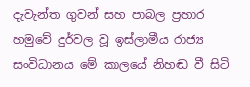දැවැන්ත ගුවන් සහ පාබල ප්‍රහාර හමුවේ දුර්වල වූ ඉස්ලාමීය රාජ්‍ය සංවිධානය මේ කාලයේ නිහඬ වී සිටි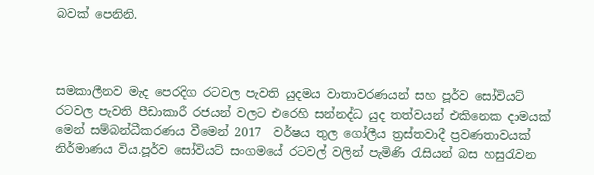බවක් පෙනිනි.



සමකාලීනව මැද පෙරදිග රටවල පැවති යුදමය වාතාවරණයන් සහ පූර්ව සෝවියට් රටවල පැවති පීඩාකාරී රජයන් වලට එරෙහි සන්නද්ධ යුද තත්වයන් එකිනෙක දාමයක් මෙන් සම්බන්ධීකරණය වීමෙන් 2017  වර්ෂය තුල ගෝලීය ත්‍රස්තවාදී ප්‍රවණතාවයක් නිර්මාණය විය.පූර්ව සෝවියට් සංගමයේ රටවල් වලින් පැමිණි රැසියන් බස හසුරැවන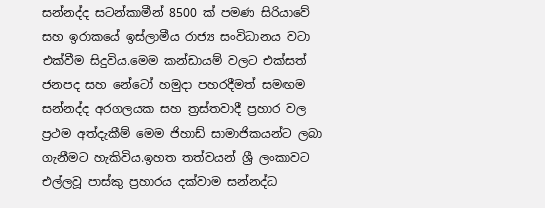සන්නද්ද සටන්කාමීන් 8500 ක් පමණ සිරියාවේ සහ ඉරාකයේ ඉස්ලාමීය රාජ්‍ය සංවිධානය වටා එක්වීම සිදුවිය.මෙම කන්ඩායම් වලට එක්සත් ජනපද සහ නේටෝ හමුදා පහරදීමත් සමඟම සන්නද්ද අරගලයක සහ ත්‍රස්තවාදී ප්‍රහාර වල ප්‍රථම අත්දැකීම් මෙම ජිහාඩ් සාමාජිකයන්ට ලබා ගැනීමට හැකිවිය.ඉහත තත්වයන් ශ්‍රී ලංකාවට එල්ලවූ පාස්කු ප්‍රහාරය දක්වාම සන්නද්ධ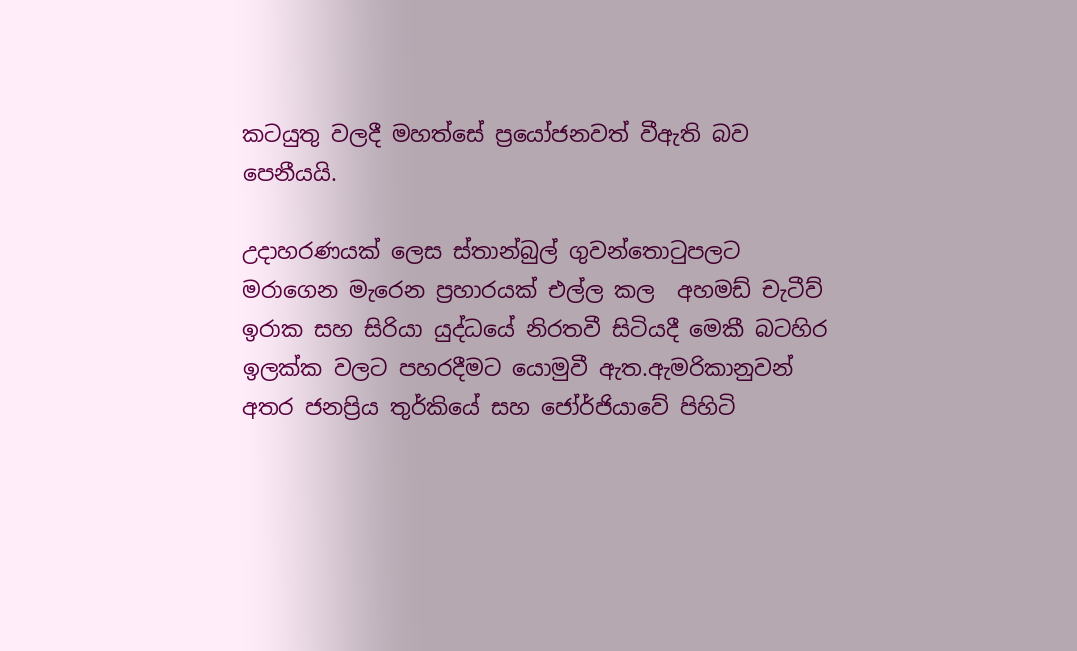කටයුතු වලදී මහත්සේ ප්‍රයෝජනවත් වීඇති බව පෙනීයයි.

උදාහරණයක් ලෙස ස්තාන්බුල් ගුවන්තොටුපලට මරාගෙන මැරෙන ප්‍රහාරයක් එල්ල කල  අහමඩ් චැටීව් ඉරාක සහ සිරියා යුද්ධයේ නිරතවී සිටියදී මෙකී බටහිර ඉලක්ක වලට පහරදීමට යොමුවී ඇත.ඇමරිකානුවන් අතර ජනප්‍රිය තුර්කියේ සහ ජෝර්ජියාවේ පිහිටි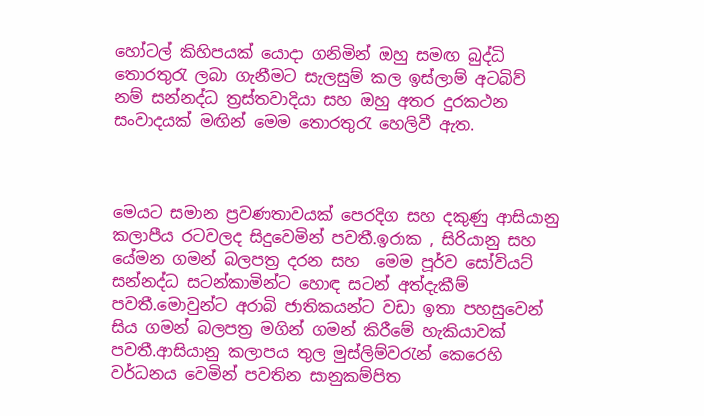හෝටල් කිහිපයක් යොදා ගනිමින් ඔහු සමඟ බුද්ධි තොරතුරැ ලබා ගැනීමට සැලසුම් කල ඉස්ලාම් අටබිව් නම් සන්නද්ධ ත්‍රස්තවාදියා සහ ඔහු අතර දුරකථන සංවාදයක් මඟින් මෙම තොරතුරැ හෙලිවී ඇත.



මෙයට සමාන ප්‍රවණතාවයක් පෙරදිග සහ දකුණු ආසියානු කලාපීය රටවලද සිදුවෙමින් පවතී.ඉරාක , සිරියානු සහ යේමන ගමන් බලපත්‍ර දරන සහ  මෙම පූර්ව සෝවියට් සන්නද්ධ සටන්කාමින්ට හොඳ සටන් අත්දැකීම් පවතී.මොවුන්ට අරාබි ජාතිකයන්ට වඩා ඉතා පහසුවෙන් සිය ගමන් බලපත්‍ර මගින් ගමන් කිරීමේ හැකියාවක් පවතී.ආසියානු කලාපය තුල මුස්ලිම්වරැන් කෙරෙහි වර්ධනය වෙමින් පවතින සානුකම්පිත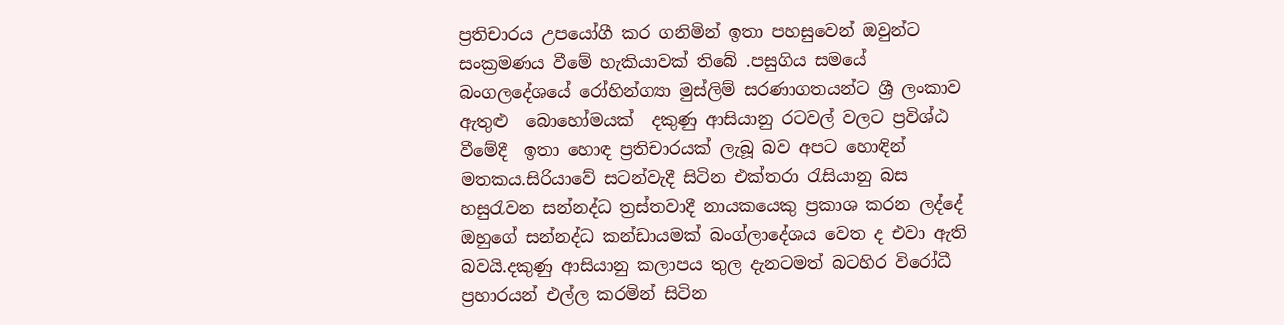ප්‍රතිචාරය උපයෝගී කර ගනිමින් ඉතා පහසුවෙන් ඔවුන්ට සංක්‍රමණය වීමේ හැකියාවක් තිබේ .පසුගිය සමයේ බංගලදේශයේ රෝහින්ග්‍යා මුස්ලිම් සරණාගතයන්ට ශ්‍රී ලංකාව ඇතුළු  බොහෝමයක්  දකුණු ආසියානු රටවල් වලට ප්‍රවිශ්ඨ වීමේදී  ඉතා හොඳ ප්‍රතිචාරයක් ලැබූ බව අපට හොඳින් මතකය.සිරියාවේ සටන්වැදී සිටින එක්තරා රැසියානු බස හසුරැවන සන්නද්ධ ත්‍රස්තවාදී නායකයෙකු ප්‍රකාශ කරන ලද්දේ ඔහුගේ සන්නද්ධ කන්ඩායමක් බංග්ලාදේශය වෙත ද එවා ඇති බවයි.දකුණු ආසියානු කලාපය තුල දැනටමත් බටහිර විරෝධී ප්‍රහාරයන් එල්ල කරමින් සිටින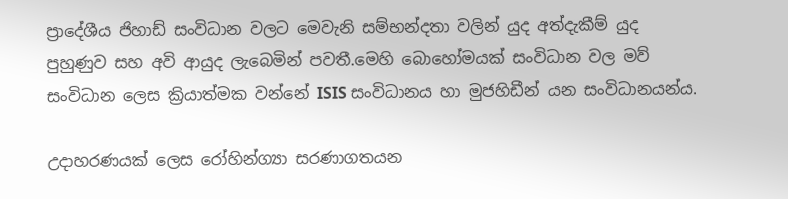ප්‍රාදේශීය ජිහාඩ් සංවිධාන වලට මෙවැනි සම්භන්දතා වලින් යුද අත්දැකීම් යුද පුහුණුව සහ අවි ආයුද ලැබෙමින් පවතී.මෙහි බොහෝමයක් සංවිධාන වල මව් සංවිධාන ලෙස ක්‍රියාත්මක වන්නේ ISIS සංවිධානය හා මුජහිඩීන් යන සංවිධානයන්ය.

උදාහරණයක් ලෙස රෝහින්ග්‍යා සරණාගතයන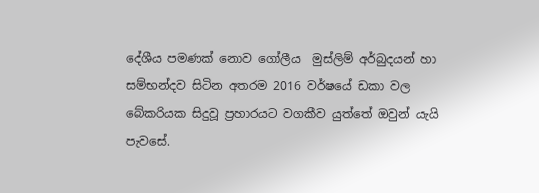දේශීය පමණක් නොව ගෝලීය  මුස්ලිම් අර්බුදයන් හා සම්භන්දව සිටින අතරම 2016 වර්ෂයේ ඩකා වල බේකරියක සිදුවූ ප්‍රහාරයට වගකීව යුත්තේ ඔවුන් යැයි පැවසේ.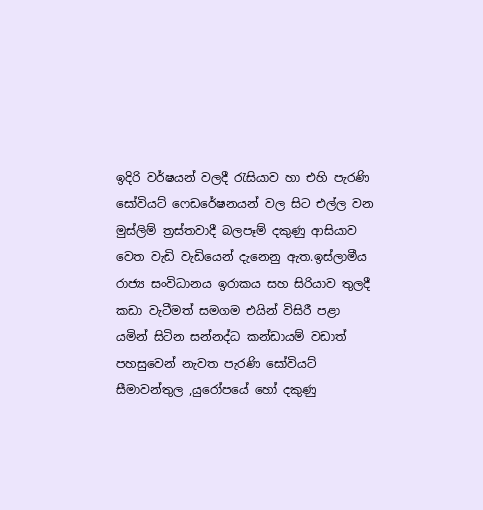ඉදිරි වර්ෂයන් වලදී රැසියාව හා එහි පැරණි සෝවියට් ෆෙඩරේෂනයන් වල සිට එල්ල වන මුස්ලිම් ත්‍රස්තවාදී බලපෑම් දකුණු ආසියාව වෙත වැඩි වැඩියෙන් දැනෙනු ඇත.ඉස්ලාමීය රාජ්‍ය සංවිධානය ඉරාකය සහ සිරියාව තුලදී කඩා වැටීමත් සමගම එයින් විසිරී පළා යමින් සිටින සන්නද්ධ කන්ඩායම් වඩාත් පහසුවෙන් නැවත පැරණි සෝවියට් සීමාවන්තුල ,යුරෝපයේ හෝ දකුණු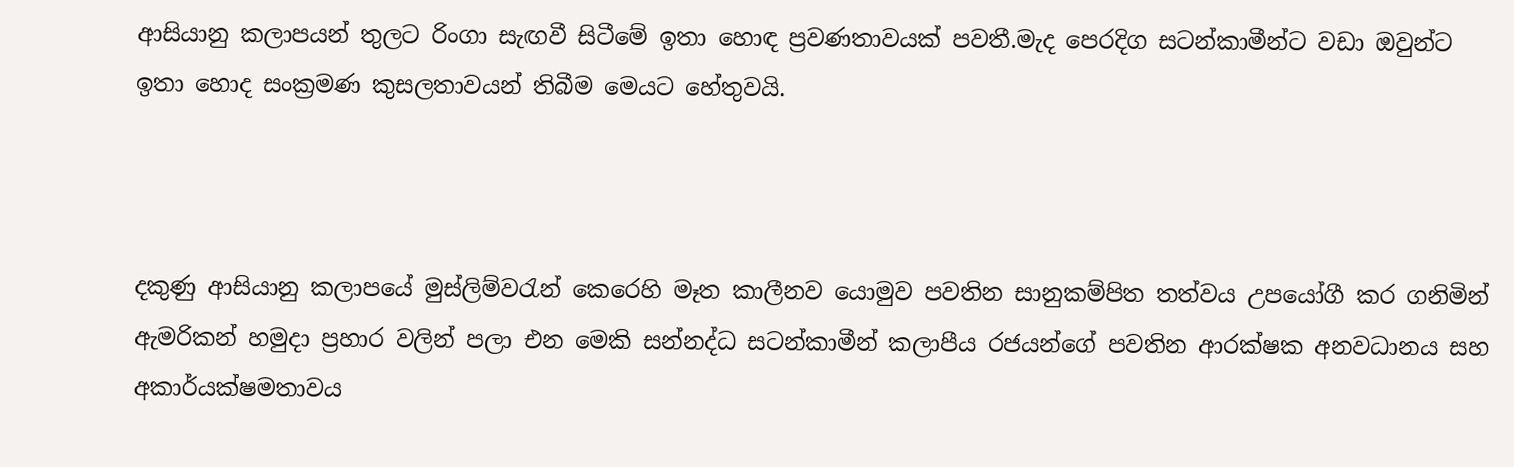ආසියානු කලාපයන් තුලට රිංගා සැඟවී සිටීමේ ඉතා හොඳ ප්‍රවණතාවයක් පවතී.මැද පෙරදිග සටන්කාමීන්ට වඩා ඔවුන්ට ඉතා හොද සංක්‍රමණ කුසලතාවයන් තිබීම මෙයට හේතුවයි.



දකුණු ආසියානු කලාපයේ මුස්ලිම්වරැන් කෙරෙහි මෑත කාලීනව යොමුව පවතින සානුකම්පිත තත්වය උපයෝගී කර ගනිමින් ඇමරිකන් හමුදා ප්‍රහාර වලින් පලා එන මෙකි සන්නද්ධ සටන්කාමීන් කලාපීය රජයන්ගේ පවතින ආරක්ෂක අනවධානය සහ අකාර්යක්ෂමතාවය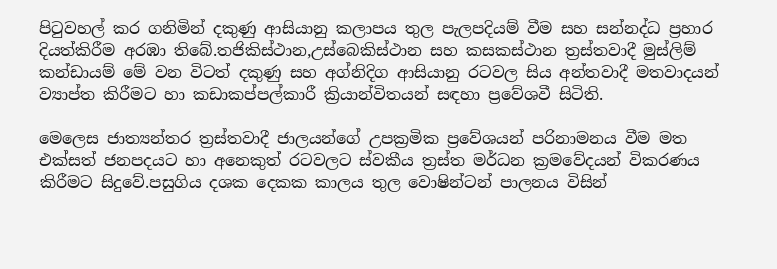පිටුවහල් කර ගනිමින් දකුණු ආසියානු කලාපය තුල පැලපදියම් වීම සහ සන්නද්ධ ප්‍රහාර දියත්කිරීම අරඹා තිබේ.තජිකිස්ථාන,උස්බෙකිස්ථාන සහ කසකස්ථාන ත්‍රස්තවාදී මුස්ලිම් කන්ඩායම් මේ වන විටත් දකුණු සහ අග්නිදිග ආසියානු රටවල සිය අන්තවාදී මතවාදයන් ව්‍යාප්ත කිරීමට හා කඩාකප්පල්කාරී ක්‍රියාන්විතයන් සඳහා ප්‍රවේශවී සිටිති.

මෙලෙස ජාත්‍යන්තර ත්‍රස්තවාදී ජාලයන්ගේ උපක්‍රමික ප්‍රවේශයන් පරිනාමනය වීම මත එක්සත් ජනපදයට හා අනෙකුත් රටවලට ස්වකීය ත්‍රස්ත මර්ධන ක්‍රමවේදයන් විකරණය කිරීමට සිදුවේ.පසුගිය දශක දෙකක කාලය තුල වොෂින්ටන් පාලනය විසින්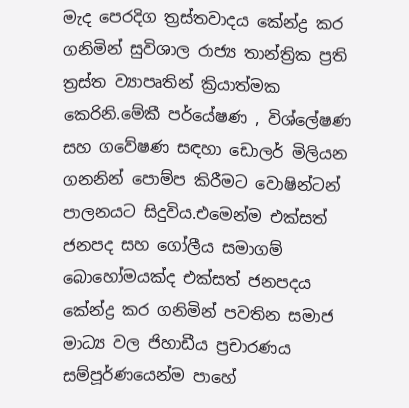මැද පෙරදිග ත්‍රස්තවාදය කේන්ද්‍ර කර ගනිමින් සුවිශාල රාජ්‍ය තාන්ත්‍රික ප්‍රති ත්‍රස්ත ව්‍යාපෘතින් ක්‍රියාත්මක කෙරිනි.මේකී පර්යේෂණ , විශ්ලේෂණ සහ ගවේෂණ සඳහා ඩොලර් මිලියන ගනනින් පොම්ප කිරීමට වොෂින්ටන් පාලනයට සිදුවිය.එමෙන්ම එක්සත් ජනපද සහ ගෝලීය සමාගම් බොහෝමයක්ද එක්සත් ජනපදය කේන්ද්‍ර කර ගනිමින් පවතින සමාජ මාධ්‍ය වල ජිහාඩීය ප්‍රචාරණය සම්පූර්ණයෙන්ම පාහේ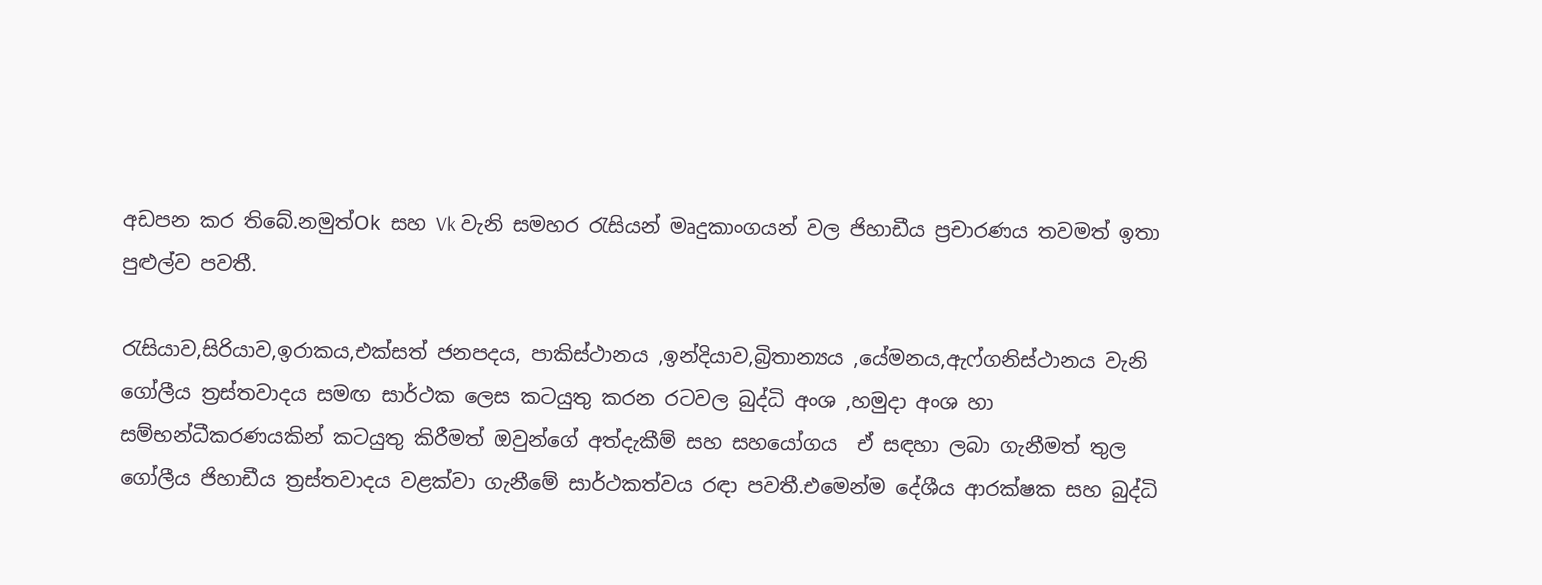අඩපන කර තිබේ.නමුත්Ok සහ Vk වැනි සමහර රැසියන් මෘදුකාංගයන් වල ජිහාඩීය ප්‍රචාරණය තවමත් ඉතා පුළුල්ව පවතී.

රැසියාව,සිරියාව,ඉරාකය,එක්සත් ජනපදය, පාකිස්ථානය ,ඉන්දියාව,බ්‍රිතාන්‍යය ,යේමනය,ඇෆ්ගනිස්ථානය වැනි ගෝලීය ත්‍රස්තවාදය සමඟ සාර්ථක ලෙස කටයුතු කරන රටවල බුද්ධි අංශ ,හමුදා අංශ හා සම්භන්ධීකරණයකින් කටයුතු කිරීමත් ඔවුන්ගේ අත්දැකීම් සහ සහයෝගය  ඒ සඳහා ලබා ගැනීමත් තුල ගෝලීය ජිහාඩීය ත්‍රස්තවාදය වළක්වා ගැනීමේ සාර්ථකත්වය රඳා පවතී.එමෙන්ම දේශීය ආරක්ෂක සහ බුද්ධි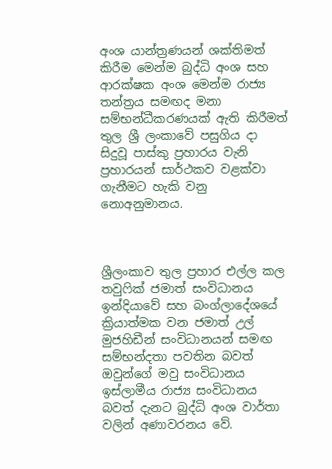අංශ යාන්ත්‍රණයන් ශක්තිමත් කිරීම මෙන්ම බුද්ධි අංශ සහ ආරක්ෂක අංශ මෙන්ම රාජ්‍ය තන්ත්‍රය සමඟද මනා සම්භන්ධීකරණයක් ඇති කිරීමත් තුල ශ්‍රී ලංකාවේ පසුගිය දා සිදුවූ පාස්කු ප්‍රහාරය වැනි ප්‍රහාරයන් සාර්ථකව වළක්වා ගැනීමට හැකි වනු නොඅනුමානය.



ශ්‍රීලංකාව තුල ප්‍රහාර එල්ල කල තවුෆික් ජමාත් සංවිධානය ඉන්දියාවේ සහ බංග්ලාදේශයේ ක්‍රියාත්මක වන ජමාත් උල් මුජහිඩීන් සංවිධානයන් සමඟ සම්භන්දතා පවතින බවත් ඔවුන්ගේ මවු සංවිධානය ඉස්ලාමීය රාජ්‍ය සංවිධානය බවත් දැනට බුද්ධි අංශ වාර්තා වලින් අණාවරනය වේ.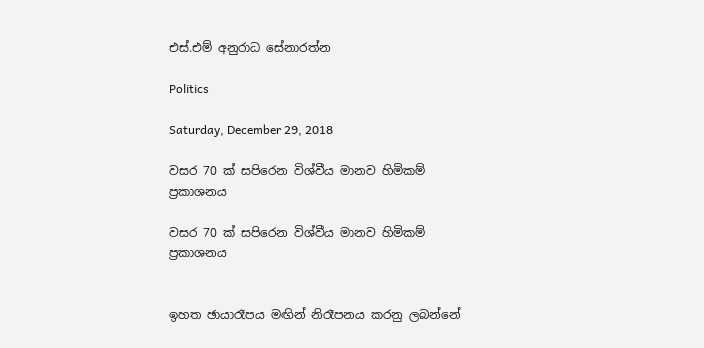එස්.එම් අනුරාධ සේනාරත්න

Politics

Saturday, December 29, 2018

වසර 70 ක් සපිරෙන විශ්වීය මානව හිමිකම් ප්‍රකාශනය

වසර 70 ක් සපිරෙන විශ්වීය මානව හිමිකම් ප්‍රකාශනය


ඉහත ඡායාරෑපය මඟින් නිරෑපනය කරනු ලබන්නේ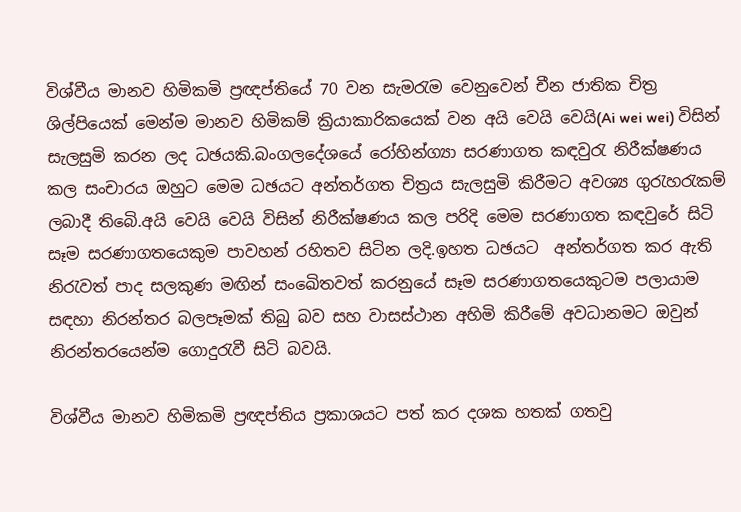විශ්වීය මානව හිමිකමි ප්‍රඥප්තියේ 70 වන සැමරැම වෙනුවෙන් චීන ජාතික චිත්‍ර ශිල්පියෙක් මෙන්ම මානව හිමිකම් ක්‍රියාකාරිකයෙක් වන අයි වෙයි වෙයි(Ai wei wei) විසින් සැලසුමි කරන ලද ධඡයකි.බංගලදේශයේ රෝහින්ග්‍යා සරණාගත කඳවුරැ නිරීක්ෂණය කල සංචාරය ඔහුට මෙම ධඡයට අන්තර්ගත චිත්‍රය සැලසුමි කිරීමට අවශ්‍ය ගුරැහරැකම් ලබාදී තිබෙි.අයි වෙයි වෙයි විසින් නිරීක්ෂණය කල පරිදි මෙම සරණාගත කඳවුරේ සිටි සෑම සරණාගතයෙකුම පාවහන් රහිතව සිටින ලදි.ඉහත ධඡයට  අන්තර්ගත කර ඇති නිරැවත් පාද සලකුණ මඟින් සංඛෙිතවත් කරනුයේ සෑම සරණාගතයෙකුටම පලායාම සඳහා නිරන්තර බලපෑමක් තිබු බව සහ වාසස්ථාන අහිමි කිරීමේ අවධානමට ඔවුන් නිරන්තරයෙන්ම ගොදුරැවී සිටි බවයි.

විශ්වීය මානව හිමිකමි ප්‍රඥප්තිය ප්‍රකාශයට පත් කර දශක හතක් ගතවු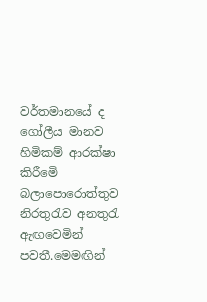වර්තමානයේ ද ගෝලීය මානව හිමිකම් ආරක්ෂා කිරීමෙි බලාපොරොත්තුව නිරතුරැව අනතුරැ ඇඟවෙමින් පවතී.මෙමඟින්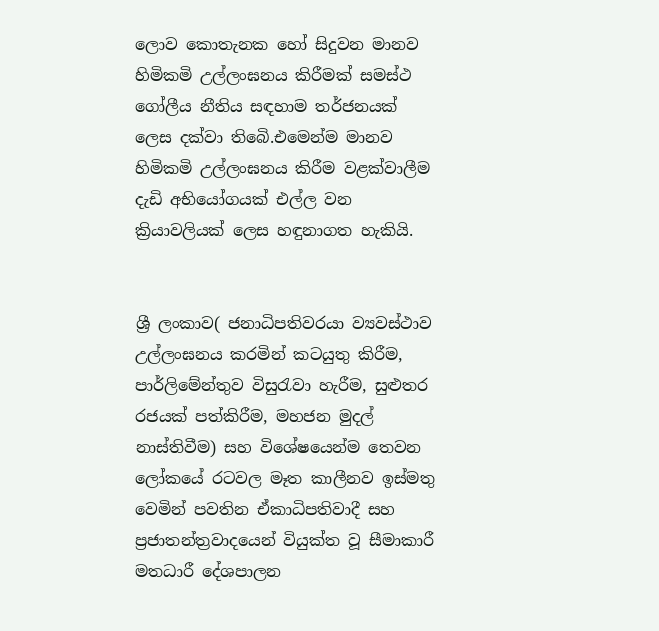ලොව කොතැනක හෝ සිදුවන මානව හිමිකමි උල්ලංඝනය කිරීමක් සමස්ථ ගෝලීය නීතිය සඳහාම තර්ජනයක් ලෙස දක්වා තිබෙි.එමෙන්ම මානව හිමිකමි උල්ලංඝනය කිරීම වළක්වාලීම දැඩි අභියෝගයක් එල්ල වන ක්‍රියාවලියක් ලෙස හඳුනාගත හැකියි.


ශ්‍රී ලංකාව( ජනාධිපතිවරයා ව්‍යවස්ථාව උල්ලංඝනය කරමින් කටයුතු කිරීම, පාර්ලිමේන්තුව විසුරැවා හැරීම, සුළුතර රජයක් පත්කිරීම, මහජන මුදල් නාස්තිවීම) සහ විශේෂයෙන්ම තෙවන ලෝකයේ රටවල මෑත කාලීනව ඉස්මතු වෙමින් පවතින ඒකාධිපතිවාදී සහ ප්‍රජාතන්ත්‍රවාදයෙන් වියුක්ත වූ සීමාකාරී මතධාරී දේශපාලන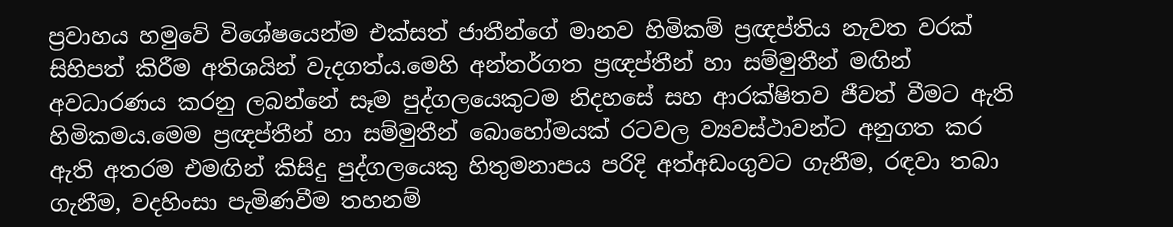ප්‍රවාහය හමුවේ විශේෂයෙන්ම එක්සත් ජාතීන්ගේ මානව හිමිකම් ප්‍රඥප්තිය නැවත වරක් සිහිපත් කිරීම අතිශයින් වැදගත්ය.මෙහි අන්තර්ගත ප්‍රඥප්තීන් හා සම්මුතීන් මඟින් අවධාරණය කරනු ලබන්නේ සෑම පුද්ගලයෙකුටම නිදහසේ සහ ආරක්ෂිතව ජීවත් වීමට ඇති හිමිකමය.මෙම ප්‍රඥප්තීන් හා සම්මුතීන් බොහෝමයක් රටවල ව්‍යවස්ථාවන්ට අනුගත කර ඇති අතරම එමඟින් කිසිදු පුද්ගලයෙකු හිතුමනාපය පරිදි අත්අඩංගුවට ගැනීම, රඳවා තබා ගැනීම, වදහිංසා පැමිණවීම තහනම්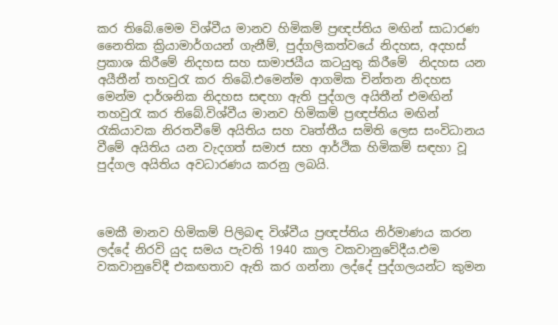කර තිබේ.මෙම විශ්වීය මානව හිමිකම් ප්‍රඥප්තිය මඟින් සාධාරණ නෛතික ක්‍රියාමාර්ගයන් ගැනීම්, පුද්ගලිකත්වයේ නිදහස, අදහස් ප්‍රකාශ කිරීමේ නිදහස සහ සාමාජයීය කටයුතු කිරීමේ  නිදහස යන අයීතීන් තහවුරැ කර තිබෙි.එමෙන්ම ආගමික චින්තන නිදහස මෙන්ම දාර්ශනික නිදහස සඳහා ඇති පුද්ගල අයිතීන් එමඟින් තහවුරැ කර තිබේ.විශ්වීය මානව හිමිකම් ප්‍රඥප්තිය මඟින් රැකියාවක නිරතවීමේ අයිතිය සහ වෘත්තීය සමිති ලෙස සංවිධානය වීමේ අයිතිය යන වැදගත් සමාජ සහ ආර්ථික හිමිකම් සඳහා වූ පුද්ගල අයිතිය අවධාරණය කරනු ලබයි.



මෙකී මානව හිමිකම් පිලිබඳ විශ්වීය ප්‍රඥප්තිය නිර්මාණය කරන ලද්දේ නිරවි යුද සමය පැවති 1940 කාල වකවානුවේදීය.එම වකවානුවේදී එකඟතාව ඇති කර ගන්නා ලද්දේ පුද්ගලයන්ට කුමන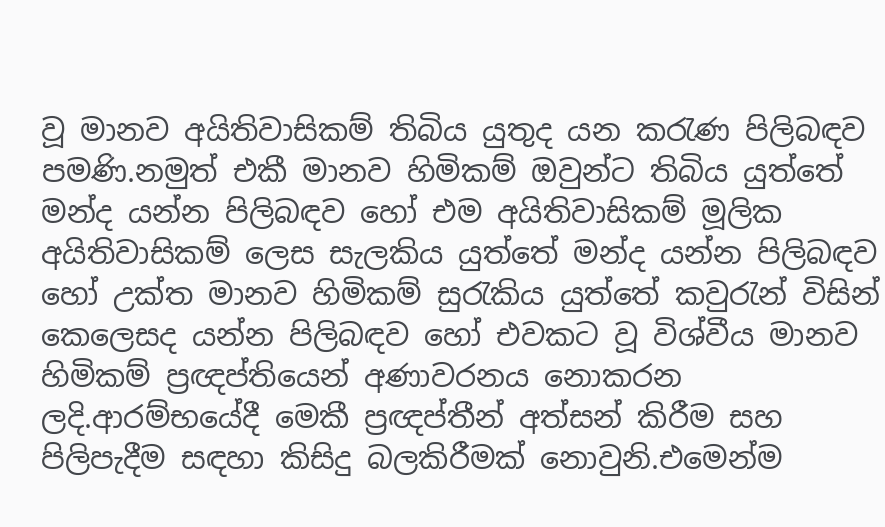වූ මානව අයිතිවාසිකම් තිබිය යුතුද යන කරැණ පිලිබඳව පමණි.නමුත් එකී මානව හිමිකම් ඔවුන්ට තිබිය යුත්තේ මන්ද යන්න පිලිබඳව හෝ එම අයිතිවාසිකම් මූලික අයිතිවාසිකම් ලෙස සැලකිය යුත්තේ මන්ද යන්න පිලිබඳව හෝ උක්ත මානව හිමිකම් සුරැකිය යුත්තේ කවුරැන් විසින් කෙලෙසද යන්න පිලිබඳව හෝ එවකට වූ විශ්වීය මානව හිමිකම් ප්‍රඥප්තියෙන් අණාවරනය නොකරන ලදි.ආරම්භයේදී මෙකී ප්‍රඥප්තීන් අත්සන් කිරීම සහ පිලිපැදීම සඳහා කිසිදු බලකිරීමක් නොවුනි.එමෙන්ම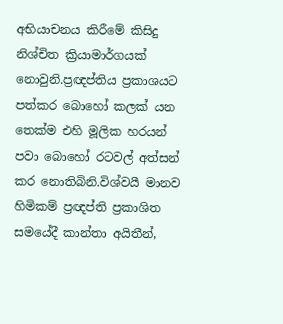අභියාචනය කිරීමේ කිසිදු නිශ්චිත ක්‍රියාමාර්ගයක් නොවුනි.ප්‍රඥප්තිය ප්‍රකාශයට පත්කර බොහෝ කලක් යන තෙක්ම එහි මූලික හරයන් පවා බොහෝ රටවල් අත්සන් කර නොතිබිනි.විශ්වයී මානව හිමිකම් ප්‍රඥප්ති ප්‍රකාශිත සමයේදී කාන්තා අයිතීන්,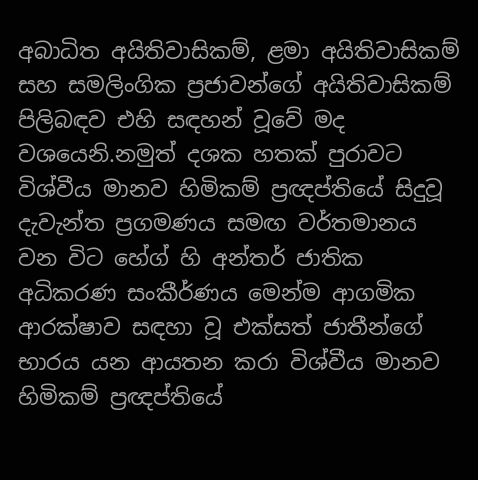අබාධිත අයිතිවාසිකම්, ළමා අයිතිවාසිකම් සහ සමලිංගික ප්‍රජාවන්ගේ අයිතිවාසිකම් පිලිබඳව එහි සඳහන් වූවේ මද වශයෙනි.නමුත් දශක හතක් පුරාවට විශ්වීය මානව හිමිකම් ප්‍රඥප්තියේ සිදුවූ දැවැන්ත ප්‍රගමණය සමඟ වර්තමානය වන විට හේග් හි අන්තර් ජාතික අධිකරණ සංකීර්ණය මෙන්ම ආගමික ආරක්ෂාව සඳහා වූ එක්සත් ජාතීන්ගේ භාරය යන ආයතන කරා විශ්වීය මානව හිමිකම් ප්‍රඥප්තියේ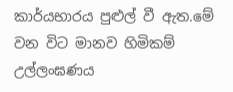කාර්යභාරය පුළුල් වී ඇත.මේ වන විට මානව හිමිකම් උල්ලංඝණය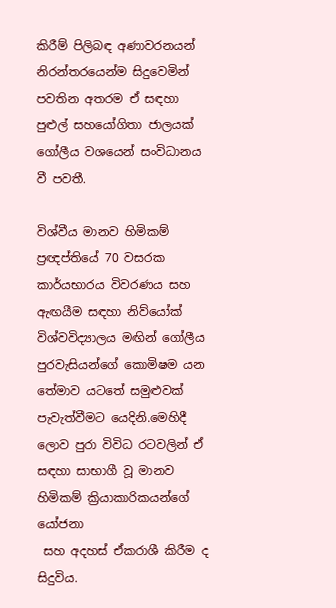කිරීම් පිලිබඳ අණාවරනයන් නිරන්තරයෙන්ම සිදුවෙමින් පවතින අතරම ඒ සඳහා පුළුල් සහයෝගිතා ජාලයක් ගෝලීය වශයෙන් සංවිධානය වී පවතී.

විශ්වීය මානව හිමිකම් ප්‍රඥප්තියේ 70 වසරක කාර්යභාරය විවරණය සහ ඇඟයීම සඳහා නිව්යෝක් විශ්වවිද්‍යාලය මඟින් ගෝලීය පුරවැසියන්ගේ කොමිෂම යන තේමාව යටතේ සමුළුවක් පැවැත්වීමට යෙදිනි.මෙහිදී ලොව පුරා විවිධ රටවලින් ඒ සඳහා සාභාගී වූ මානව හිමිකම් ක්‍රියාකාරිකයන්ගේ යෝජනා
 සහ අදහස් ඒකරාශී කිරීම ද සිදුවිය.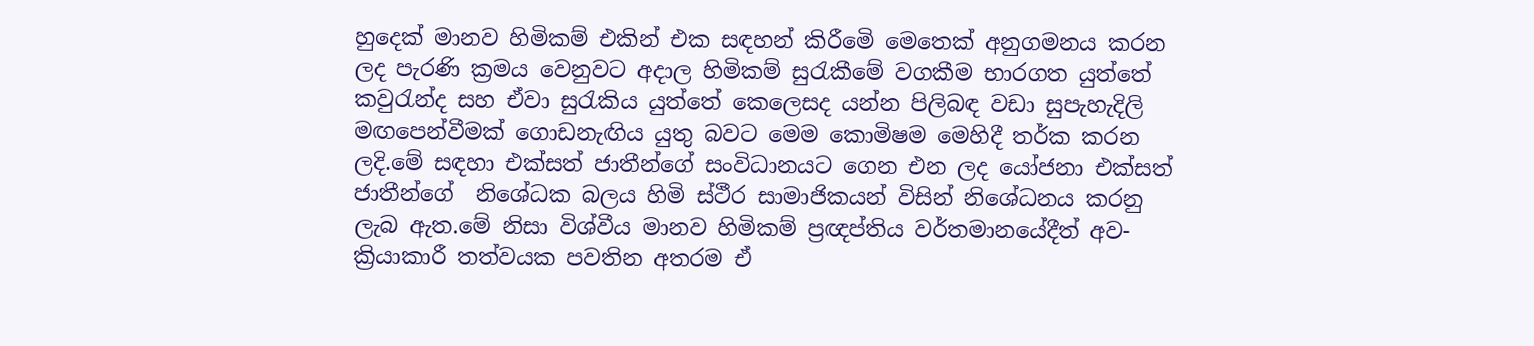හුදෙක් මානව හිමිකම් එකින් එක සඳහන් කිරීමෙි මෙතෙක් අනුගමනය කරන ලද පැරණි ක්‍රමය වෙනුවට අදාල හිමිකම් සුරැකීමේ වගකීම භාරගත යුත්තේ කවුරැන්ද සහ ඒවා සුරැකිය යුත්තේ කෙලෙසද යන්න පිලිබඳ වඩා සුපැහැදිලි මඟපෙන්වීමක් ගොඩනැඟිය යුතු බවට මෙම කොමිෂම මෙහිදී තර්ක කරන ලදි.මේ සඳහා එක්සත් ජාතීන්ගේ සංවිධානයට ගෙන එන ලද යෝජනා එක්සත් ජාතීන්ගේ  නිශේධක බලය හිමි ස්ථීර සාමාජිකයන් විසින් නිශේධනය කරනු ලැබ ඇත.මේ නිසා විශ්වීය මානව හිමිකම් ප්‍රඥප්තිය වර්තමානයේදීත් අව- ක්‍රියාකාරී තත්වයක පවතින අතරම ඒ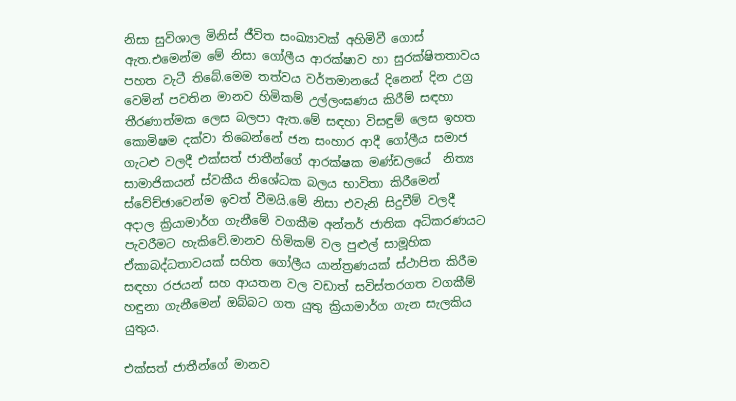නිසා සුවිශාල මිනිස් ජීවිත සංඛ්‍යාවක් අහිමිවී ගොස් ඇත.එමෙන්ම මේ නිසා ගෝලීය ආරක්ෂාව හා සුරක්ෂිතතාවය පහත වැටී තිබේ.මෙම තත්වය වර්තමානයේ දිනෙන් දින උග්‍ර වෙමින් පවතින මානව හිමිකම් උල්ලංඝණය කිරීම් සඳහා තීරණාත්මක ලෙස බලපා ඇත.මේ සඳහා විසඳුම් ලෙස ඉහත කොමිෂම දක්වා තිබෙන්නේ ජන සංහාර ආදී ගෝලීය සමාජ ගැටළු වලදී එක්සත් ජාතීන්ගේ ආරක්ෂක මණ්ඩලයේ  නිත්‍ය සාමාජිකයන් ස්වකීය නිශේධක බලය භාවිතා කිරීමෙන් ස්වේච්ඡාවෙන්ම ඉවත් වීමයි.මේ නිසා එවැනි සිදුවීම් වලදී අදාල ක්‍රියාමාර්ග ගැනීමේ වගකීම අන්තර් ජාතික අධිකරණයට පැවරීමට හැකිවේ.මානව හිමිකම් වල පුළුල් සාමූහික ඒකාබද්ධතාවයක් සහිත ගෝලීය යාන්ත්‍රණයක් ස්ථාපිත කිරීම සඳහා රජයන් සහ ආයතන වල වඩාත් සවිස්තරගත වගකීම් හඳුනා ගැනීමෙන් ඔබ්බට ගත යුතු ක්‍රියාමාර්ග ගැන සැලකිය යුතුය.

එක්සත් ජාතීන්ගේ මානව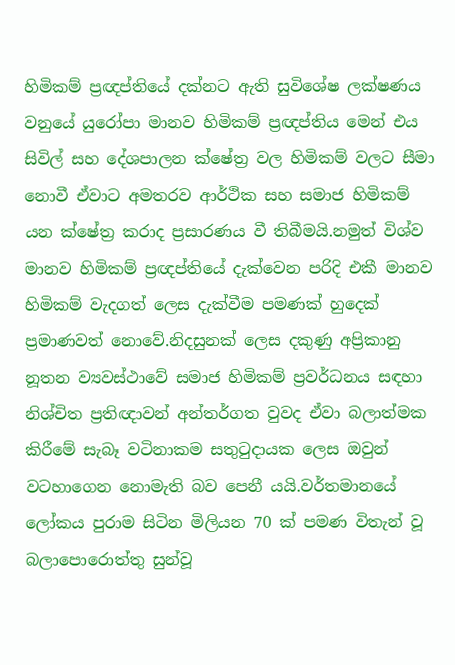හිමිකම් ප්‍රඥප්තියේ දක්නට ඇති සුවිශේෂ ලක්ෂණය වනුයේ යුරෝපා මානව හිමිකම් ප්‍රඥප්තිය මෙන් එය සිවිල් සහ දේශපාලන ක්ෂේත්‍ර වල හිමිකම් වලට සීමා නොවී ඒවාට අමතරව ආර්ථික සහ සමාජ හිමිකම් යන ක්ෂේත්‍ර කරාද ප්‍රසාරණය වී තිබීමයි.නමුත් විශ්ව මානව හිමිකම් ප්‍රඥප්තියේ දැක්වෙන පරිදි එකී මානව හිමිකම් වැදගත් ලෙස දැක්වීම පමණක් හුදෙක් ප්‍රමාණවත් නොවේ.නිදසුනක් ලෙස දකුණු අප්‍රිකානු නූතන ව්‍යවස්ථාවේ සමාජ හිමිකම් ප්‍රවර්ධනය සඳහා නිශ්චිත ප්‍රතිඥාවන් අන්තර්ගත වුවද ඒවා බලාත්මක කිරීමේ සැබෑ වටිනාකම සතුටුදායක ලෙස ඔවුන් වටහාගෙන නොමැති බව පෙනී යයි.වර්තමානයේ ලෝකය පුරාම සිටින මිලියන 70 ක් පමණ විතැන් වූ බලාපොරොත්තු සුන්වූ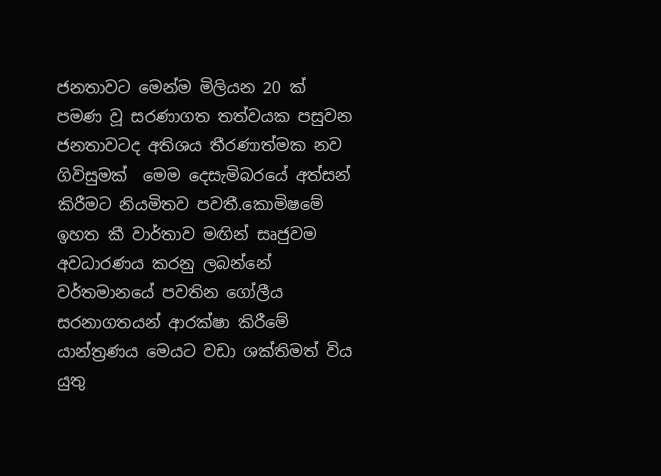ජනතාවට මෙන්ම මිලියන 20 ක් පමණ වූ සරණාගත තත්වයක පසුවන ජනතාවටද අතිශය තීරණාත්මක නව ගිවිසුමක්  මෙම දෙසැමිබරයේ අත්සන් කිරීමට නියමිතව පවතී.කොමිෂමේ  ඉහත කී වාර්තාව මඟින් සෘජුවම අවධාරණය කරනු ලබන්නේ වර්තමානයේ පවතින ගෝලීය සරනාගතයන් ආරක්ෂා කිරීමේ යාන්ත්‍රණය මෙයට වඩා ශක්තිමත් විය යුතු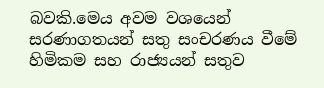බවකි.මෙය අවම වශයෙන් සරණාගතයන් සතු සංචරණය වීමේ හිමිකම සහ රාජ්‍යයන් සතුව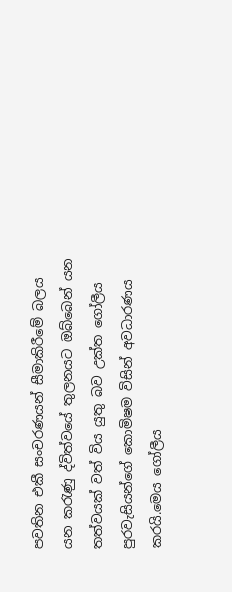පවතින එකී සංචරණයන් සීමාකිරීමේ බලය යන කරැණු ද්විත්වයේ තුලනයට ඔබ්බෙන් යන තත්වයක් වත් විය යුතු බව උක්ත ගෝලීය පුරවැසියන්ගේ කොමිෂම විසින් අවධාරණය කරයි.මෙය ගෝලීය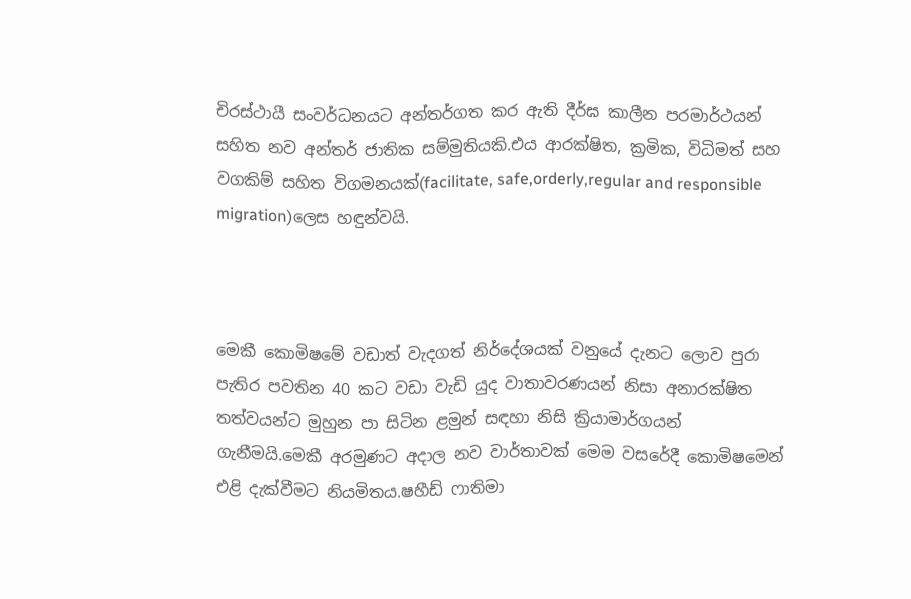චිරස්ථායී සංවර්ධනයට අන්තර්ගත කර ඇති දීර්ඝ කාලීන පරමාර්ථයන් සහිත නව අන්තර් ජාතික සම්මුතියකි.එය ආරක්ෂිත, ක්‍රමික, විධිමත් සහ වගකිම් සහිත විගමනයක්(facilitate, safe,orderly,regular and responsible migration)ලෙස හඳුන්වයි.



මෙකී කොමිෂමේ වඩාත් වැදගත් නිර්දේශයක් වනුයේ දැනට ලොව පුරා පැතිර පවතින 40 කට වඩා වැඩි යුද වාතාවරණයන් නිසා අනාරක්ෂිත තත්වයන්ට මුහුන පා සිටින ළමුන් සඳහා නිසි ක්‍රියාමාර්ගයන් ගැනීමයි.මෙකී අරමුණට අදාල නව වාර්තාවක් මෙම වසරේදී කොමිෂමෙන් එළි දැක්වීමට නියමිතය.ෂහීඩ් ෆාතිමා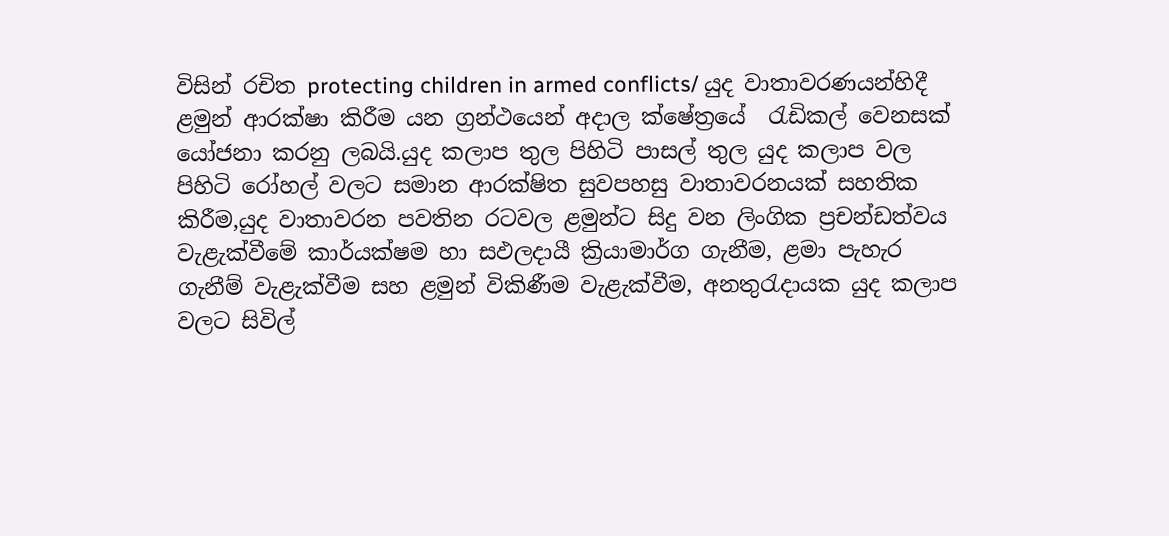විසින් රචිත protecting children in armed conflicts/ යුද වාතාවරණයන්හිදී ළමුන් ආරක්ෂා කිරීම යන ග්‍රන්ථයෙන් අදාල ක්ෂේත්‍රයේ  රැඩිකල් වෙනසක් යෝජනා කරනු ලබයි.යුද කලාප තුල පිහිටි පාසල් තුල යුද කලාප වල පිහිටි රෝහල් වලට සමාන ආරක්ෂිත සුවපහසු වාතාවරනයක් සහතික කිරීම,යුද වාතාවරන පවතින රටවල ළමුන්ට සිදු වන ලිංගික ප්‍රචන්ඩත්වය වැළැක්වීමේ කාර්යක්ෂම හා සඵලදායී ක්‍රියාමාර්ග ගැනීම, ළමා පැහැර ගැනීම් වැළැක්වීම සහ ළමුන් විකිණීම වැළැක්වීම, අනතුරැදායක යුද කලාප වලට සිවිල්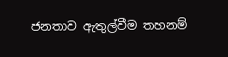ජනතාව ඇතුල්වීම තහනම්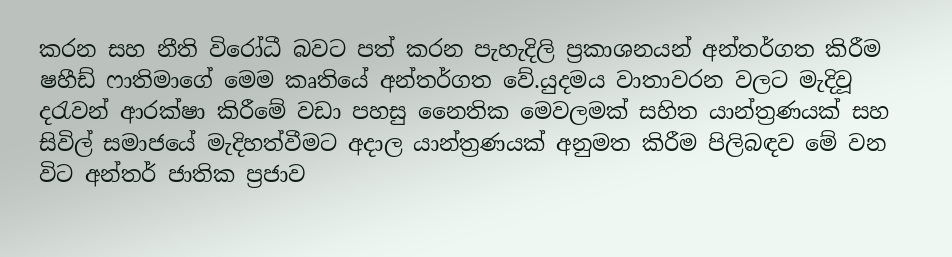කරන සහ නීති විරෝධී බවට පත් කරන පැහැදිලි ප්‍රකාශනයන් අන්තර්ගත කිරීම ෂහීඩ් ෆාතිමාගේ මෙම කෘතියේ අන්තර්ගත වේ.යුදමය වාතාවරන වලට මැදිවූ දරැවන් ආරක්ෂා කිරීමේ වඩා පහසු නෛතික මෙවලමක් සහිත යාන්ත්‍රණයක් සහ සිවිල් සමාජයේ මැදිහත්වීමට අදාල යාන්ත්‍රණයක් අනුමත කිරීම පිලිබඳව මේ වන විට අන්තර් ජාතික ප්‍රජාව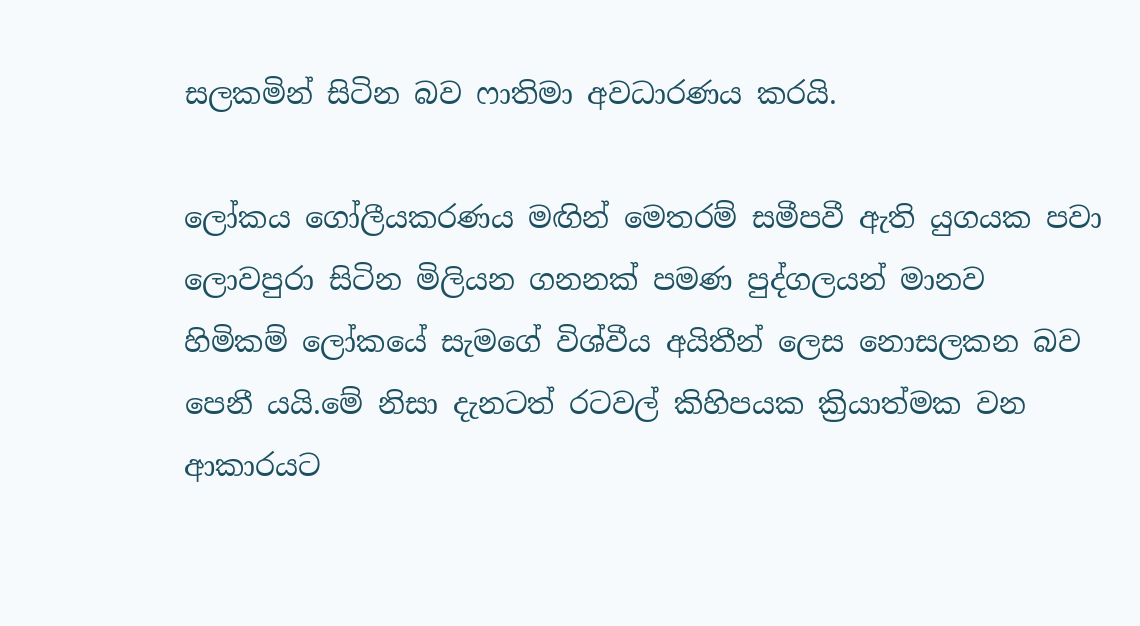සලකමින් සිටින බව ෆාතිමා අවධාරණය කරයි.

ලෝකය ගෝලීයකරණය මඟින් මෙතරම් සමීපවී ඇති යුගයක පවා ලොවපුරා සිටින මිලියන ගනනක් පමණ පුද්ගලයන් මානව හිමිකම් ලෝකයේ සැමගේ විශ්වීය අයිතීන් ලෙස නොසලකන බව පෙනී යයි.මේ නිසා දැනටත් රටවල් කිහිපයක ක්‍රියාත්මක වන ආකාරයට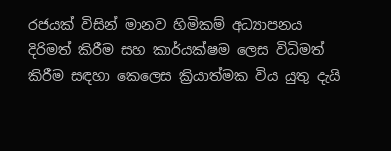රජයක් විසින් මානව හිමිකම් අධ්‍යාපනය දිරිමත් කිරීම සහ කාර්යක්ෂම ලෙස විධිමත් කිරීම සඳහා කෙලෙස ක්‍රියාත්මක විය යුතු දැයි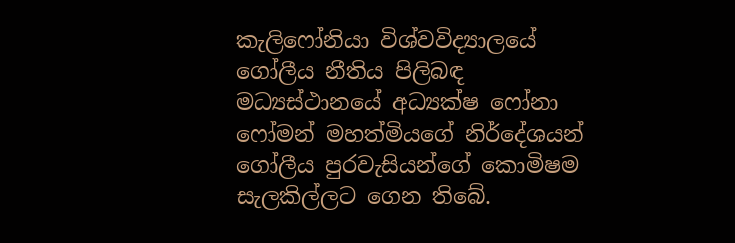කැලිෆෝනියා විශ්වවිද්‍යාලයේ  ගෝලීය නීතිය පිලිබඳ මධ්‍යස්ථානයේ අධ්‍යක්ෂ ෆෝනා ෆෝමන් මහත්මියගේ නිර්දේශයන් ගෝලීය පුරවැසියන්ගේ කොමිෂම සැලකිල්ලට ගෙන තිබේ.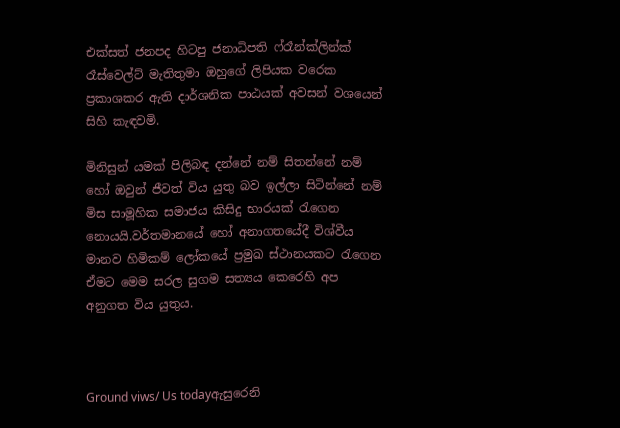එක්සත් ජනපද හිටපු ජනාධිපති ෆ්රෑන්ක්ලින්ක් රෑස්වෙල්ට් මැතිතුමා ඔහුගේ ලිපියක වරෙක ප්‍රකාශකර ඇති දාර්ශනික පාඨයක් අවසන් වශයෙන් සිහි කැඳවමි.

මිනිසුන් යමක් පිලිබඳ දන්නේ නම් සිතන්නේ නම් හෝ ඔවුන් ජීවත් විය යුතු බව ඉල්ලා සිටින්නේ නම් මිස සාමූහික සමාජය කිසිදු භාරයක් රැගෙන නොයයි.වර්තමානයේ හෝ අනාගතයේදී විශ්වීය මානව හිමිකම් ලෝකයේ ප්‍රමුඛ ස්ථානයකට රැගෙන ඒමට මෙම සරල සුගම සත්‍යය කෙරෙහි අප අනුගත විය යුතුය.



Ground viws/ Us todayඇසුරෙනි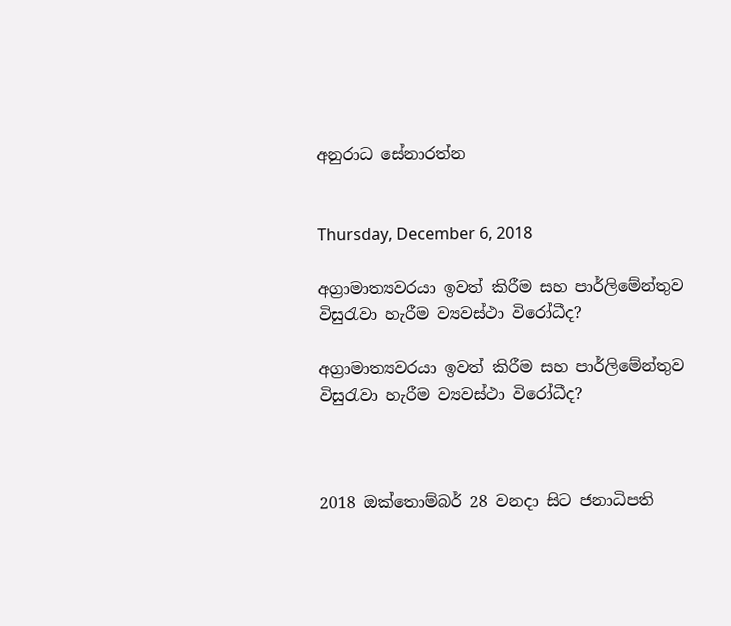අනුරාධ සේනාරත්න


Thursday, December 6, 2018

අග්‍රාමාත්‍යවරයා ඉවත් කිරීම සහ පාර්ලිමේන්තුව විසුරැවා හැරීම ව්‍යවස්ථා විරෝධීද?

අග්‍රාමාත්‍යවරයා ඉවත් කිරීම සහ පාර්ලිමේන්තුව විසුරැවා හැරීම ව්‍යවස්ථා විරෝධීද?



2018 ඔක්තොම්බර් 28 වනදා සිට ජනාධිපති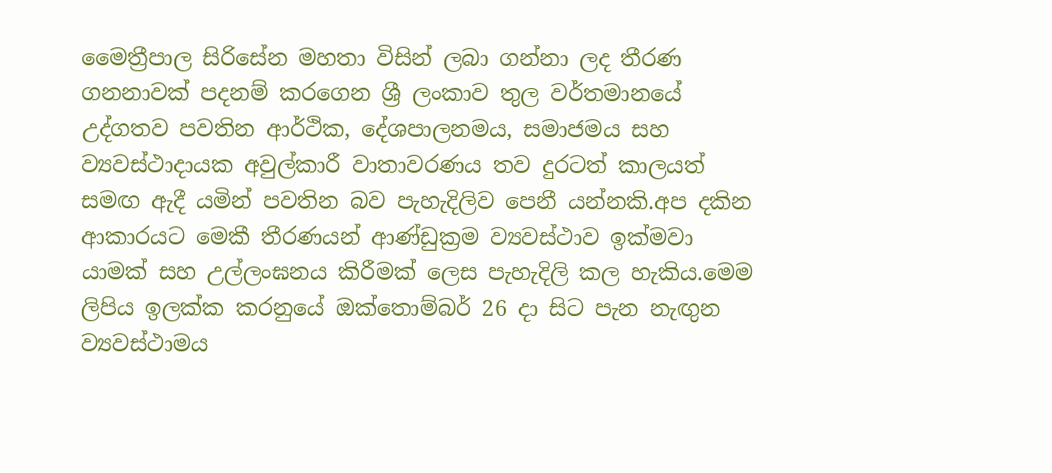මෛත්‍රීපාල සිරිසේන මහතා විසින් ලබා ගන්නා ලද තීරණ ගනනාවක් පදනම් කරගෙන ශ්‍රී ලංකාව තුල වර්තමානයේ උද්ගතව පවතින ආර්ථික, දේශපාලනමය, සමාජමය සහ ව්‍යවස්ථාදායක අවුල්කාරී වාතාවරණය තව දුරටත් කාලයත් සමඟ ඇදී යමින් පවතින බව පැහැදිලිව පෙනී යන්නකි.අප දකින ආකාරයට මෙකී තීරණයන් ආණ්ඩුක්‍රම ව්‍යවස්ථාව ඉක්මවා යාමක් සහ උල්ලංඝනය කිරීමක් ලෙස පැහැදිලි කල හැකිය.මෙම ලිපිය ඉලක්ක කරනුයේ ඔක්තොම්බර් 26 දා සිට පැන නැඟුන ව්‍යවස්ථාමය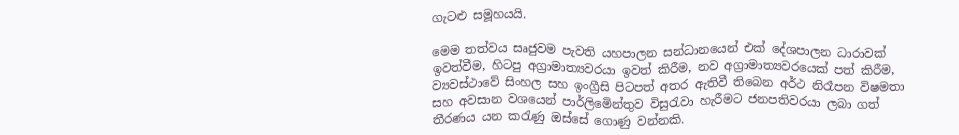ගැටළු සමූහයයි.

මෙම තත්වය සෘජුවම පැවති යහපාලන සන්ධානයෙන් එක් දේශපාලන ධාරාවක් ඉවත්වීම, හිටපු අග්‍රාමාත්‍යවරයා ඉවත් කිරීම, නව අග්‍රාමාත්‍යවරයෙක් පත් කිරීම, ව්‍යවස්ථාවේ සිංහල සහ ඉංග්‍රීසි පිටපත් අතර ඇතිවී තිබෙන අර්ථ නිරෑපන විෂමතා සහ අවසාන වශයෙන් පාර්ලිමෙින්තුව විසුරැවා හැරීමට ජනපතිවරයා ලබා ගත් තීරණය යන කරැණු ඔස්සේ ගොණු වන්නකි.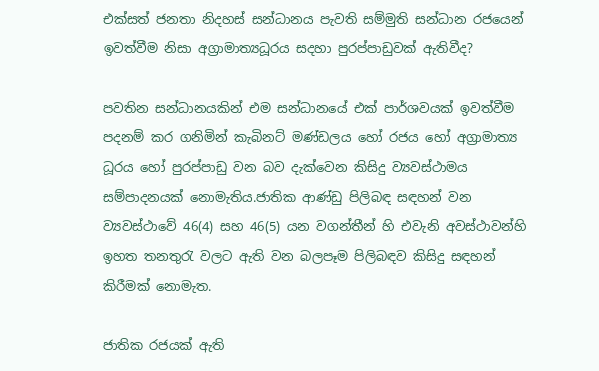එක්සත් ජනතා නිදහස් සන්ධානය පැවති සම්මුති සන්ධාන රජයෙන් ඉවත්වීම නිසා අග්‍රාමාත්‍යධූරය සදහා පුරප්පාඩුවක් ඇතිවීද?

පවතින සන්ධානයකින් එම සන්ධානයේ එක් පාර්ශවයක් ඉවත්වීම පදනම් කර ගනිමින් කැබිනට් මණ්ඩලය හෝ රජය හෝ අග්‍රාමාත්‍ය ධූරය හෝ පුරප්පාඩු වන බව දැක්වෙන කිසිදු ව්‍යවස්ථාමය සම්පාදනයක් නොමැතිය.ජාතික ආණ්ඩු පිලිබඳ සඳහන් වන ව්‍යවස්ථාවේ 46(4) සහ 46(5) යන වගන්තීන් හි එවැනි අවස්ථාවන්හි ඉහත තනතුරැ වලට ඇති වන බලපෑම පිලිබඳව කිසිදු සඳහන් කිරීමක් නොමැත.

ජාතික රජයක් ඇති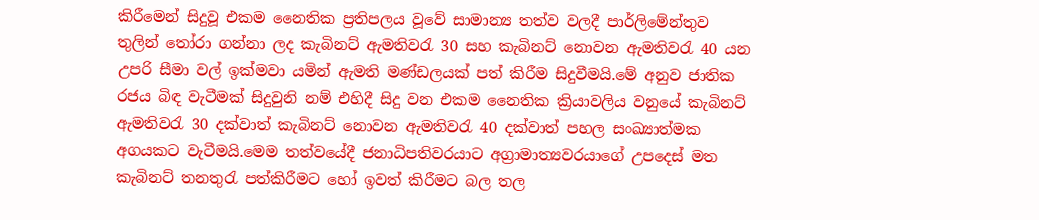කිරීමෙන් සිදුවූ එකම නෛතික ප්‍රතිපලය වූවේ සාමාන්‍ය තත්ව වලදී පාර්ලිමේන්තුව තුලින් තෝරා ගන්නා ලද කැබිනට් ඇමතිවරැ 30 සහ කැබිනට් නොවන ඇමතිවරැ 40 යන උපරි සීමා වල් ඉක්මවා යමින් ඇමති මණ්ඩලයක් පත් කිරීම සිදුවීමයි.මේ අනුව ජාතික රජය බිඳ වැටීමක් සිදුවුනි නම් එහිදී සිදු වන එකම නෛතික ක්‍රියාවලිය වනුයේ කැබිනට් ඇමතිවරැ 30 දක්වාත් කැබිනට් නොවන ඇමතිවරැ 40 දක්වාත් පහල සංඛ්‍යාත්මක අගයකට වැටීමයි.මෙම තත්වයේදී ජනාධිපතිවරයාට අග්‍රාමාත්‍යවරයාගේ උපදෙස් මත කැබිනට් තනතුරැ පත්කිරීමට හෝ ඉවත් කිරීමට බල තල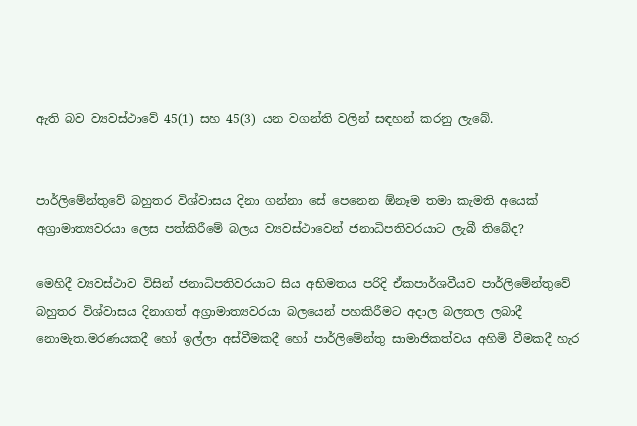ඇති බව ව්‍යවස්ථාවේ 45(1) සහ 45(3) යන වගන්ති වලින් සඳහන් කරනු ලැබේ.


පාර්ලිමේන්තුවේ බහුතර විශ්වාසය දිනා ගන්නා සේ පෙනෙන ඕනෑම තමා කැමති අයෙක් අග්‍රාමාත්‍යවරයා ලෙස පත්කිරීමේ බලය ව්‍යවස්ථාවෙන් ජනාධිපතිවරයාට ලැබී තිබේද?

මෙහිදී ව්‍යවස්ථාව විසින් ජනාධිපතිවරයාට සිය අභිමතය පරිදි ඒකපාර්ශවීයව පාර්ලිමේන්තුවේ බහුතර විශ්වාසය දිනාගත් අග්‍රාමාත්‍යවරයා බලයෙන් පහකිරීමට අදාල බලතල ලබාදී නොමැත.මරණයකදී හෝ ඉල්ලා අස්වීමකදී හෝ පාර්ලිමේන්තු සාමාජිකත්වය අහිමි වීමකදී හැර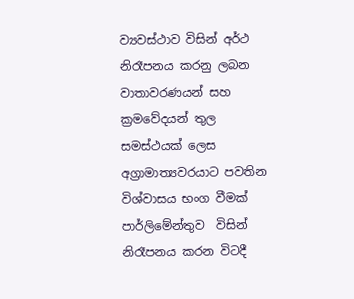ව්‍යවස්ථාව විසින් අර්ථ නිරෑපනය කරනු ලබන වාතාවරණයන් සහ ක්‍රමවේදයන් තුල සමස්ථයක් ලෙස අග්‍රාමාත්‍යවරයාට පවතින විශ්වාසය භංග වීමක් පාර්ලිමේන්තුව  විසින් නිරෑපනය කරන විටදී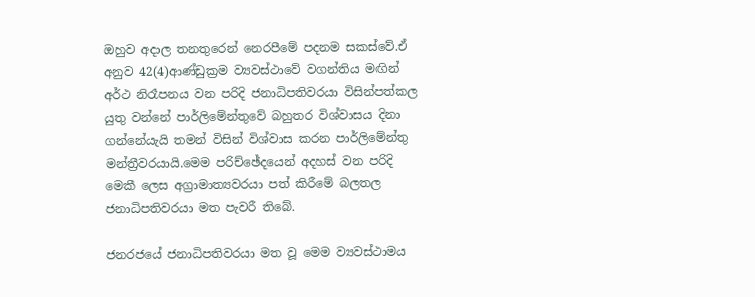ඔහුව අදාල තනතුරෙන් නෙරපීමේ පදනම සකස්වේ.ඒ අනුව 42(4)ආණ්ඩුක්‍රම ව්‍යවස්ථාවේ වගන්තිය මඟින් අර්ථ නිරෑපනය වන පරිදි ජනාධිපතිවරයා විසින්පත්කල යුතු වන්නේ පාර්ලිමේන්තුවේ බහුතර විශ්වාසය දිනා ගන්නේයැයි තමන් විසින් විශ්වාස කරන පාර්ලිමේන්තු මන්ත්‍රීවරයායි.මෙම පරිච්ඡේදයෙන් අදහස් වන පරිදි මෙකී ලෙස අග්‍රාමාත්‍යවරයා පත් කිරීමේ බලතල ජනාධිපතිවරයා මත පැවරී තිබේ.

ජනරජයේ ජනාධිපතිවරයා මත වූ මෙම ව්‍යවස්ථාමය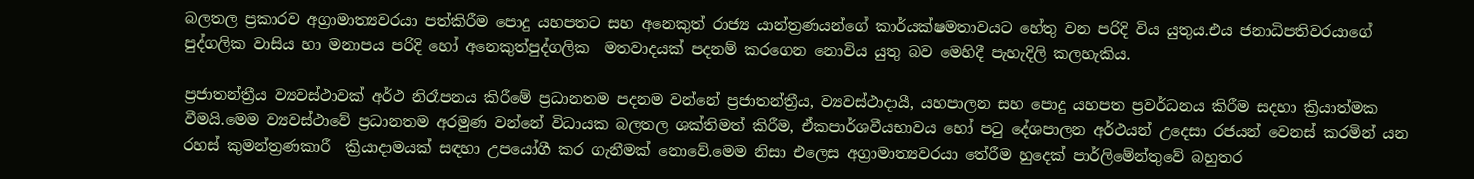බලතල ප්‍රකාරව අග්‍රාමාත්‍යවරයා පත්කිරීම පොදු යහපතට සහ අනෙකුත් රාජ්‍ය යාන්ත්‍රණයන්ගේ කාර්යක්ෂමතාවයට හේතු වන පරිදි විය යුතුය.එය ජනාධිපතිවරයාගේ පුද්ගලික වාසිය හා මනාපය පරිදි හෝ අනෙකුත්පුද්ගලික  මතවාදයක් පදනම් කරගෙන නොවිය යුතු බව මෙහිදී පැහැදිලි කලහැකිය.

ප්‍රජාතන්ත්‍රීය ව්‍යවස්ථාවක් අර්ථ නිරෑපනය කිරීමේ ප්‍රධානතම පදනම වන්නේ ප්‍රජාතන්ත්‍රීය, ව්‍යවස්ථාදායී, යහපාලන සහ පොදු යහපත ප්‍රවර්ධනය කිරීම සදහා ක්‍රියාත්මක වීමයි.මෙම ව්‍යවස්ථාවේ ප්‍රධානතම අරමුණ වන්නේ විධායක බලතල ශක්තිමත් කිරීම, ඒකපාර්ශවීයභාවය හෝ පටු දේශපාලන අර්ථයන් උදෙසා රජයන් වෙනස් කරමින් යන රහස් කුමන්ත්‍රණකාරී  ක්‍රියාදාමයක් සඳහා උපයෝගී කර ගැනීමක් නොවේ.මෙම නිසා එලෙස අග්‍රාමාත්‍යවරයා තේරීම හුදෙක් පාර්ලිමේන්තුවේ බහුතර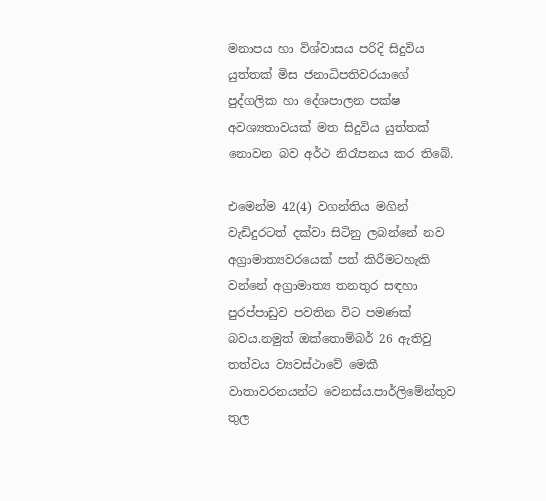මනාපය හා විශ්වාසය පරිදි සිදුවිය යුත්තක් මිස ජනාධිපතිවරයාගේ පුද්ගලික හා දේශපාලන පක්ෂ අවශ්‍යතාවයක් මත සිදුවිය යුත්තක් නොවන බව අර්ථ නිරෑපනය කර තිබේ.

එමෙන්ම 42(4) වගන්තිය මගින් වැඩිදුරටත් දක්වා සිටිනු ලබන්නේ නව අග්‍රාමාත්‍යවරයෙක් පත් කිරීමටහැකි වන්නේ අග්‍රාමාත්‍ය තනතුර සඳහා පුරප්පාඩුව පවතින විට පමණක් බවය.නමුත් ඔක්තොම්බර් 26 ඇතිවු තත්වය ව්‍යවස්ථාවේ මෙකී වාතාවරනයන්ට වෙනස්ය.පාර්ලිමේන්තුව තුල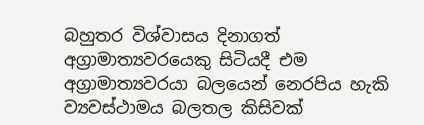බහුතර විශ්වාසය දිනාගත් අග්‍රාමාත්‍යවරයෙකු සිටියදී එම අග්‍රාමාත්‍යවරයා බලයෙන් නෙරපිය හැකි ව්‍යවස්ථාමය බලතල කිසිවක්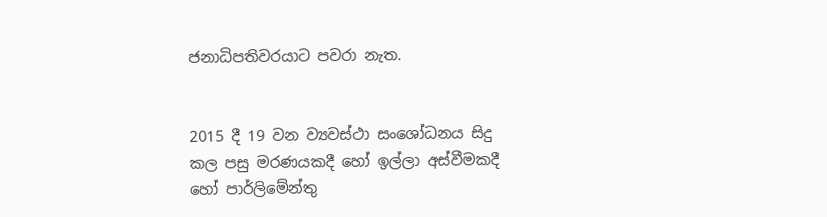ජනාධිපතිවරයාට පවරා නැත.


2015 දී 19 වන ව්‍යවස්ථා සංශෝධනය සිදු කල පසු මරණයකදී හෝ ඉල්ලා අස්වීමකදී හෝ පාර්ලිමේන්තු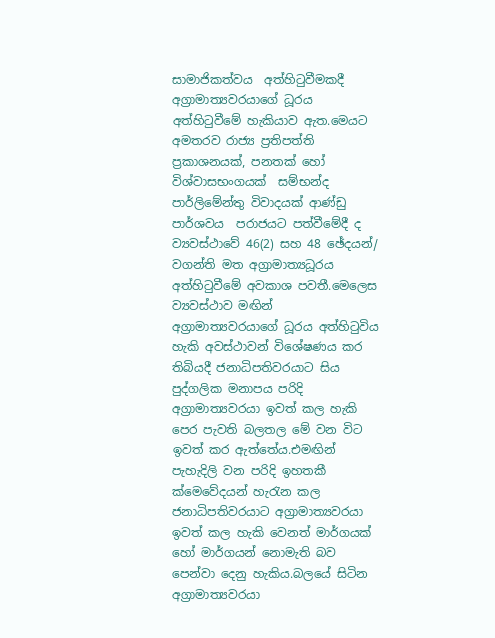සාමාජිකත්වය  අත්හිටුවීමකදී  අග්‍රාමාත්‍යවරයාගේ ධූරය අත්හිටුවීමේ හැකියාව ඇත.මෙයට අමතරව රාජ්‍ය ප්‍රතිපත්ති ප්‍රකාශනයක්, පනතක් හෝ විශ්වාසභංගයක්  සම්භන්ද පාර්ලිමේන්තු විවාදයක් ආණ්ඩු පාර්ශවය  පරාජයට පත්වීමේදී ද ව්‍යවස්ථාවේ 46(2) සහ 48 ඡේදයන්/ වගන්ති මත අග්‍රාමාත්‍යධූරය අත්හිටුවීමේ අවකාශ පවතී.මෙලෙස ව්‍යවස්ථාව මඟින් අග්‍රාමාත්‍යවරයාගේ ධූරය අත්හිටුවිය හැකි අවස්ථාවන් විශේෂණය කර තිබියදී ජනාධිපතිවරයාට සිය පුද්ගලික මනාපය පරිදි අග්‍රාමාත්‍යවරයා ඉවත් කල හැකි පෙර පැවති බලතල මේ වන විට ඉවත් කර ඇත්තේය.එමඟින් පැහැදිලි වන පරිදි ඉහතකී ක්මෙවේදයන් හැරැන කල ජනාධිපතිවරයාට අග්‍රාමාත්‍යවරයා ඉවත් කල හැකි වෙනත් මාර්ගයක් හෝ මාර්ගයන් නොමැති බව පෙන්වා දෙනු හැකිය.බලයේ සිටින අග්‍රාමාත්‍යවරයා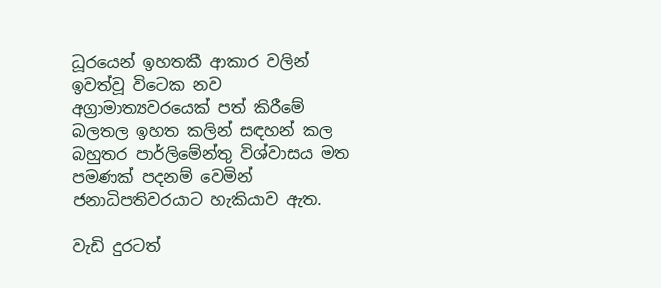ධූරයෙන් ඉහතකී ආකාර වලින් ඉවත්වූ විටෙක නව අග්‍රාමාත්‍යවරයෙක් පත් කිරීමේ බලතල ඉහත කලින් සඳහන් කල බහුතර පාර්ලිමේන්තු විශ්වාසය මත පමණක් පදනම් වෙමින් ජනාධිපතිවරයාට හැකියාව ඇත.

වැඩි දුරටත්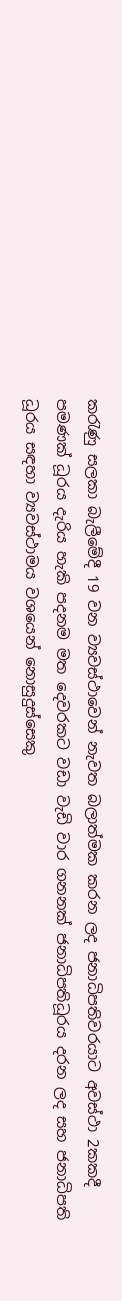කරැණු සලකා බැලීමේදී 19 වන ව්‍යවස්ථාවෙන් නැවත බලාත්මක කරන ලද ජනාධිපතිවරයාට අවස්ථා 2කකදී පමණක් ධූරය දැරිය හැකි පදනම මත දෙවරකට වඩා වැඩි වාර ගනනක් ජනාධිපතිධූරය දරන ලද සහ ජනාධිපති ධූරය සඳහා ව්‍යවස්ථාමය වශයෙන් නොසුදුස්සෙකු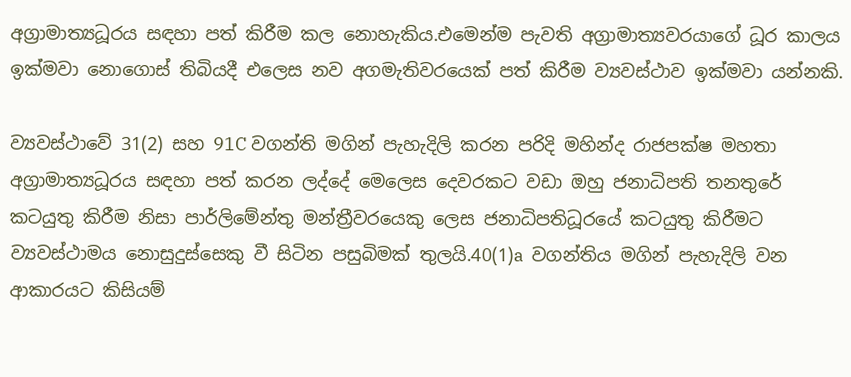අග්‍රාමාත්‍යධූරය සඳහා පත් කිරීම කල නොහැකිය.එමෙන්ම පැවති අග්‍රාමාත්‍යවරයාගේ ධූර කාලය ඉක්මවා නොගොස් තිබියදී එලෙස නව අගමැතිවරයෙක් පත් කිරීම ව්‍යවස්ථාව ඉක්මවා යන්නකි.

ව්‍යවස්ථාවේ 31(2) සහ 91C වගන්ති මගින් පැහැදිලි කරන පරිදි මහින්ද රාජපක්ෂ මහතා අග්‍රාමාත්‍යධූරය සඳහා පත් කරන ලද්දේ මෙලෙස දෙවරකට වඩා ඔහු ජනාධිපති තනතුරේ කටයුතු කිරීම නිසා පාර්ලිමේන්තු මන්ත්‍රීවරයෙකු ලෙස ජනාධිපතිධූරයේ කටයුතු කිරීමට ව්‍යවස්ථාමය නොසුදුස්සෙකු වී සිටින පසුබිමක් තුලයි.40(1)a  වගන්තිය මගින් පැහැදිලි වන ආකාරයට කිසියම්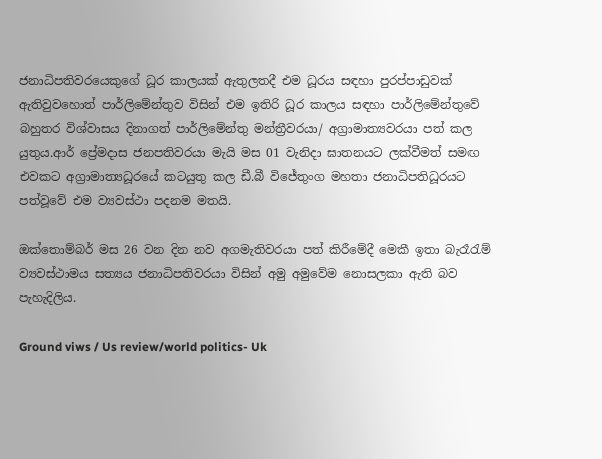ජනාධිපතිවරයෙකුගේ ධූර කාලයක් ඇතුලතදී එම ධූරය සඳහා පුරප්පාඩුවක් ඇතිවුවහොත් පාර්ලිමේන්තුව විසින් එම ඉතිරි ධූර කාලය සඳහා පාර්ලිමේන්තුවේ බහුතර විශ්වාසය දිනාගත් පාර්ලිමේන්තු මන්ත්‍රීවරයා/ අග්‍රාමාත්‍යවරයා පත් කල යුතුය.ආර් ප්‍රේමදාස ජනපතිවරයා මැයි මස 01 වැනිදා ඝාතනයට ලක්වීමත් සමඟ එවකට අග්‍රාමාත්‍යධූරයේ කටයුතු කල ඩී.බී විජේතුංග මහතා ජනාධිපතිධූරයට පත්වූවේ එම ව්‍යවස්ථා පදනම මතයි.

ඔක්තොම්බර් මස 26 වන දින නව අගමැතිවරයා පත් කිරීමේදී මෙකී ඉතා බැරෑරැම් ව්‍යවස්ථාමය සත්‍යය ජනාධිපතිවරයා විසින් අමු අමුවේම නොසලකා ඇති බව පැහැදිලිය.

Ground viws / Us review/world politics- Uk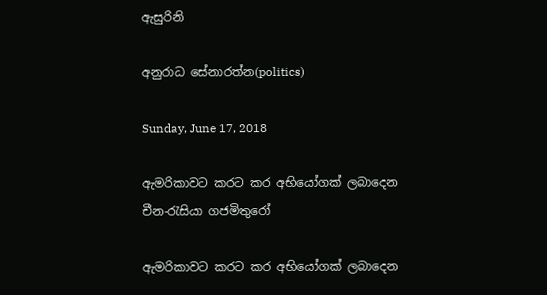ඇසුරිනි

අනුරාධ සේනාරත්න(politics)

Sunday, June 17, 2018

ඇමරිකාවට කරට කර අභියෝගක් ලබාදෙන චීන-රැසියා ගජමිතුරෝ

ඇමරිකාවට කරට කර අභියෝගක් ලබාදෙන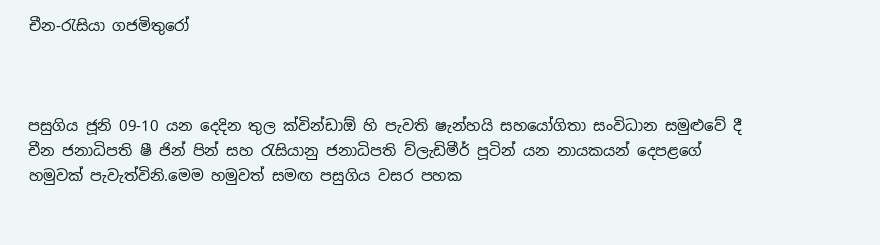චීන-රැසියා ගජමිතුරෝ



පසුගිය ජූනි 09-10 යන දෙදින තුල ක්වින්ඩාඕ හි පැවති ෂැන්හයි සහයෝගිතා සංවිධාන සමුළුවේ දී චීන ජනාධිපති ෂී ජින් පින් සහ රැසියානු ජනාධිපති ව්ලැඩිමීර් පූටින් යන නායකයන් දෙපළගේ හමුවක් පැවැත්විනි.මෙම හමුවත් සමඟ පසුගිය වසර පහක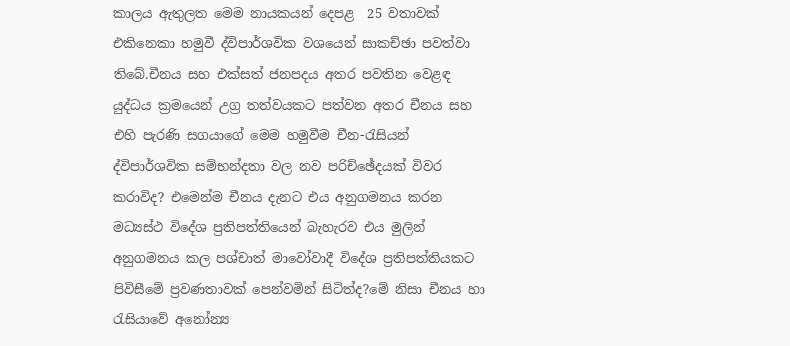කාලය ඇතුලත මෙම නායකයන් දෙපළ  25 වතාවක් එකිනෙකා හමුවී ද්විපාර්ශවික වශයෙන් සාකච්ඡා පවත්වා තිබේ.චීනය සහ එක්සත් ජනපදය අතර පවතින වෙළඳ යුද්ධය ක්‍රමයෙන් උග්‍ර තත්වයකට පත්වන අතර චීනය සහ එහි පැරණි සගයාගේ මෙම හමුවීම චීන-රැසියන් ද්විපාර්ශවික සම්භන්දතා වල නව පරිච්ඡේදයක් විවර කරාවිද? එමෙන්ම චීනය දැනට එය අනුගමනය කරන මධ්‍යස්ථ විදේශ ප්‍රතිපත්තියෙන් බැහැරව එය මුලින් අනුගමනය කල පශ්චාත් මාවෝවාදී විදේශ ප්‍රතිපත්තියකට පිවිසීමේ ප්‍රවණතාවක් පෙන්වමින් සිටිත්ද?මේ නිසා චීනය හා රැසියාවේ අනෝන්‍ය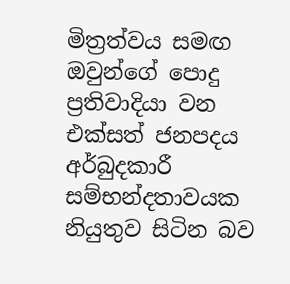මිත්‍රත්වය සමඟ ඔවුන්ගේ පොදු ප්‍රතිවාදියා වන එක්සත් ජනපදය අර්බුදකාරී සම්භන්දතාවයක නියුතුව සිටින බව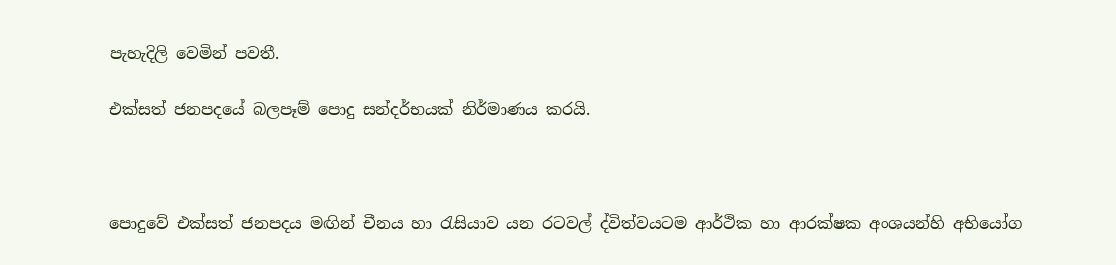පැහැදිලි වෙමින් පවතී.

එක්සත් ජනපදයේ බලපෑම් පොදු සන්දර්භයක් නිර්මාණය කරයි.



පොදුවේ එක්සත් ජනපදය මඟින් චීනය හා රැසියාව යන රටවල් ද්විත්වයටම ආර්ථික හා ආරක්ෂක අංශයන්හි අභියෝග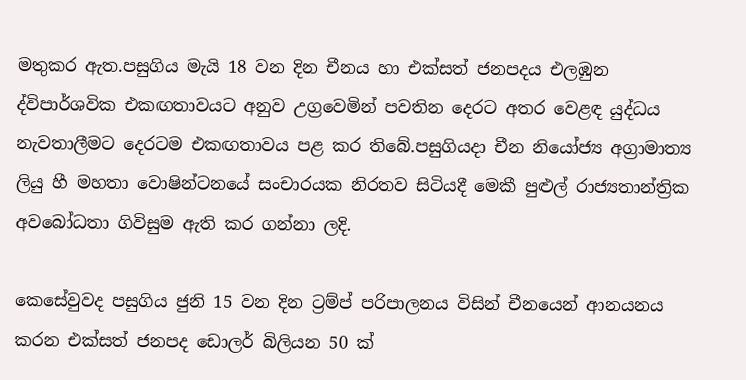මතුකර ඇත.පසුගිය මැයි 18 වන දින චීනය හා එක්සත් ජනපදය එලඹුන  ද්විපාර්ශවික එකඟතාවයට අනුව උග්‍රවෙමින් පවතින දෙරට අතර වෙළඳ යුද්ධය නැවතාලීමට දෙරටම එකඟතාවය පළ කර තිබේ.පසුගියදා චීන නියෝජ්‍ය අග්‍රාමාත්‍ය ලියු හී මහතා වොෂින්ටනයේ සංචාරයක නිරතව සිටියදී මෙකී පුළුල් රාජ්‍යතාන්ත්‍රික අවබෝධතා ගිවිසුම ඇති කර ගන්නා ලදි.

කෙසේවුවද පසුගිය ජුනි 15 වන දින ට්‍රම්ප් පරිපාලනය විසින් චීනයෙන් ආනයනය කරන එක්සත් ජනපද ‍ඩොලර් බිලියන 50 ක්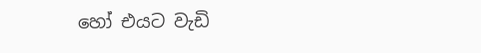හෝ එයට වැඩි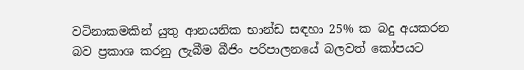වටිනාකමකින් යුතු ආනයනික භාන්ඩ සඳහා 25% ක බදු අයකරන බව ප්‍රකාශ කරනු ලැබීම බීජිං පරිපාලනයේ බලවත් කෝපයට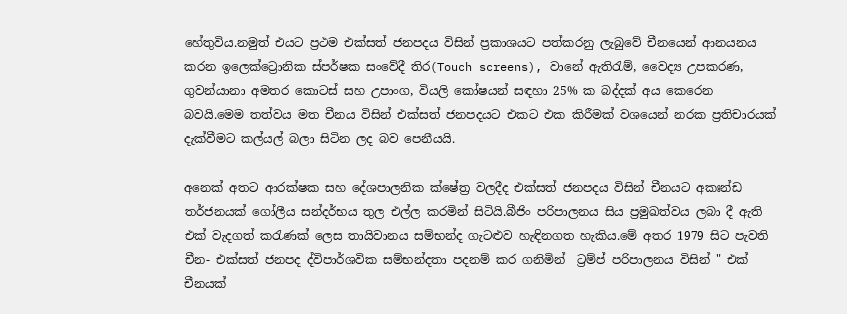හේතුවිය.නමුත් එයට ප්‍රථම එක්සත් ජනපදය විසින් ප්‍රකාශයට පත්කරනු ලැබුවේ චීනයෙන් ආනයනය කරන ඉලෙක්ට්‍රොනික ස්පර්ෂක සංවේදී තිර(Touch screens), වානේ ඇතිරැම්, වෛද්‍ය උපකරණ, ගුවන්යානා අමතර කොටස් සහ උපාංග, වියලි කෝෂයන් සඳහා 25% ක බද්දක් අය කෙරෙන බවයි.මෙම තත්වය මත චීනය විසින් එක්සත් ජනපදයට එකට එක කිරීමක් වශයෙන් නරක ප්‍රතිචාරයක් දැක්වීමට කල්යල් බලා සිටින ලද බව පෙනීයයි.

අනෙක් අතට ආරක්ෂක සහ දේශපාලනික ක්ෂේත්‍ර වලදීද එක්සත් ජනපදය විසින් චීනයට අකඃන්ඩ තර්ජනයක් ගෝලීය සන්දර්භය තුල එල්ල කරමින් සිටියි.බීජිං පරිපාලනය සිය ප්‍රමුඛත්වය ලබා දී ඇති එක් වැදගත් කරැණක් ලෙස තායිවානය සම්භන්ද ගැටළුව හැඳිනගත හැකිය.මේ අතර 1979 සිට පැවති චීන- එක්සත් ජනපද ද්විපාර්ශවික සම්භන්දතා පදනම් කර ගනිමින්  ට්‍රම්ප් පරිපාලනය විසින් " එක් චීනයක්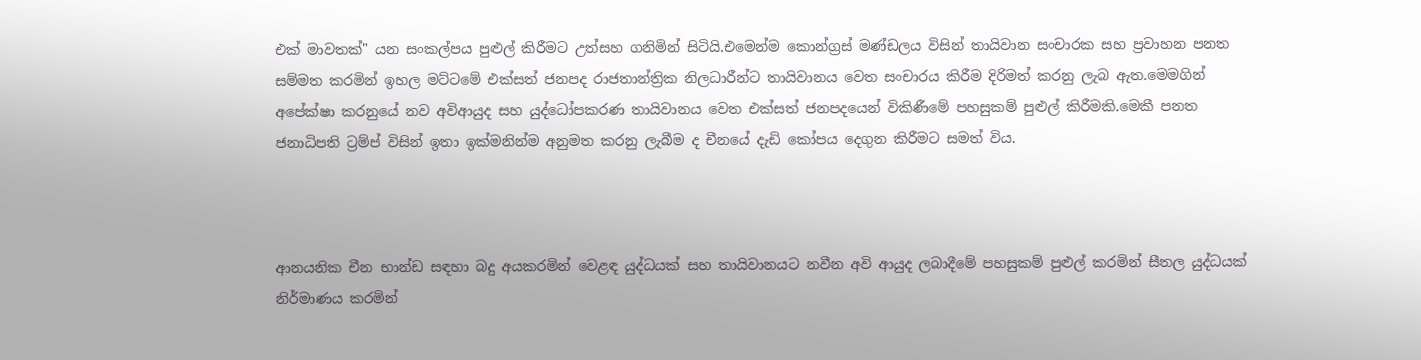එක් මාවතක්" යන සංකල්පය පුළුල් කිරීමට උත්සහ ගනිමින් සිටියි.එමෙන්ම කොන්ග්‍රස් මණ්ඩලය විසින් තායිවාන සංචාරක සහ ප්‍රවාහන පනත සම්මත කරමින් ඉහල මට්ටමේ එක්සත් ජනපද රාජතාන්ත්‍රික නිලධාරීන්ට තායිවානය වෙත සංචාරය කිරීම දිරිමත් කරනු ලැබ ඇත.මෙමගින් අපේක්ෂා කරනුයේ නව අවිආයුද සහ යුද්ධෝපකරණ තායිවානය වෙත එක්සත් ජනපදයෙන් විකිණීමේ පහසුකම් පුළුල් කිරීමකි.මෙකී පනත ජනාධිපති ට්‍රම්ප් විසින් ඉතා ඉක්මනින්ම අනුමත කරනු ලැබීම ද චීනයේ දැඩි කෝපය දෙගුන කිරීමට සමත් විය.



ආනයනික චීන භාන්ඩ සඳහා බදු අයකරමින් වෙළඳ යුද්ධයක් සහ තායිවානයට නවීන අවි ආයුද ලබාදීමේ පහසුකම් පුළුල් කරමින් සීතල යුද්ධයක් නිර්මාණය කරමින්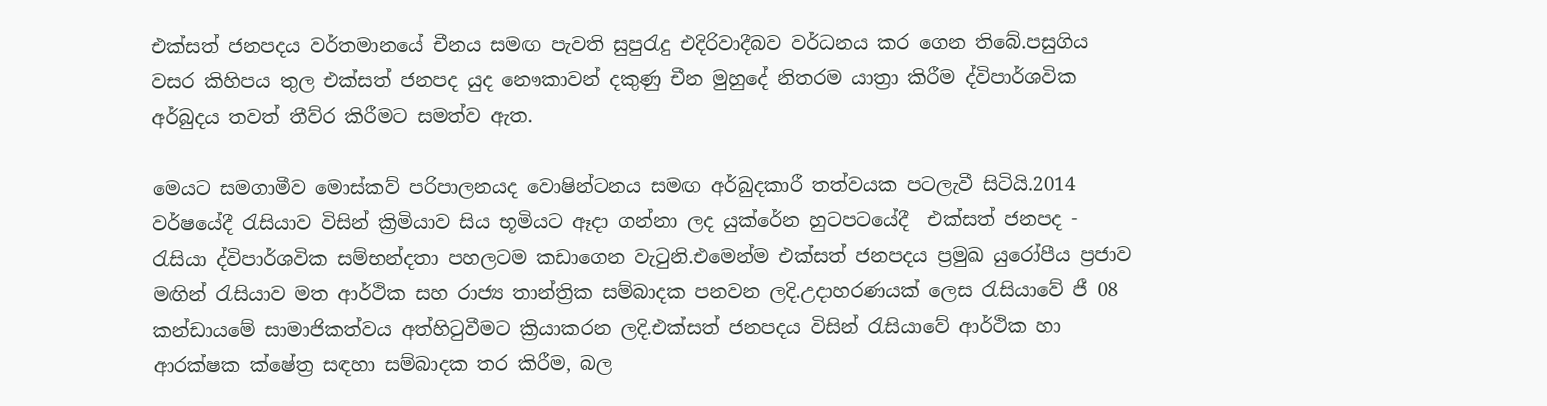එක්සත් ජනපදය වර්තමානයේ චීනය සමඟ පැවති සුපුරැදු එදිරිවාදීබව වර්ධනය කර ගෙන තිබේ.පසුගිය වසර කිහිපය තුල එක්සත් ජනපද යුද නෞකාවන් දකුණු චීන මුහුදේ නිතරම යාත්‍රා කිරීම ද්විපාර්ශවික අර්බුදය තවත් තීව්ර කිරීමට සමත්ව ඇත.

මෙයට සමගාමීව මොස්කව් පරිපාලනයද වොෂින්ටනය සමඟ අර්බුදකාරී තත්වයක පටලැවී සිටියි.2014 වර්ෂයේදී රැසියාව විසින් ක්‍රිමියාව සිය භූමියට ඈදා ගන්නා ලද යුක්රේන හුටපටයේදී  එක්සත් ජනපද - රැසියා ද්විපාර්ශවික සම්භන්දතා පහලටම කඩාගෙන වැටුනි.එමෙන්ම එක්සත් ජනපදය ප්‍රමුඛ යුරෝපීය ප්‍රජාව මඟින් රැසියාව මත ආර්ථික සහ රාජ්‍ය තාන්ත්‍රික සම්බාදක පනවන ලදි.උදාහරණයක් ලෙස රැසියාවේ ජී 08 කන්ඩායමේ සාමාජිකත්වය අත්හිටුවීමට ක්‍රියාකරන ලදි.එක්සත් ජනපදය විසින් රැසියාවේ ආර්ථික හා ආරක්ෂක ක්ෂේත්‍ර සඳහා සම්බාදක තර කිරීම, බල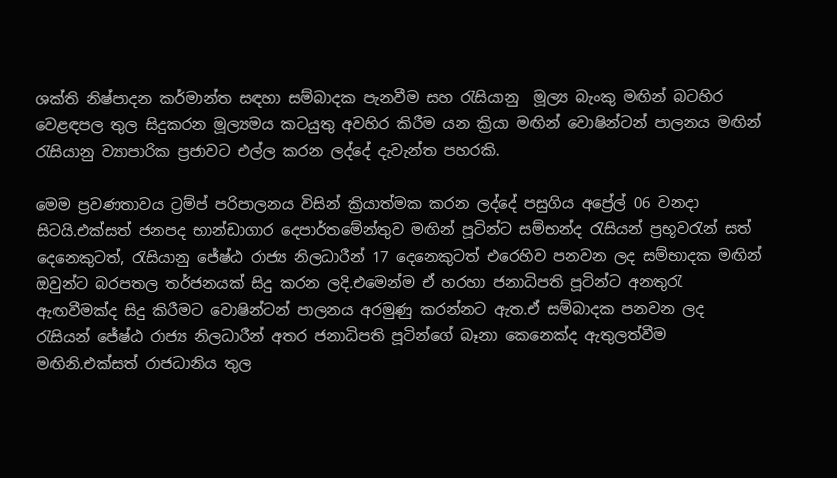ශක්ති නිෂ්පාදන කර්මාන්ත සඳහා සම්බාදක පැනවීම සහ රැසියානු  මූල්‍ය බැංකු මඟින් බටහිර වෙළඳපල තුල සිදුකරන මූල්‍යමය කටයුතු අවහිර කිරීම යන ක්‍රියා මඟින් වොෂින්ටන් පාලනය මඟින් රැසියානු ව්‍යාපාරික ප්‍රජාවට එල්ල කරන ලද්දේ දැවැන්ත පහරකි.

මෙම ප්‍රවණතාවය ට්‍රම්ප් පරිපාලනය විසින් ක්‍රියාත්මක කරන ලද්දේ පසුගිය අප්‍රේල් 06 වනදා සිටයි.එක්සත් ජනපද භාන්ඩාගාර දෙපාර්තමේන්තුව මඟින් පූටින්ට සම්භන්ද රැසියන් ප්‍රභූවරැන් සත් දෙනෙකුටත්, රැසියානු ජේෂ්ඨ රාජ්‍ය නිලධාරීන් 17 දෙනෙකුටත් එරෙහිව පනවන ලද සම්භාදක මඟින් ඔවුන්ට බරපතල තර්ජනයක් සිදු කරන ලදි.එමෙන්ම ඒ හරහා ජනාධිපති පූටින්ට අනතුරැ ඇඟවීමක්ද සිදු කිරීමට වොෂින්ටන් පාලනය අරමුණු කරන්නට ඇත.ඒ සම්බාදක පනවන ලද රැසියන් ජේෂ්ඨ රාජ්‍ය නිලධාරීන් අතර ජනාධිපති පූටින්ගේ බෑනා කෙනෙක්ද ඇතුලත්වීම මඟිනි.එක්සත් රාජධානිය තුල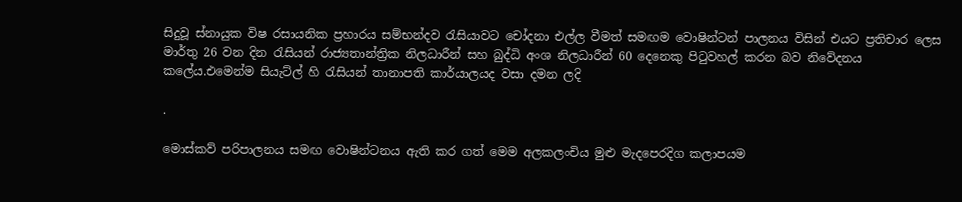සිදුවූ ස්නායුක විෂ රසායනික ප්‍රහාරය සම්භන්දව රැසියාවට චෝදනා එල්ල වීමත් සමඟම වොෂින්ටන් පාලනය විසින් එයට ප්‍රතිචාර ලෙස මාර්තු 26 වන දින රැසියන් රාජ්‍යතාන්ත්‍රික නිලධාරීන් සහ බුද්ධි අංශ නිලධාරීන් 60 දෙනෙකු පිටුවහල් කරන බව නිවේදනය කලේය.එමෙන්ම සියැට්ල් හි රැසියන් තානාපති කාර්යාලයද වසා දමන ලදි

.

මොස්කව් පරිපාලනය සමඟ වොෂින්ටනය ඇති කර ගත් මෙම අලකලංචිය මුළු මැදපෙරදිග කලාපයම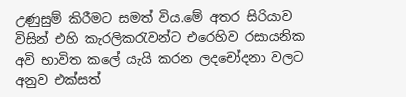උණුසුම් කිරීමට සමත් විය.මේ අතර සිරියාව විසින් එහි කැරලිකරැවන්ට එරෙහිව රසායනික අවි භාවිත කලේ යැයි කරන ලදචෝදනා වලට අනුව එක්සත්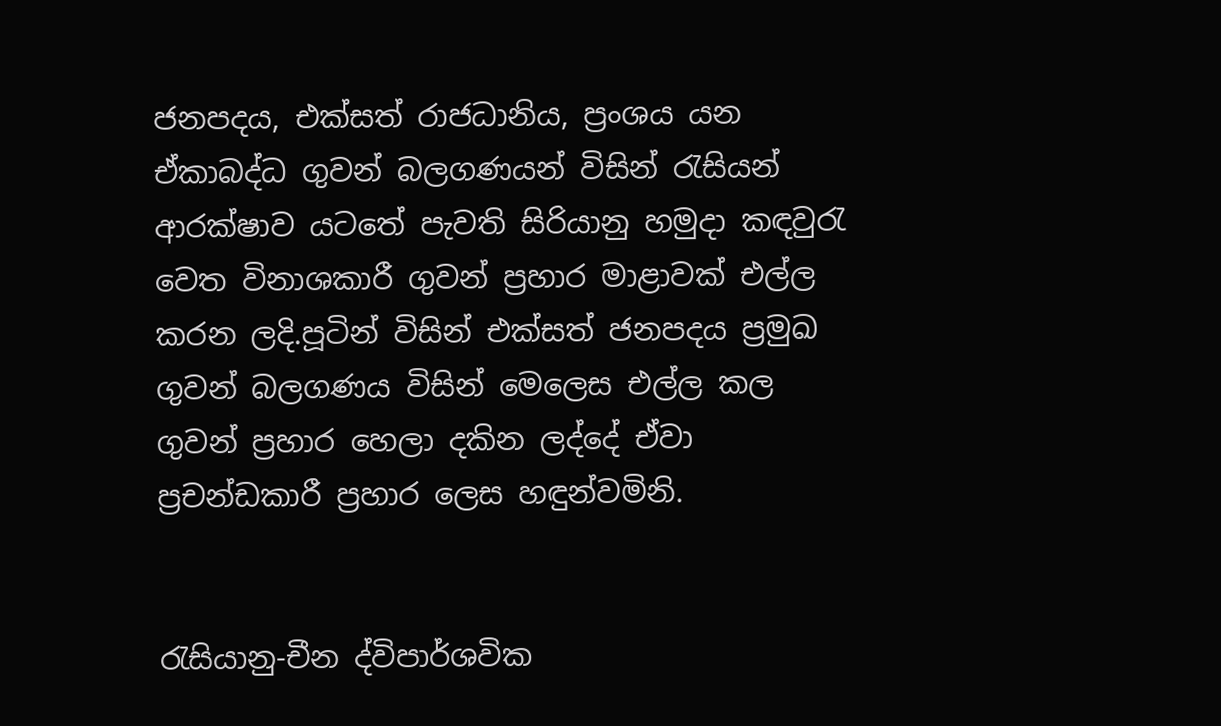ජනපදය, එක්සත් රාජධානිය, ප්‍රංශය යන ඒකාබද්ධ ගුවන් බලගණයන් විසින් රැසියන් ආරක්ෂාව යටතේ පැවති සිරියානු හමුදා කඳවුරැ වෙත විනාශකාරී ගුවන් ප්‍රහාර මාළාවක් එල්ල කරන ලදි.පූටින් විසින් එක්සත් ජනපදය ප්‍රමුඛ ගුවන් බලගණය විසින් මෙලෙස එල්ල කල ගුවන් ප්‍රහාර හෙලා දකින ලද්දේ ඒවා ප්‍රචන්ඩකාරී ප්‍රහාර ලෙස හඳුන්වමිනි.


රැසියානු-චීන ද්විපාර්ශවික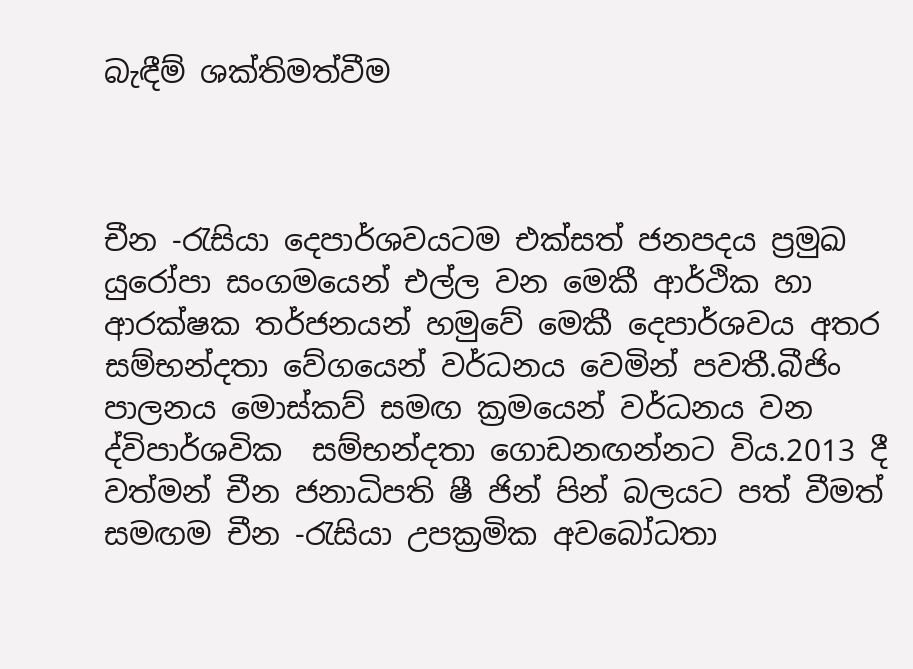බැඳීම් ශක්තිමත්වීම



චීන -රැසියා දෙපාර්ශවයටම එක්සත් ජනපදය ප්‍රමුඛ යුරෝපා සංගමයෙන් එල්ල වන මෙකී ආර්ථික හා ආරක්ෂක තර්ජනයන් හමුවේ මෙකී දෙපාර්ශවය අතර සම්භන්දතා වේගයෙන් වර්ධනය වෙමින් පවතී.බීජිං පාලනය මොස්කව් සමඟ ක්‍රමයෙන් වර්ධනය වන ද්විපාර්ශවික  සම්භන්දතා ගොඩනඟන්නට විය.2013 දී වත්මන් චීන ජනාධිපති ෂී ජින් පින් බලයට පත් වීමත් සමඟම චීන -රැසියා උපක්‍රමික අවබෝධතා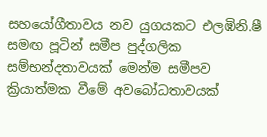සහයෝගීතාවය නව යුගයකට එලඹිනි.ෂී සමඟ පූටින් සමීප පුද්ගලික සම්භන්දතාවයක් මෙන්ම සමීපව ක්‍රියාත්මක වීමේ අවබෝධතාවයක්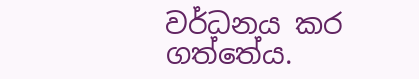වර්ධනය කර ගත්තේය.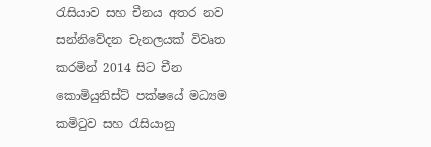රැසියාව සහ චීනය අතර නව සන්නිවේදන චැනලයක් විවෘත කරමින් 2014 සිට චීන කොමියුනිස්ට් පක්ෂයේ මධ්‍යම කමිටුව සහ රැසියානු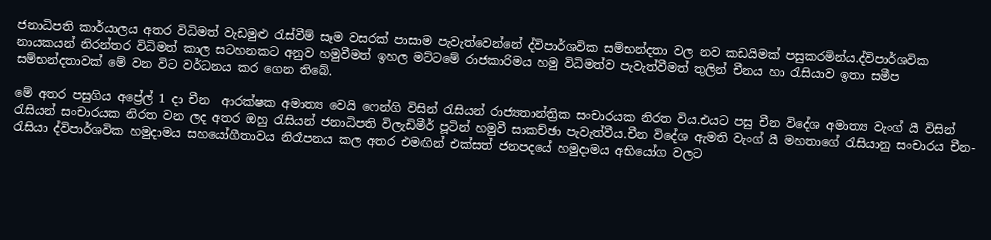ජනාධිපති කාර්යාලය අතර විධිමත් වැඩමුළු රැස්වීම් සෑම වසරක් පාසාම පැවැත්වෙන්නේ ද්විපාර්ශවික සම්භන්දතා වල නව කඩයිමක් පසුකරමින්ය.ද්විපාර්ශවික නායකයන් නිරන්තර විධිමත් කාල සටහනකට අනුව හමුවීමත් ඉහල මට්ටමේ රාජකාරිමය හමු විධිමත්ව පැවැත්වීමත් තුලින් චීනය හා රැසියාව ඉතා සමීප සම්භන්දතාවක් මේ වන විට වර්ධනය කර ගෙන තිබේ.

මේ අතර පසුගිය අප්‍රේල් 1 දා චීන  ආරක්ෂක අමාත්‍ය වෙයි ෆෙන්ගි විසින් රැසියන් රාජ්‍යතාන්ත්‍රික සංචාරයක නිරත විය.එයට පසු චීන විදේශ අමාත්‍ය වැංග් යී විසින් රැසියන් සංචාරයක නිරත වන ලද අතර ඔහු රැසියන් ජනාධිපති විලැඩිමීර් පූටින් හමුවී සාකච්ඡා පැවැත්වීය.චීන විදේශ ඇමති වැංග් යී මහතාගේ රැසියානු සංචාරය චීන- රැසියා ද්විපාර්ශවික හමුදාමය සහයෝගීතාවය නිරෑපනය කල අතර එමඟින් එක්සත් ජනපදයේ හමුදාමය අභියෝග වලට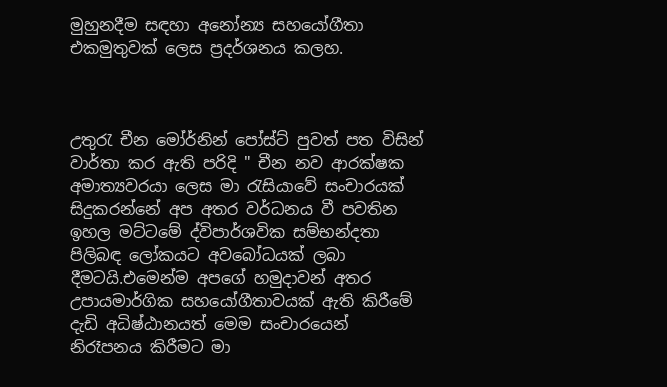මුහුනදීම සඳහා අනෝන්‍ය සහයෝගීතා එකමුතුවක් ලෙස ප්‍රදර්ශනය කලහ.



උතුරැ චීන මෝර්නින් පෝස්ට් පුවත් පත විසින් වාර්තා කර ඇති පරිදි " චීන නව ආරක්ෂක අමාත්‍යවරයා ලෙස මා රැසියාවේ සංචාරයක් සිදුකරන්නේ අප අතර වර්ධනය වී පවතින ඉහල මට්ටමේ ද්විපාර්ශවික සම්භන්දතා පිලිබඳ ලෝකයට අවබෝධයක් ලබා දීමටයි.එමෙන්ම අපගේ හමුදාවන් අතර උපායමාර්ගික සහයෝගීතාවයක් ඇති කිරීමේ දැඩි අධිෂ්ඨානයත් මෙම සංචාරයෙන් නිරෑපනය කිරීමට මා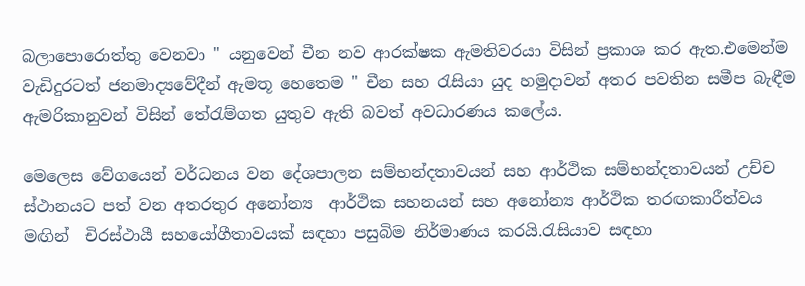බලාපොරොත්තු වෙනවා " යනුවෙන් චීන නව ආරක්ෂක ඇමතිවරයා විසින් ප්‍රකාශ කර ඇත.එමෙන්ම වැඩිදුරටත් ජනමාද්‍යවේදීන් ඇමතූ හෙතෙම " චීන සහ රැසියා යුද හමුදාවන් අතර පවතින සමීප බැඳීම ඇමරිකානුවන් විසින් තේරැම්ගත යුතුව ඇති බවත් අවධාරණය කලේය.

මෙලෙස වේගයෙන් වර්ධනය වන දේශපාලන සම්භන්දතාවයන් සහ ආර්ථික සම්භන්දතාවයන් උච්ච ස්ථානයට පත් වන අතරතුර අනෝන්‍ය  ආර්ථික සහනයන් සහ අනෝන්‍ය ආර්ථික තරඟකාරීත්වය මඟින්  චිරස්ථායී සහයෝගීතාවයක් සඳහා පසුබිම නිර්මාණය කරයි.රැසියාව සඳහා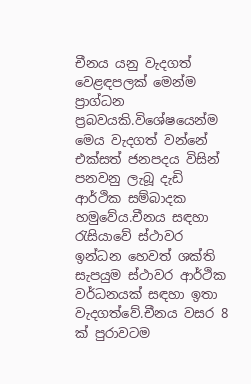චීනය යනු වැදගත් වෙළඳපලක් මෙන්ම ප්‍රාග්ධන ප්‍රබවයකි.විශේෂයෙන්ම මෙය වැදගත් වන්නේ එක්සත් ජනපදය විසින් පනවනු ලැබූ දැඩි ආර්ථික සම්බාදක හමුවේය.චීනය සඳහා රැසියාවේ ස්ථාවර ඉන්ධන හෙවත් ශක්ති සැපයුම ස්ථාවර ආර්ථික වර්ධනයක් සඳහා ඉතා වැදගත්වේ.චීනය වසර 8 ක් පුරාවටම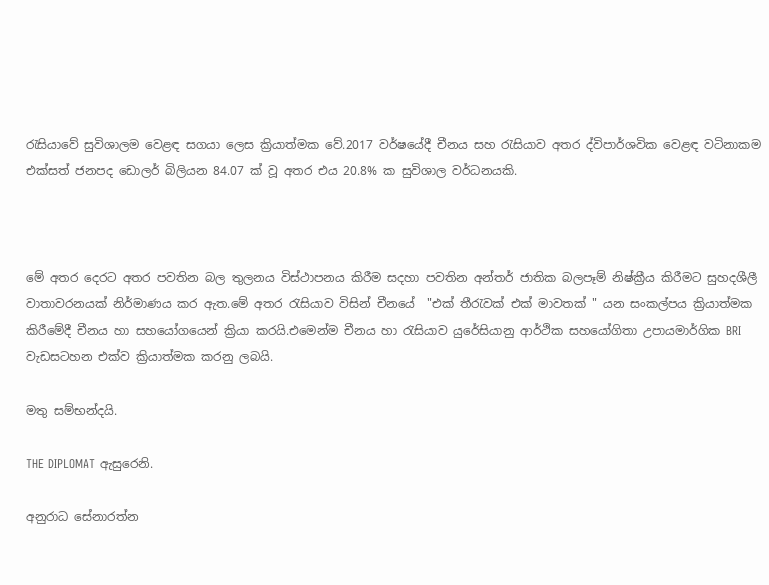රැසියාවේ සුවිශාලම වෙළඳ සගයා ලෙස ක්‍රියාත්මක වේ.2017 වර්ෂයේදී චීනය සහ රැසියාව අතර ද්විපාර්ශවික වෙළඳ වටිනාකම එක්සත් ජනපද ඩොලර් බිලියන 84.07 ක් වූ අතර එය 20.8% ක සුවිශාල වර්ධනයකි.



මේ අතර දෙරට අතර පවතින බල තුලනය විස්ථාපනය කිරීම සදහා පවතින අන්තර් ජාතික බලපෑම් නිෂ්ක්‍රීය කිරීමට සුහදශීලී වාතාවරනයක් නිර්මාණය කර ඇත.මේ අතර රැසියාව විසින් චීනයේ  "එක් තීරැවක් එක් මාවතක් " යන සංකල්පය ක්‍රියාත්මක කිරීමේදී චීනය හා සහයෝගයෙන් ක්‍රියා කරයි.එමෙන්ම චීනය හා රැසියාව යුරේසියානු ආර්ථික සහයෝගිතා උපායමාර්ගික BRI වැඩසටහන එක්ව ක්‍රියාත්මක කරනු ලබයි.

මතු සම්භන්දයි.

THE DIPLOMAT ඇසුරෙනි.

අනුරාධ සේනාරත්න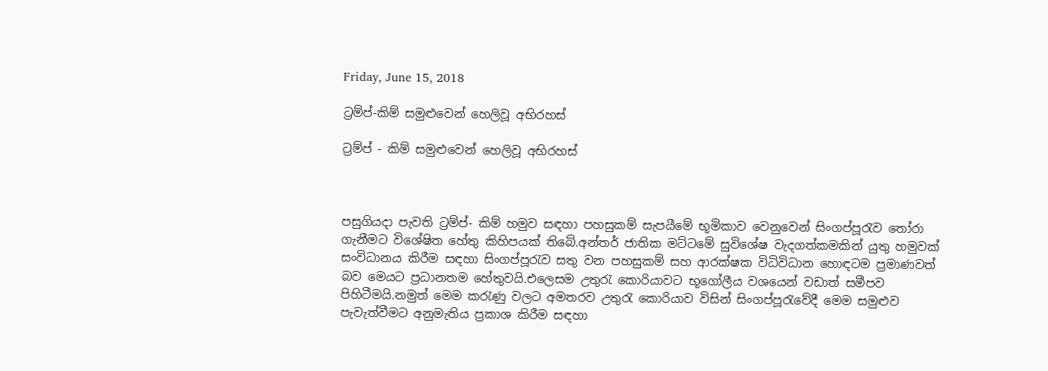Friday, June 15, 2018

ට්‍රම්ප්-කිම් සමුළුවෙන් හෙලිවූ අභිරහස්

ට්‍රම්ප් - කිම් සමුළුවෙන් හෙලිවූ අභිරහස්



පසුගියදා පැවති ට්‍රම්ප්- කිම් හමුව සඳහා පහසුකම් සැපයීමේ භූමිකාව වෙනුවෙන් සිංගප්පූරැව තෝරා ගැනීමට විශේෂිත හේතු කිහිපයක් තිබේ.අන්තර් ජාතික මට්ටමේ සුවිශේෂ වැදගත්කමකින් යුතු හමුවක් සංවිධානය කිරීම සඳහා සිංගප්පූරැව සතු වන පහසුකම් සහ ආරක්ෂක විධිවිධාන හොඳටම ප්‍රමාණවත් බව මෙයට ප්‍රධානතම හේතුවයි.එලෙසම උතුරැ කොරියාවට භූගෝලීය වශයෙන් වඩාත් සමීපව පිහිටීමයි.නමුත් මෙම කරැණු වලට අමතරව උතුරැ කොරියාව විසින් සිංගප්පූරැවේදී මෙම සමුළුව පැවැත්වීමට අනුමැතිය ප්‍රකාශ කිරීම සඳහා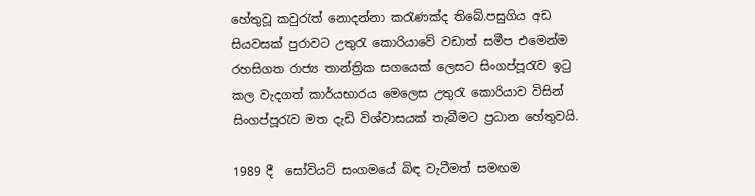හේතුවූ කවුරැත් නොදන්නා කරැණක්ද තිබේ.පසුගිය අඩ සියවසක් පුරාවට උතුරැ කොරියාවේ වඩාත් සමීප එමෙන්ම රහසිගත රාජ්‍ය තාන්ත්‍රික සගයෙක් ලෙසට සිංගප්පූරැව ඉටු කල වැදගත් කාර්යභාරය මෙලෙස උතුරැ කොරියාව විසින් සිංගප්පූරැව මත දැඩි විශ්වාසයක් තැබීමට ප්‍රධාන හේතුවයි.

1989 දී  සෝවියට් සංගමයේ බිඳ වැටීමත් සමඟම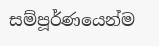සම්පූර්ණයෙන්ම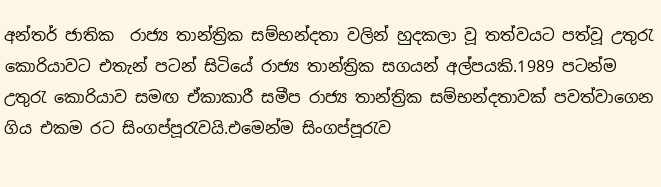අන්තර් ජාතික  රාජ්‍ය තාන්ත්‍රික සම්භන්දතා වලින් හුදකලා වූ තත්වයට පත්වූ උතුරැ කොරියාවට එතැන් පටන් සිටියේ රාජ්‍ය තාන්ත්‍රික සගයන් අල්පයකි.1989 පටන්ම උතුරැ කොරියාව සමඟ ඒකාකාරී සමීප රාජ්‍ය තාන්ත්‍රික සම්භන්දතාවක් පවත්වාගෙන ගිය එකම රට සිංගප්පූරැවයි.එමෙන්ම සිංගප්පූරැව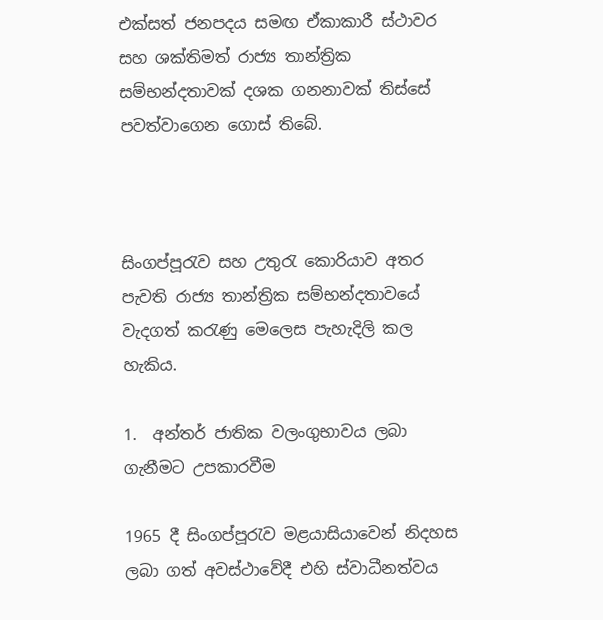එක්සත් ජනපදය සමඟ ඒකාකාරී ස්ථාවර සහ ශක්තිමත් රාජ්‍ය තාන්ත්‍රික සම්භන්දතාවක් දශක ගනනාවක් තිස්සේ පවත්වාගෙන ගොස් තිබේ.



සිංගප්පූරැව සහ උතුරැ කොරියාව අතර පැවති රාජ්‍ය තාන්ත්‍රික සම්භන්දතාවයේ වැදගත් කරැණු මෙලෙස පැහැදිලි කල හැකිය.

1.  අන්තර් ජාතික වලංගුභාවය ලබා ගැනීමට උපකාරවීම

1965 දී සිංගප්පූරැව මළයාසියාවෙන් නිදහස ලබා ගත් අවස්ථාවේදී එහි ස්වාධීනත්වය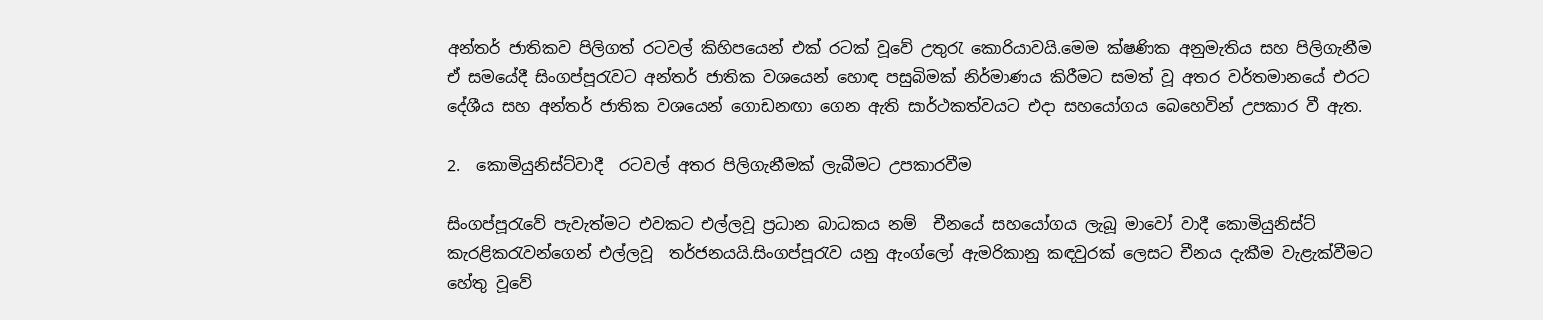අන්තර් ජාතිකව පිලිගත් රටවල් කිහිපයෙන් එක් රටක් වූවේ උතුරැ කොරියාවයි.මෙම ක්ෂණික අනුමැතිය සහ පිලිගැනීම  ඒ සමයේදී සිංගප්පූරැවට අන්තර් ජාතික වශයෙන් හොඳ පසුබිමක් නිර්මාණය කිරීමට සමත් වූ අතර වර්තමානයේ එරට දේශීය සහ අන්තර් ජාතික වශයෙන් ගොඩනඟා ගෙන ඇති සාර්ථකත්වයට එදා සහයෝගය බෙහෙවින් උපකාර වී ඇත.

2.  කොමියුනිස්ට්වාදී  රටවල් අතර පිලිගැනීමක් ලැබීමට උපකාරවීම

සිංගප්පූරැවේ පැවැත්මට එවකට එල්ලවූ ප්‍රධාන බාධකය නම්  චීනයේ සහයෝගය ලැබූ මාවෝ වාදී කොමියුනිස්ට් කැරළිකරැවන්ගෙන් එල්ලවූ  තර්ජනයයි.සිංගප්පූරැව යනු ඇංග්ලෝ ඇමරිකානු කඳවුරක් ලෙසට චීනය දැකීම වැළැක්වීමට හේතු වූවේ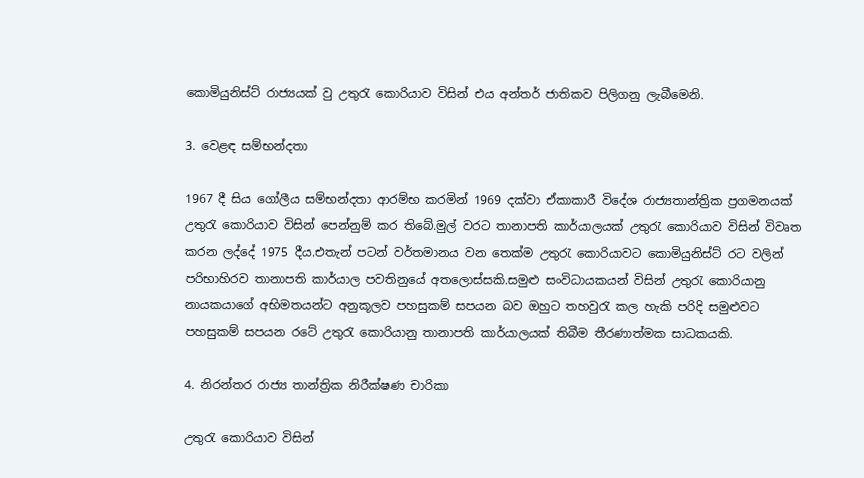කොමියුනිස්ට් රාජ්‍යයක් වු උතුරැ කොරියාව විසින් එය අන්තර් ජාතිකව පිලිගනු ලැබීමෙනි.

3. වෙළඳ සම්භන්දතා

1967 දී සිය ගෝලීය සම්භන්දතා ආරම්භ කරමින් 1969 දක්වා ඒකාකාරී විදේශ රාජ්‍යතාන්ත්‍රික ප්‍රගමනයක් උතුරැ කොරියාව විසින් පෙන්නුම් කර තිබේ.මුල් වරට තානාපති කාර්යාලයක් උතුරැ කොරියාව විසින් විවෘත කරන ලද්දේ 1975 දීය.එතැන් පටන් වර්තමානය වන තෙක්ම උතුරැ කොරියාවට කොමියුනිස්ට් රට වලින් පරිභාහිරව තානාපති කාර්යාල පවතිනුයේ අතලොස්සකි.සමුළු සංවිධායකයන් විසින් උතුරැ කොරියානු නායකයාගේ අභිමතයන්ට අනුකූලව පහසුකම් සපයන බව ඔහුට තහවුරැ කල හැකි පරිදි සමුළුවට පහසුකම් සපයන රටේ උතුරැ කොරියානු තානාපති කාර්යාලයක් තිබීම තීරණාත්මක සාධකයකි.

4. නිරන්තර රාජ්‍ය තාන්ත්‍රික නිරීක්ෂණ චාරිකා

උතුරැ කොරියාව විසින්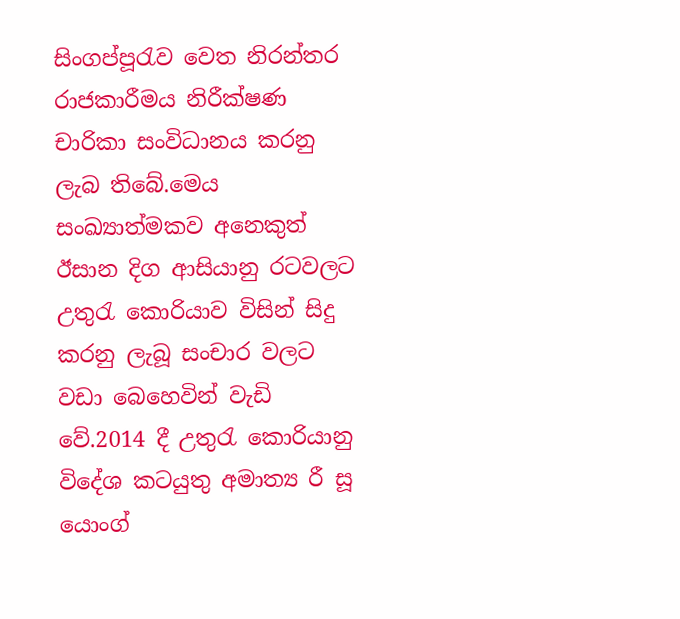සිංගප්පූරැව වෙත නිරන්තර රාජකාරීමය නිරීක්ෂණ චාරිකා සංවිධානය කරනු ලැබ තිබේ.මෙය සංඛ්‍යාත්මකව අනෙකුත් ඊසාන දිග ආසියානු රටවලට උතුරැ කොරියාව විසින් සිදු කරනු ලැබූ සංචාර වලට වඩා බෙහෙවින් වැඩි වේ.2014 දී උතුරැ කොරියානු විදේශ කටයුතු අමාත්‍ය රී සූ යොංග්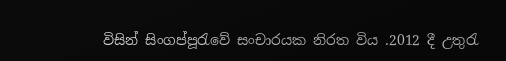විසින් සිංගප්පූරැවේ සංචාරයක නිරත විය .2012 දී උතුරැ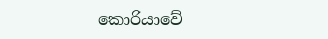කොරියාවේ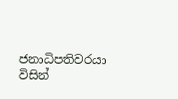ජනාධිපතිවරයා විසින්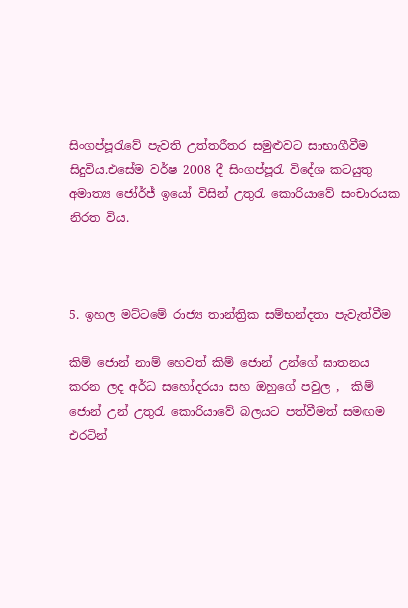සිංගප්පූරැවේ පැවති උත්තරීතර සමුළුවට සාභාගීවීම සිදුවිය.එසේම වර්ෂ 2008 දී සිංගප්පූරැ විදේශ කටයුතු අමාත්‍ය ජෝර්ජ් ඉයෝ විසින් උතුරැ කොරියාවේ සංචාරයක නිරත විය.



5. ඉහල මට්ටමේ රාජ්‍ය තාන්ත්‍රික සම්භන්දතා පැවැත්වීම

කිම් ජොන් නාම් හෙවත් කිම් ජොන් උන්ගේ ඝාතනය කරන ලද අර්ධ සහෝදරයා සහ ඔහුගේ පවුල ,  කිම් ජොන් උන් උතුරැ කොරියාවේ බලයට පත්වීමත් සමඟම එරටින්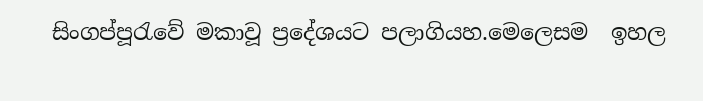සිංගප්පූරැවේ මකාවූ ප්‍රදේශයට පලාගියහ.මෙලෙසම  ඉහල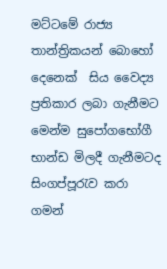මට්ටමේ රාජ්‍ය තාන්ත්‍රිකයන් බොහෝ දෙනෙක්  සිය වෛද්‍ය ප්‍රතිකාර ලබා ගැනීමට මෙන්ම සුපෝගභෝගී භාන්ඩ මිලදී ගැනීමටද සිංගප්පූරැව කරා ගමන්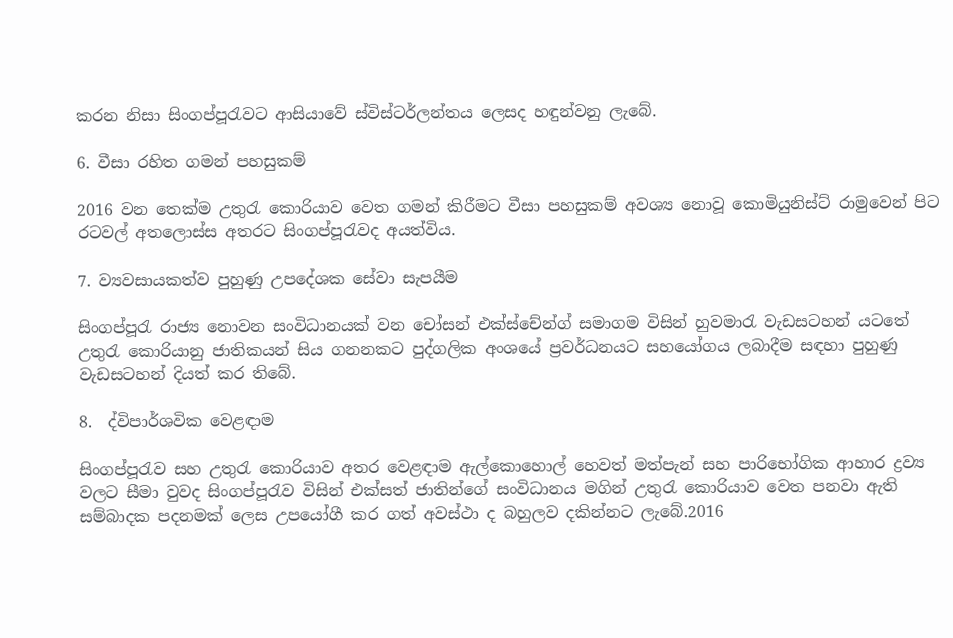කරන නිසා සිංගප්පූරැවට ආසියාවේ ස්විස්ටර්ලන්තය ලෙසද හඳුන්වනු ලැබේ.

6. වීසා රහිත ගමන් පහසුකම්

2016 වන තෙක්ම උතුරැ කොරියාව වෙත ගමන් කිරීමට වීසා පහසුකම් අවශ්‍ය නොවූ කොමියුනිස්ට් රාමුවෙන් පිට රටවල් අතලොස්ස අතරට සිංගප්පූරැවද අයත්විය.

7. ව්‍යවසායකත්ව පුහුණු උපදේශක සේවා සැපයීම

සිංගප්පූරැ රාජ්‍ය නොවන සංවිධානයක් වන චෝසන් එක්ස්චේන්ග් සමාගම විසින් හුවමාරැ වැඩසටහන් යටතේ  උතුරැ කොරියානු ජාතිකයන් සිය ගනනකට පුද්ගලික අංශයේ ප්‍රවර්ධනයට සහයෝගය ලබාදීම සඳහා පුහුණු වැඩසටහන් දියත් කර තිබේ.

8.  ද්විපාර්ශවික වෙළඳාම

සිංගප්පූරැව සහ උතුරැ කොරියාව අතර වෙළඳාම ඇල්කොහොල් හෙවත් මත්පැන් සහ පාරිභෝගික ආහාර ද්‍රව්‍ය වලට සීමා වුවද සිංගප්පූරැව විසින් එක්සත් ජාතින්ගේ සංවිධානය මගින් උතුරැ කොරියාව වෙත පනවා ඇති සම්බාදක පදනමක් ලෙස උපයෝගී කර ගත් අවස්ථා ද බහුලව දකින්නට ලැබේ.2016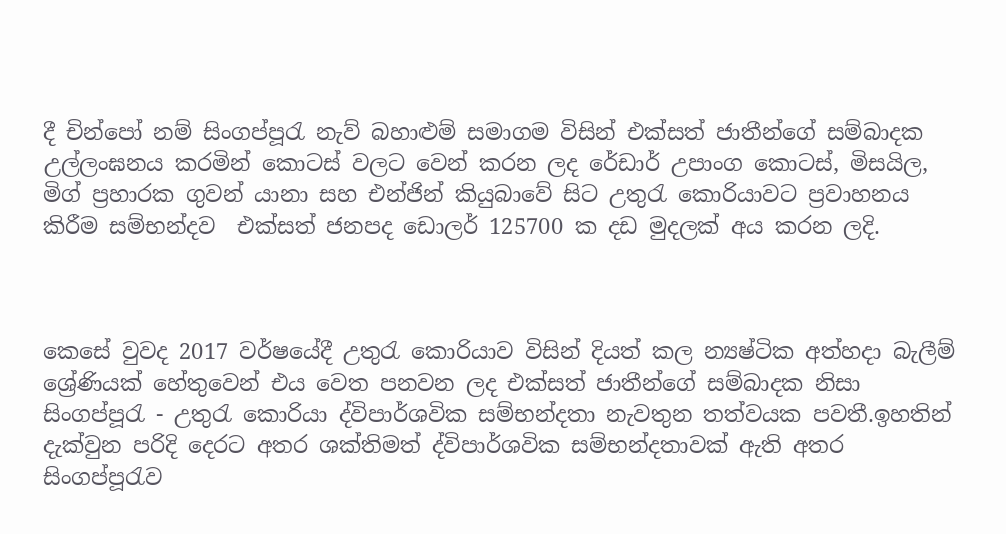දී චින්පෝ නම් සිංගප්පූරැ නැව් බහාළුම් සමාගම විසින් එක්සත් ජාතීන්ගේ සම්බාදක උල්ලංඝනය කරමින් කොටස් වලට වෙන් කරන ලද රේඩාර් උපාංග කොටස්, මිසයිල, මිග් ප්‍රහාරක ගුවන් යානා සහ එන්ජින් කියුබාවේ සිට උතුරැ කොරියාවට ප්‍රවාහනය කිරීම සම්භන්දව  එක්සත් ජනපද ඩොලර් 125700 ක දඩ මුදලක් අය කරන ලදි.



කෙසේ වුවද 2017 වර්ෂයේදී උතුරැ කොරියාව විසින් දියත් කල න්‍යෂ්ටික අත්හදා බැලීම් ශ්‍රේණියක් හේතුවෙන් එය වෙත පනවන ලද එක්සත් ජාතීන්ගේ සම්බාදක නිසා සිංගප්පූරැ - උතුරැ කොරියා ද්විපාර්ශවික සම්භන්දතා නැවතුන තත්වයක පවතී.ඉහතින් දැක්වුන පරිදි දෙරට අතර ශක්තිමත් ද්විපාර්ශවික සම්භන්දතාවක් ඇති අතර සිංගප්පූරැව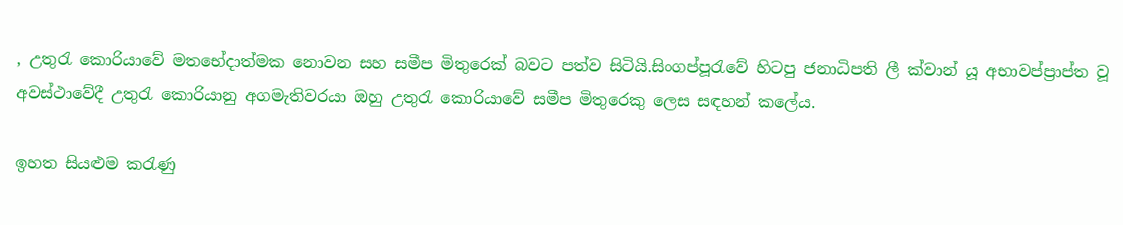, උතුරැ කොරියාවේ මතභේදාත්මක නොවන සහ සමීප මිතුරෙක් බවට පත්ව සිටියි.සිංගප්පූරැවේ හිටපු ජනාධිපති ලී ක්වාන් යූ අභාවප්ප්‍රාප්ත වූ අවස්ථාවේදී උතුරැ කොරියානු අගමැතිවරයා ඔහු උතුරැ කොරියාවේ සමීප මිතුරෙකු ලෙස සඳහන් කලේය.

ඉහත සියළුම කරැණු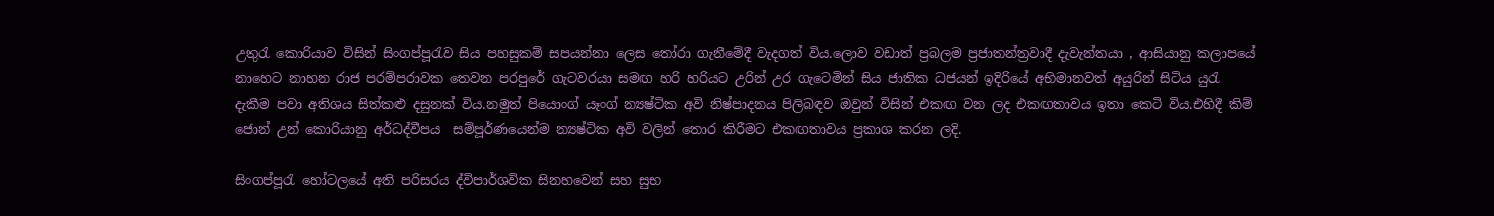උතුරැ කොරියාව විසින් සිංගප්පූරැව සිය පහසුකම් සපයන්නා ලෙස තෝරා ගැනීමේදී වැදගත් විය.ලොව වඩාත් ප්‍රබලම ප්‍රජාතන්ත්‍රවාදී දැවැන්තයා , ආසියානු කලාපයේ නාහෙට නාහන රාජ පරම්පරාවක තෙවන පරපුරේ ගැටවරයා සමඟ හරි හරියට උරින් උර ගැටෙමින් සිය ජාතික ධජයන් ඉදිරියේ අභිමානවත් අයුරින් සිටිය යුරැ දැකීම පවා අතිශය සිත්කළු දසුනක් විය.නමුත් පියොංග් යෑංග් න්‍යෂ්ටික අවි නිෂ්පාදනය පිලිබඳව ඔවුන් විසින් එකඟ වන ලද එකඟතාවය ඉතා කෙටි විය.එහිදී කිම් ජොන් උන් කොරියානු අර්ධද්වීපය  සම්පූර්ණයෙන්ම න්‍යෂ්ටික අවි වලින් තොර කිරීමට එකඟතාවය ප්‍රකාශ කරන ලදි.

සිංගප්පූරැ හෝටලයේ අති පරිසරය ද්විපාර්ශවික සිනහවෙන් සහ සුභ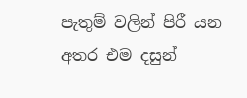පැතුම් වලින් පිරී යන අතර එම දසුන්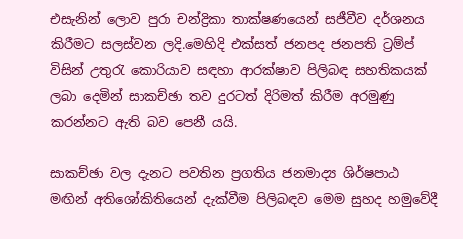එසැනින් ලොව පුරා චන්ද්‍රිකා තාක්ෂණයෙන් සජීවීව දර්ශනය කිරීමට සලස්වන ලදි.මෙහිදි එක්සත් ජනපද ජනපති ට්‍රම්ප් විසින් උතුරැ කොරියාව සඳහා ආරක්ෂාව පිලිබඳ සහතිකයක් ලබා දෙමින් සාකච්ඡා තව දුරටත් දිරිමත් කිරීම අරමුණු කරන්නට ඇති බව පෙනී යයි.

සාකච්ඡා වල දැනට පවතින ප්‍රගතිය ජනමාද්‍ය ශිර්ෂපාඨ මඟින් අතිශෝකිතියෙන් දැක්වීම පිලිබඳව මෙම සුහද හමුවේදී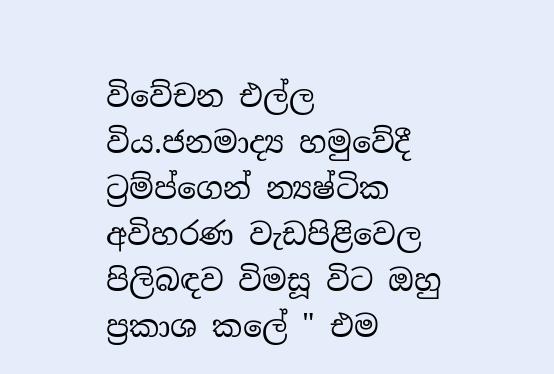විවේචන එල්ල විය.ජනමාද්‍ය හමුවේදී ට්‍රම්ප්ගෙන් න්‍යෂ්ටික අවිහරණ වැඩපිළිවෙල පිලිබඳව විමසූ විට ඔහු ප්‍රකාශ කලේ " එම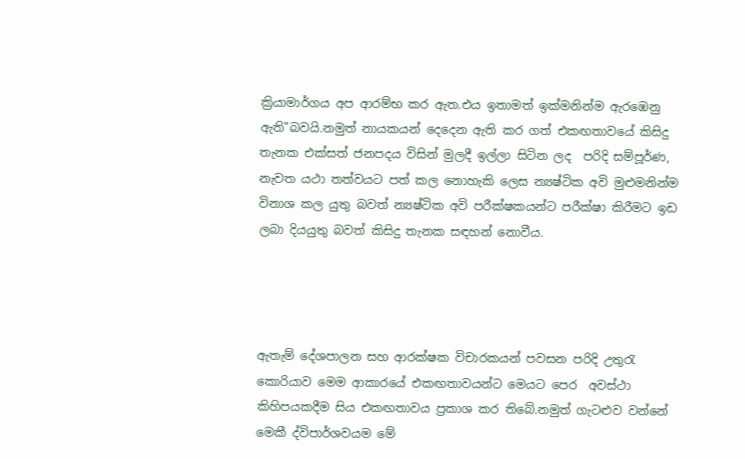ක්‍රියාමාර්ගය අප ආරම්භ කර ඇත.එය ඉතාමත් ඉක්මනින්ම ඇරඹෙනු ඇති"බවයි.නමුත් නායකයන් දෙදෙන ඇති කර ගත් එකඟතාවයේ කිසිදු තැනක එක්සත් ජනපදය විසින් මුලදී ඉල්ලා සිටින ලද  පරිදි සම්පූර්ණ, නැවත යථා තත්වයට පත් කල නොහැකි ලෙස න්‍යෂ්ටික අවි මුළුමනින්ම විනාශ කල යුතු බවත් න්‍යෂ්ටික අවි පරීක්ෂකයන්ට පරීක්ෂා කිරීමට ඉඩ ලබා දියයුතු බවත් කිසිදු තැනක සඳහන් නොවීය.




ඇතැම් දේශපාලන සහ ආරක්ෂක විචාරකයන් පවසන පරිදි උතුරැ කොරියාව මෙම ආකාරයේ එකඟතාවයන්ට මෙයට පෙර  අවස්ථා  කිහිපයකදීම සිය එකඟතාවය ප්‍රකාශ කර තිබේ.නමුත් ගැටළුව වන්නේ මෙකී ද්විපාර්ශවයම මේ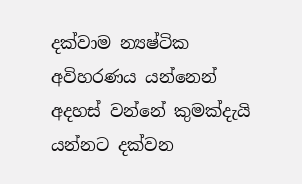දක්වාම න්‍යෂ්ටික අවිහරණය යන්නෙන් අදහස් වන්නේ කුමක්දැයි යන්නට දක්වන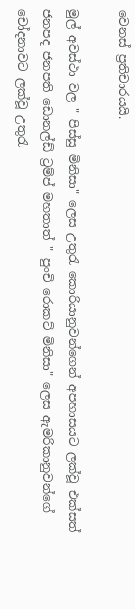වෙනස් ප්‍රතිචාරයයි.

මුල් අවස්ථා වල " පිස්සු මිනිසා" ලෙස උතුරැ කොරියානුවන්ගෙන් අපහාසයට ලක්වූ එක්සත් ජනපද ජනපති ඩොනල්ඩ් ට්‍රම්ප් මහතාත් " පුංචි රොකට් මිනිසා" ලෙස ඇමරිකානුවන්ගේ චෝදනාවට ලක්වූ උතුරැ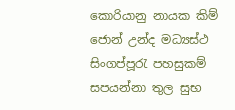කොරියානු නායක කිම් ජොන් උන්ද මධ්‍යස්ථ සිංගප්පූරැ පහසුකම් සපයන්නා තුල සුභ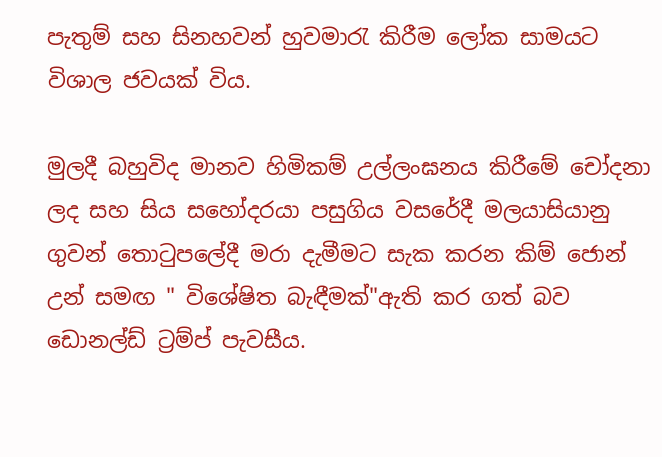පැතුම් සහ සිනහවන් හුවමාරැ කිරීම ලෝක සාමයට විශාල ජවයක් විය.

මුලදී බහුවිද මානව හිමිකම් උල්ලංඝනය කිරීමේ චෝදනා ලද සහ සිය සහෝදරයා පසුගිය වසරේදී මලයාසියානු ගුවන් තොටුපලේදී මරා දැමීමට සැක කරන කිම් ජොන් උන් සමඟ " විශේෂිත බැඳීමක්"ඇති කර ගත් බව ඩොනල්ඩ් ට්‍රම්ප් පැවසීය.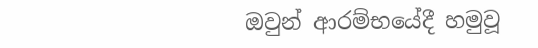ඔවුන් ආරම්භයේදී හමුවූ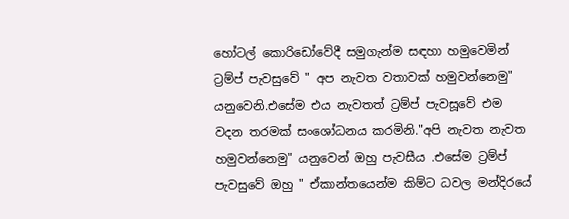හෝටල් කොරිඩෝවේදී සමුගැන්ම සඳහා හමුවෙමින් ට්‍රම්ප් පැවසුවේ " අප නැවත වතාවක් හමුවන්නෙමු" යනුවෙනි.එසේම එය නැවතත් ට්‍රම්ප් පැවසූවේ එම වදන තරමක් සංශෝධනය කරමිනි."අපි නැවත නැවත හමුවන්නෙමු" යනුවෙන් ඔහු පැවසීය .එසේම ට්‍රම්ප් පැවසුවේ ඔහු " ඒකාන්තයෙන්ම කිම්ට ධවල මන්දිරයේ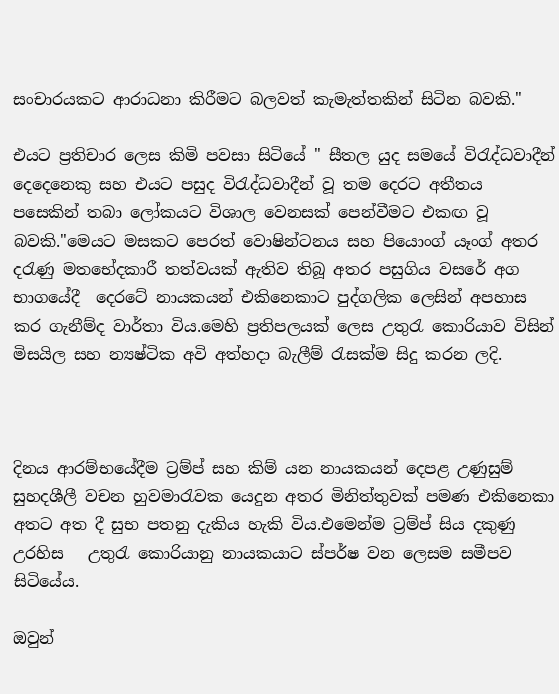සංචාරයකට ආරාධනා කිරීමට බලවත් කැමැත්තකින් සිටින බවකි."

එයට ප්‍රතිචාර ලෙස කිමි පවසා සිටියේ " සීතල යුද සමයේ විරැද්ධවාදීන් දෙදෙනෙකු සහ එයට පසුද විරැද්ධවාදීන් වූ තම දෙරට අතීතය පසෙකින් තබා ලෝකයට විශාල වෙනසක් පෙන්වීමට එකඟ වූ බවකි."මෙයට මසකට පෙරත් වොෂින්ටනය සහ පියොංග් යෑංග් අතර දරැණු මතභේදකාරී තත්වයක් ඇතිව තිබූ අතර පසුගිය වසරේ අග භාගයේදී  දෙරටේ නායකයන් එකිනෙකාට පුද්ගලික ලෙසින් අපහාස කර ගැනීම්ද වාර්තා විය.මෙහි ප්‍රතිපලයක් ලෙස උතුරැ කොරියාව විසින් මිසයිල සහ න්‍යෂ්ටික අවි අත්හදා බැලීම් රැසක්ම සිදු කරන ලදි.



දිනය ආරම්භයේදීම ට්‍රම්ප් සහ කිම් යන නායකයන් දෙපළ උණුසුම් සුහදශීලී වචන හුවමාරැවක යෙදුන අතර මිනිත්තුවක් පමණ එකිනෙකා අතට අත දී සුභ පතනු දැකිය හැකි විය.එමෙන්ම ට්‍රම්ප් සිය දකුණු උරහිස   උතුරැ කොරියානු නායකයාට ස්පර්ෂ වන ලෙසම සමීපව සිටියේය.

ඔවුන්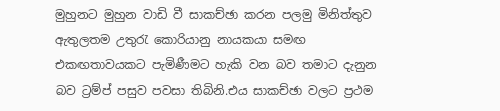මුහුනට මුහුන වාඩි වී සාකච්ඡා කරන පලමු මිනිත්තුව ඇතුලතම උතුරැ කොරියානු නායකයා සමඟ එකඟතාවයකට පැමිණීමට හැකි වන බව තමාට දැනුන බව ට්‍රම්ප් පසුව පවසා තිබිනි.එය සාකච්ඡා වලට ප්‍රථම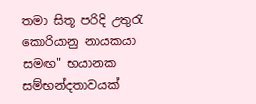තමා සිතූ පරිදි උතුරැ කොරියානු නායකයා සමඟ" භයානක සම්භන්දතාවයක්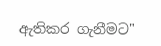ඇතිකර ගැනීමට"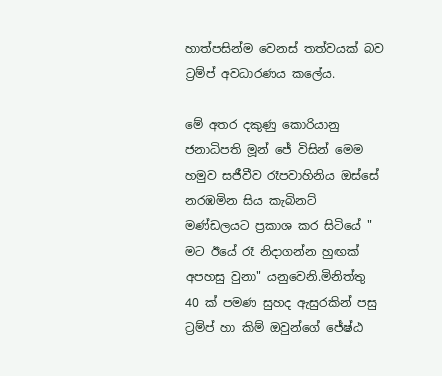හාත්පසින්ම වෙනස් තත්වයක් බව ට්‍රම්ප් අවධාරණය කලේය.

මේ අතර දකුණු කොරියානු ජනාධිපති මූන් ජේ විසින් මෙම හමුව සජීවීව රෑපවාහිනිය ඔස්සේ නරඹමින සිය කැබිනට් මණ්ඩලයට ප්‍රකාශ කර සිටියේ " මට ඊයේ රෑ නිදාගන්න හුඟක් අපහසු වුනා" යනුවෙනි.මිනිත්තු 40 ක් පමණ සුහද ඇසුරකින් පසු ට්‍රම්ප් හා කිම් ඔවුන්ගේ ජේෂ්ඨ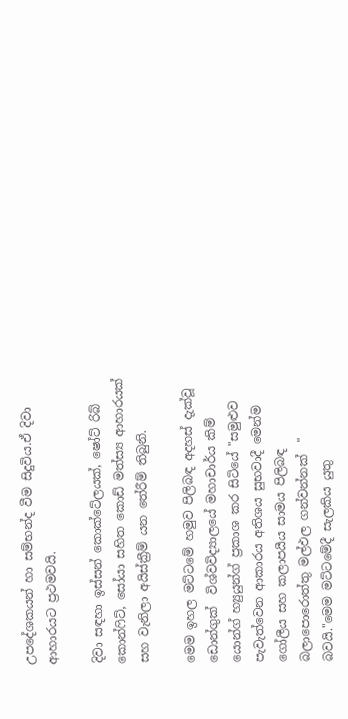උපදේශකයන් හා සම්භන්ද වීම සිදුවිය.ඒ දිවා ආහාරයට ප්‍රථමවයි.

දිවා සඳහා ඉස්සන් කොක්ටේලයක්, ෂෝට් රිබ් කොන්ෆිට්, සෝයා සහිත කොඩ් මත්ස්‍ය ආහාරයක් සහ වැනිලා අයිස්ක්‍රීම් යන තේරීම් තිබුනි.

මෙම ඉහල මට්ටමේ හමුව පිලිබඳ අදහස් දැක්වූ ඩොන්ගුක්  විශ්වවිද්‍යාලයේ මහාචාර්ය කිම් යොන්ග් හ්‍යුයුන්ග් ප්‍රකාශ කර සිටියේ "සමුළුව පැවැත්වෙන ආකාරය අතිශය සුභවාදී මෙන්ම ගෝලීය සහ කලාපයීය සාමය පිලිබඳ බලාපොරොත්තු මල්ඵල ගන්වන්නක්  " බවයි."මෙම මට්ටමේදී සැලකිය යුතු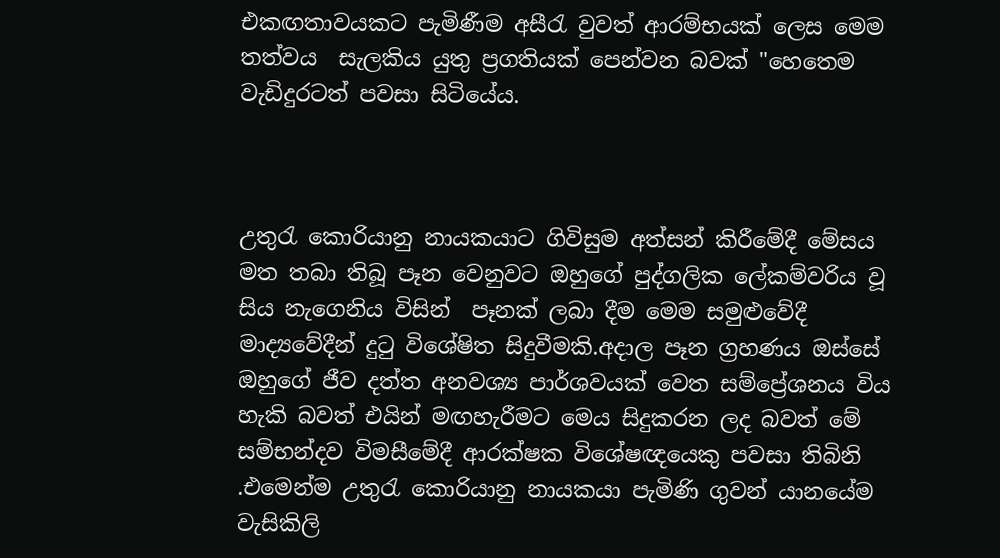එකඟතාවයකට පැමිණීම අසීරැ වුවත් ආරම්භයක් ලෙස මෙම තත්වය  සැලකිය යුතු ප්‍රගතියක් පෙන්වන බවක් "හෙතෙම වැඩිදුරටත් පවසා සිටියේය.



උතුරැ කොරියානු නායකයාට ගිවිසුම අත්සන් කිරීමේදී මේසය මත තබා තිබූ පෑන වෙනුවට ඔහුගේ පුද්ගලික ලේකම්වරිය වූ සිය නැගෙනිය විසින්  පෑනක් ලබා දීම මෙම සමුළුවේදී මාද්‍යවේදීන් දුටු විශේෂිත සිදුවීමකි.අදාල පෑන ග්‍රහණය ඔස්සේ ඔහුගේ ජීව දත්ත අනවශ්‍ය පාර්ශවයක් වෙත සම්ප්‍රේශනය විය හැකි බවත් එයින් මඟහැරීමට මෙය සිදුකරන ලද බවත් මේ සම්භන්දව විමසීමේදී ආරක්ෂක විශේෂඥයෙකු පවසා තිබිනි .එමෙන්ම උතුරැ කොරියානු නායකයා පැමිණි ගුවන් යානයේම වැසිකිලි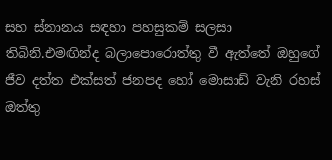සහ ස්නානය සඳහා පහසුකම් සලසා තිබිනි.එමඟින්ද බලාපොරොත්තු වී ඇත්තේ ඔහුගේ ජීව දත්ත එක්සත් ජනපද හෝ මොසාඩ් වැනි රහස් ඔත්තු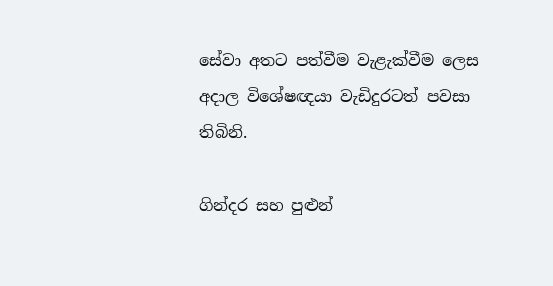සේවා අතට පත්වීම වැළැක්වීම ලෙස අදාල විශේෂඥයා වැඩිදුරටත් පවසා තිබිනි.

ගින්දර සහ පුළුන්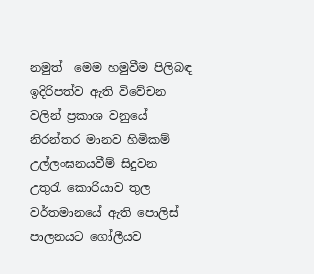නමුත්  මෙම හමුවීම පිලිබඳ ඉදිරිපත්ව ඇති විවේචන වලින් ප්‍රකාශ වනුයේ නිරන්තර මානව හිමිකම් උල්ලංඝනයවීම් සිදුවන උතුරැ කොරියාව තුල වර්තමානයේ ඇති පොලිස් පාලනයට ගෝලීයව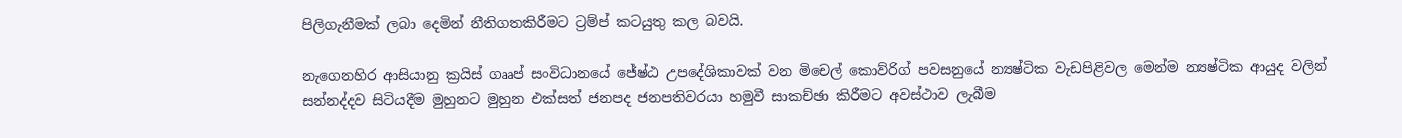පිලිගැනීමක් ලබා දෙමින් නීතිගතකිරීමට ට්‍රම්ප් කටයුතු කල බවයි.

නැගෙනහිර ආසියානු ක්‍රයිස් ගෲප් සංවිධානයේ ජේෂ්ඨ උපදේශිකාවක් වන මිචෙල් කොව්රිග් පවසනුයේ න්‍යෂ්ටික වැඩපිළිවල මෙන්ම න්‍යෂ්ටික ආයුද වලින් සන්නද්දව සිටියදීම මුහුනට මුහුන එක්සත් ජනපද ජනපතිවරයා හමුවී සාකච්ඡා කිරීමට අවස්ථාව ලැබීම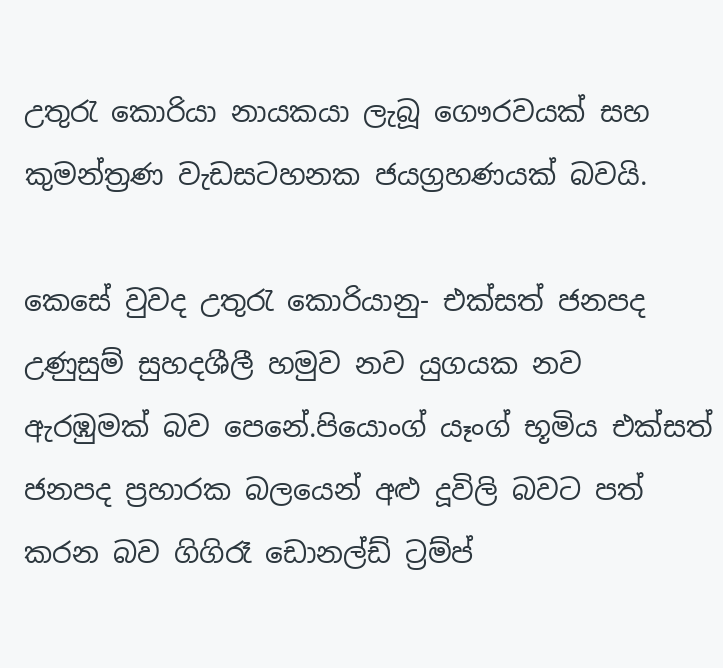උතුරැ කොරියා නායකයා ලැබූ ගෞරවයක් සහ කුමන්ත්‍රණ වැඩසටහනක ජයග්‍රහණයක් බවයි.

කෙසේ වුවද උතුරැ කොරියානු- එක්සත් ජනපද උණුසුම් සුහදශීලී හමුව නව යුගයක නව ඇරඹුමක් බව පෙනේ.පියොංග් යෑංග් භූමිය එක්සත් ජනපද ප්‍රහාරක බලයෙන් අළු දූවිලි බවට පත් කරන බව ගිගිරෑ ඩොනල්ඩ් ට්‍රම්ප්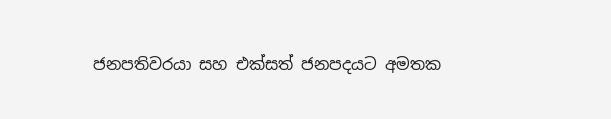ජනපතිවරයා සහ එක්සත් ජනපදයට අමතක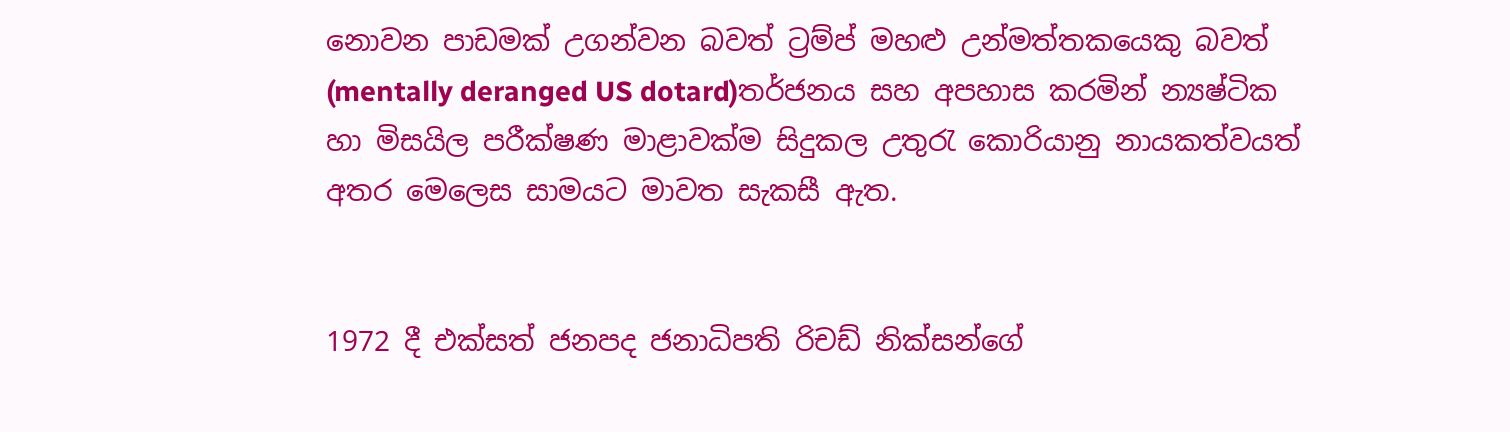නොවන පාඩමක් උගන්වන බවත් ට්‍රම්ප් මහළු උන්මත්තකයෙකු බවත් (mentally deranged US dotard)තර්ජනය සහ අපහාස කරමින් න්‍යෂ්ටික හා මිසයිල පරීක්ෂණ මාළාවක්ම සිදුකල උතුරැ කොරියානු නායකත්වයත්  අතර මෙලෙස සාමයට මාවත සැකසී ඇත.


1972 දී එක්සත් ජනපද ජනාධිපති රිචඩ් නික්සන්ගේ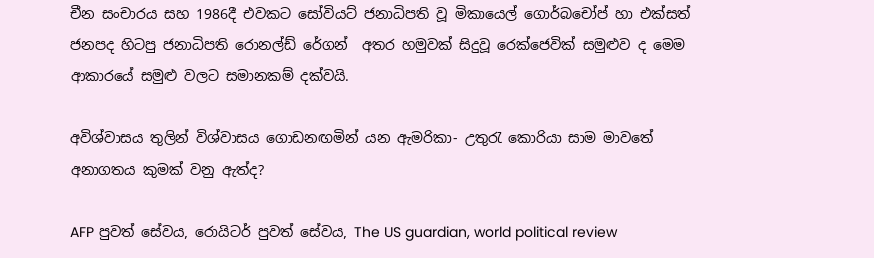චීන සංචාරය සහ 1986දී එවකට සෝවියට් ජනාධිපති වූ මිකායෙල් ගොර්බචෝප් හා එක්සත් ජනපද හිටපු ජනාධිපති රොනල්ඩ් රේගන්  අතර හමුවක් සිදුවූ රෙක්ජෙවික් සමුළුව ද මෙම ආකාරයේ සමුළු වලට සමානකම් දක්වයි.

අවිශ්වාසය තුලින් විශ්වාසය ගොඩනඟමින් යන ඇමරිකා- උතුරැ කොරියා සාම මාවතේ අනාගතය කුමක් වනු ඇත්ද?

AFP පුවත් සේවය, රොයිටර් පුවත් සේවය, The US guardian, world political review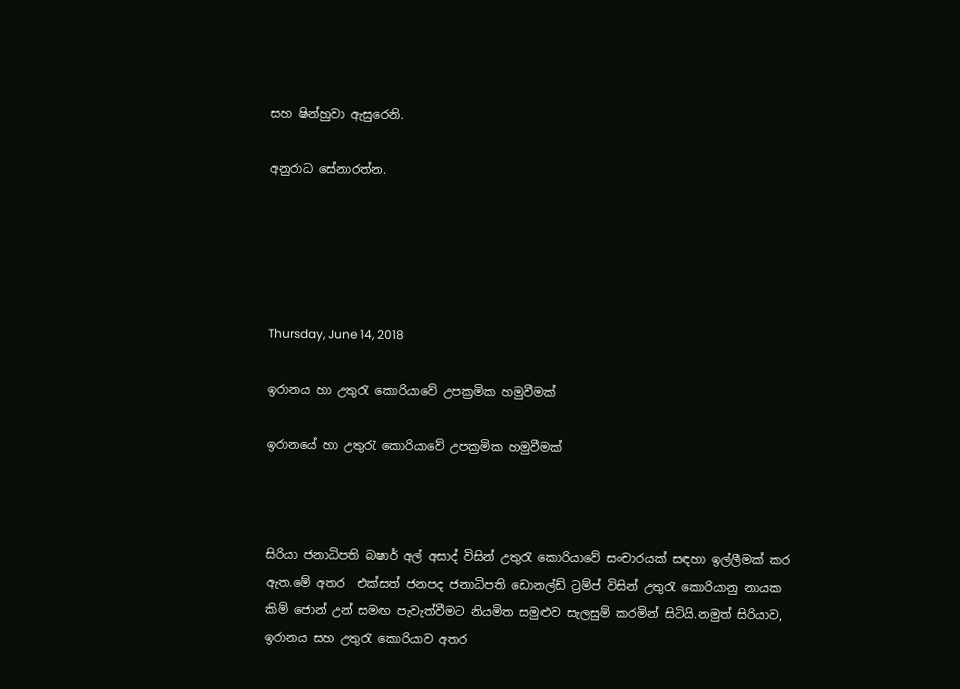සහ ෂින්හුවා ඇසුරෙනි.

අනුරාධ සේනාරත්න.





Thursday, June 14, 2018

ඉරානය හා උතුරැ කොරියාවේ උපක්‍රමික හමුවීමක්

ඉරානයේ හා උතුරැ කොරියාවේ උපක්‍රමික හමුවීමක්



සිරියා ජනාධිපති බෂාර් අල් අසාද් විසින් උතුරැ කොරියාවේ සංචාරයක් සඳහා ඉල්ලීමක් කර ඇත.මේ අතර  එක්සත් ජනපද ජනාධිපති ඩොනල්ඩ් ට්‍රම්ප් විසින් උතුරැ කොරියානු නායක කිම් ජොන් උන් සමඟ පැවැත්වීමට නියමිත සමුළුව සැලසුම් කරමින් සිටියි.නමුත් සිරියාව, ඉරානය සහ උතුරැ කොරියාව අතර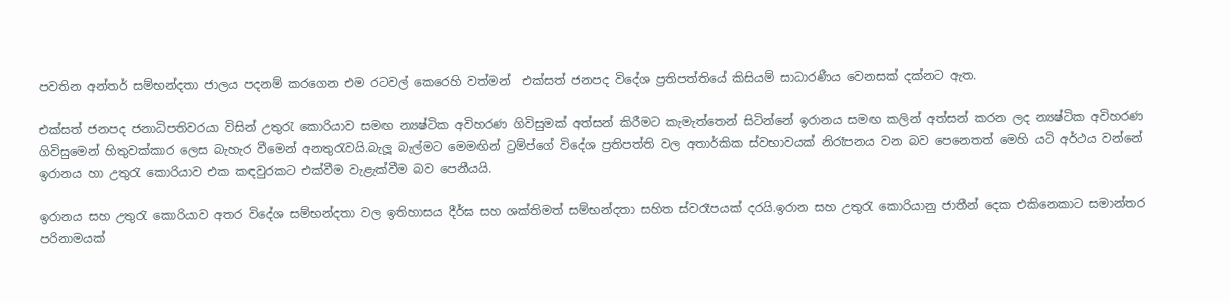පවතින අන්තර් සම්භන්දතා ජාලය පදනම් කරගෙන එම රටවල් කෙරෙහි වත්මන්  එක්සත් ජනපද විදේශ ප්‍රතිපත්තියේ කිසියම් සාධාරණීය වෙනසක් දක්නට ඇත.

එක්සත් ජනපද ජනාධිපතිවරයා විසින් උතුරැ කොරියාව සමඟ න්‍යෂ්ටික අවිහරණ ගිවිසුමක් අත්සන් කිරීමට කැමැත්තෙන් සිටින්නේ ඉරානය සමඟ කලින් අත්සන් කරන ලද න්‍යෂ්ටික අවිහරණ ගිවිසුමෙන් හිතුවක්කාර ලෙස බැහැර වීමෙන් අනතුරැවයි.බැලූ බැල්මට මෙමඟින් ට්‍රම්ප්ගේ විදේශ ප්‍රතිපත්ති වල අතාර්කික ස්වභාවයක් නිරෑපනය වන බව පෙනෙතත් මෙහි යටි අර්ථය වන්නේ ඉරානය හා උතුරැ කොරියාව එක කඳවුරකට එක්වීම වැළැක්වීම බව පෙනීයයි.

ඉරානය සහ උතුරැ කොරියාව අතර විදේශ සම්භන්දතා වල ඉතිහාසය දීර්ඝ සහ ශක්තිමත් සම්භන්දතා සහිත ස්වරෑපයක් දරයි.ඉරාන සහ උතුරැ කොරියානු ජාතීන් දෙක එකිනෙකාට සමාන්තර පරිනාමයක්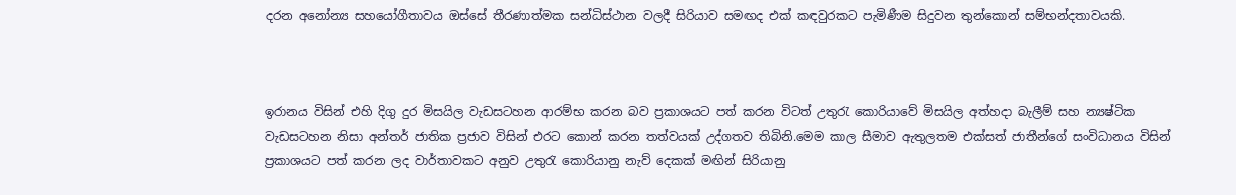දරන අනෝන්‍ය සහයෝගීතාවය ඔස්සේ තීරණාත්මක සන්ධිස්ථාන වලදී සිරියාව සමඟද එක් කඳවුරකට පැමිණීම සිදුවන තුන්කොන් සම්භන්දතාවයකි.



ඉරානය විසින් එහි දිගු දුර මිසයිල වැඩසටහන ආරම්භ කරන බව ප්‍රකාශයට පත් කරන විටත් උතුරැ කොරියාවේ මිසයිල අත්හදා බැලීම් සහ න්‍යෂ්ටික වැඩසටහන නිසා අන්තර් ජාතික ප්‍රජාව විසින් එරට කොන් කරන තත්වයක් උද්ගතව තිබිනි.මෙම කාල සීමාව ඇතුලතම එක්සත් ජාතීන්ගේ සංවිධානය විසින් ප්‍රකාශයට පත් කරන ලද වාර්තාවකට අනුව උතුරැ කොරියානු නැව් දෙකක් මඟින් සිරියානු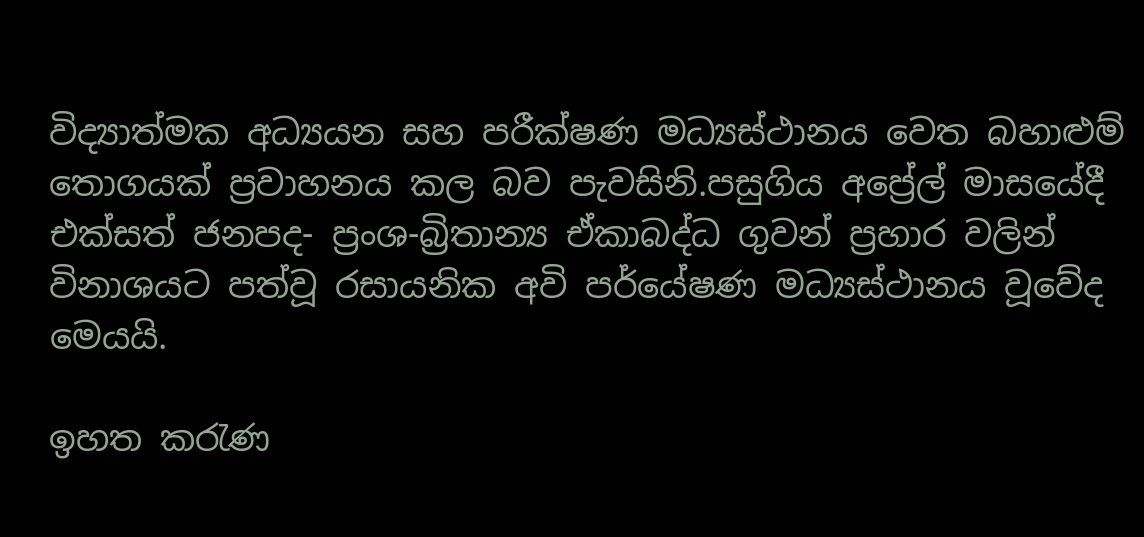විද්‍යාත්මක අධ්‍යයන සහ පරීක්ෂණ මධ්‍යස්ථානය වෙත බහාළුම් තොගයක් ප්‍රවාහනය කල බව පැවසිනි.පසුගිය අප්‍රේල් මාසයේදී එක්සත් ජනපද- ප්‍රංශ-බ්‍රිතාන්‍ය ඒකාබද්ධ ගුවන් ප්‍රහාර වලින් විනාශයට පත්වූ රසායනික අවි පර්යේෂණ මධ්‍යස්ථානය වූවේද මෙයයි.

ඉහත කරැණ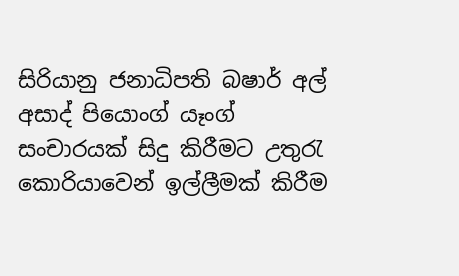සිරියානු ජනාධිපති බෂාර් අල් අසාද් පියොංග් යෑංග් සංචාරයක් සිදු කිරීමට උතුරැ කොරියාවෙන් ඉල්ලීමක් කිරීම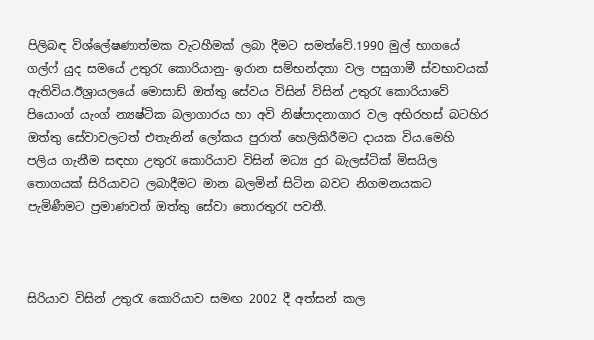පිලිබඳ විශ්ලේෂණාත්මක වැටහීමක් ලබා දීමට සමත්වේ.1990 මුල් භාගයේ ගල්ෆ් යුද සමයේ උතුරැ කොරියානු- ඉරාන සම්භන්දතා වල පසුගාමී ස්වභාවයක් ඇතිවිය.ඊශ්‍රායලයේ මොසාඩ් ඔත්තු සේවය විසින් විසින් උතුරැ කොරියාවේ පියොංග් යැංග් න්‍යෂ්ටික බලාගාරය හා අවි නිෂ්පාදනාගාර වල අභිරහස් බටහිර ඔත්තු සේවාවලටත් එතැනින් ලෝකය පුරාත් හෙලිකිරීමට දායක විය.මෙහි පලිය ගැනීම සඳහා උතුරැ කොරියාව විසින් මධ්‍ය දුර බැලස්ටික් මිසයිල තොගයක් සිරියාවට ලබාදීමට මාන බලමින් සිටින බවට නිගමනයකට පැමිණීමට ප්‍රමාණවත් ඔත්තු සේවා තොරතුරැ පවතී.



සිරියාව විසින් උතුරැ කොරියාව සමඟ 2002 දී අත්සන් කල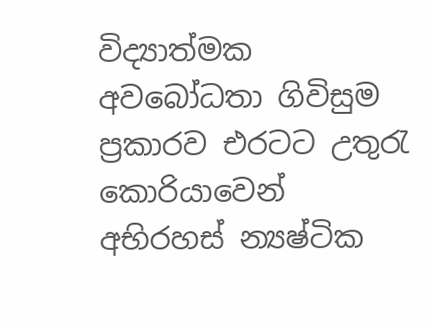විද්‍යාත්මක අවබෝධතා ගිවිසුම ප්‍රකාරව එරටට උතුරැ කොරියාවෙන් අභිරහස් න්‍යෂ්ටික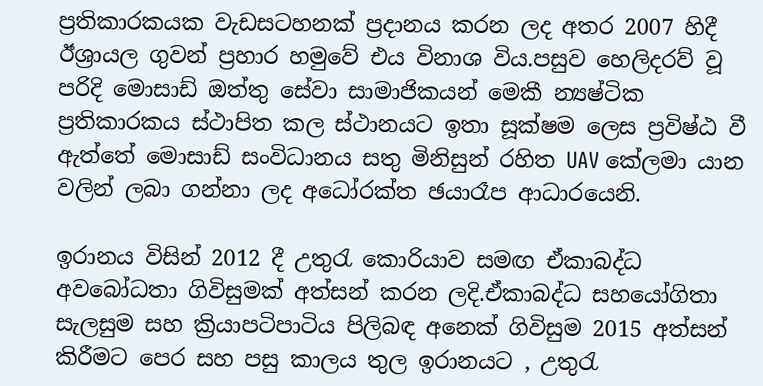ප්‍රතිකාරකයක වැඩසටහනක් ප්‍රදානය කරන ලද අතර 2007 හිදී ඊශ්‍රායල ගුවන් ප්‍රහාර හමුවේ එය විනාශ විය.පසුව හෙලිදරව් වූ පරිදි මොසාඩ් ඔත්තු සේවා සාමාජිකයන් මෙකී න්‍යෂ්ටික ප්‍රතිකාරකය ස්ථාපිත කල ස්ථානයට ඉතා සූක්ෂම ලෙස ප්‍රවිෂ්ඨ වී ඇත්තේ මොසාඩ් සංවිධානය සතු මිනිසුන් රහිත UAV කේලමා යාන වලින් ලබා ගන්නා ලද අධෝරක්ත ඡයාරෑප ආධාරයෙනි.

ඉරානය විසින් 2012 දී උතුරැ කොරියාව සමඟ ඒකාබද්ධ අවබෝධතා ගිවිසුමක් අත්සන් කරන ලදි.ඒකාබද්ධ සහයෝගිතා සැලසුම සහ ක්‍රියාපටිපාටිය පිලිබඳ අනෙක් ගිවිසුම 2015 අත්සන් කිරීමට පෙර සහ පසු කාලය තුල ඉරානයට , උතුරැ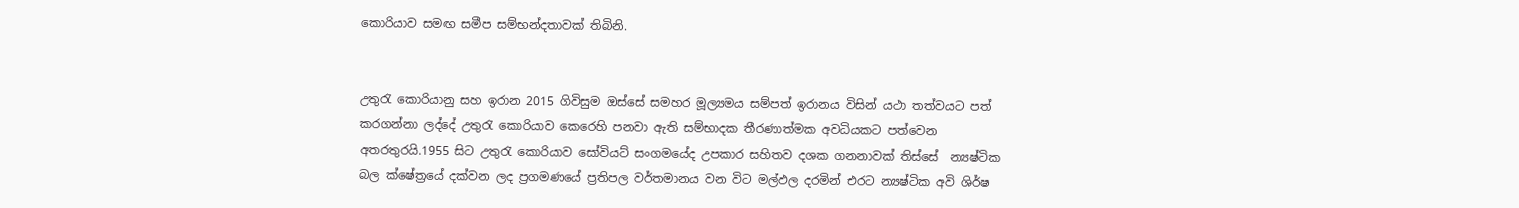කොරියාව සමඟ සමීප සම්භන්දතාවක් තිබිනි.


උතුරැ කොරියානු සහ ඉරාන 2015 ගිවිසුම ඔස්සේ සමහර මූල්‍යමය සම්පත් ඉරානය විසින් යථා තත්වයට පත් කරගන්නා ලද්දේ උතුරැ කොරියාව කෙරෙහි පනවා ඇති සම්භාදක තීරණාත්මක අවධියකට පත්වෙන අතරතුරයි.1955 සිට උතුරැ කොරියාව සෝවියට් සංගමයේද උපකාර සහිතව දශක ගනනාවක් තිස්සේ  න්‍යෂ්ටික බල ක්ෂේත්‍රයේ දක්වන ලද ප්‍රගමණයේ ප්‍රතිපල වර්තමානය වන විට මල්ඵල දරමින් එරට න්‍යෂ්ටික අවි ශිර්ෂ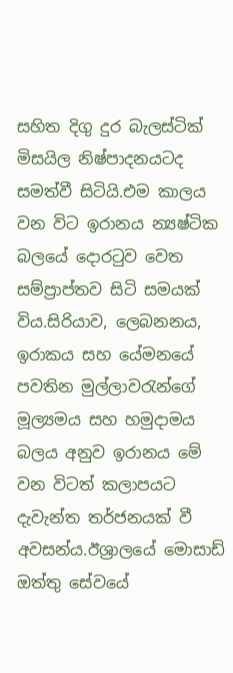සහිත දිගු දුර බැලස්ටික් මිසයිල නිෂ්පාදනයටද සමත්වී සිටියි.එම කාලය වන විට ඉරානය න්‍යෂ්ටික බලයේ දොරටුව වෙත සම්ප්‍රාප්තව සිටි සමයක් විය.සිරියාව, ලෙබනනය, ඉරාකය සහ යේමනයේ පවතින මුල්ලාවරැන්ගේ මූල්‍යමය සහ හමුදාමය බලය අනුව ඉරානය මේ වන විටත් කලාපයට දැවැන්ත තර්ජනයක් වී අවසන්ය.ඊශ්‍රාලයේ මොසාඩ් ඔත්තු සේවයේ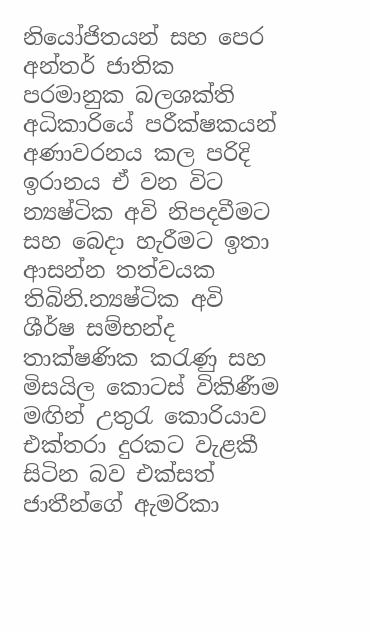නියෝජිතයන් සහ පෙර අන්තර් ජාතික පරමානුක බලශක්ති අධිකාරියේ පරීක්ෂකයන් අණාවරනය කල පරිදි ඉරානය ඒ වන විට න්‍යෂ්ටික අවි නිපදවීමට සහ බෙදා හැරීමට ඉතා ආසන්න තත්වයක තිබිනි.න්‍යෂ්ටික අවි ශීර්ෂ සම්භන්ද තාක්ෂණික කරැණු සහ මිසයිල කොටස් විකිණීම මඟින් උතුරැ කොරියාව එක්තරා දුරකට වැළකී සිටින බව එක්සත් ජාතීන්ගේ ඇමරිකා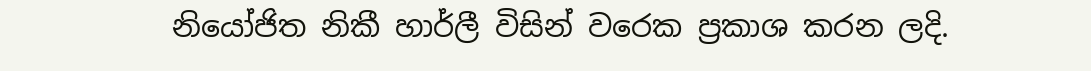නියෝජිත නිකී හාර්ලී විසින් වරෙක ප්‍රකාශ කරන ලදි.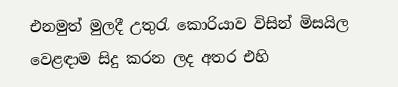එනමුත් මුලදී උතුරැ කොරියාව විසින් මිසයිල වෙළඳාම සිදු කරන ලද අතර එහි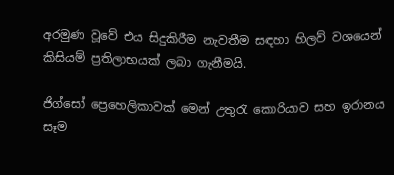අරමුණ වූවේ එය සිදුකිරීම නැවතීම සඳහා හිලව් වශයෙන් කිසියම් ප්‍රතිලාභයක් ලබා ගැනීමයි.

ජිග්සෝ ප්‍රෙහෙලිකාවක් මෙන් උතුරැ කොරියාව සහ ඉරානය සෑම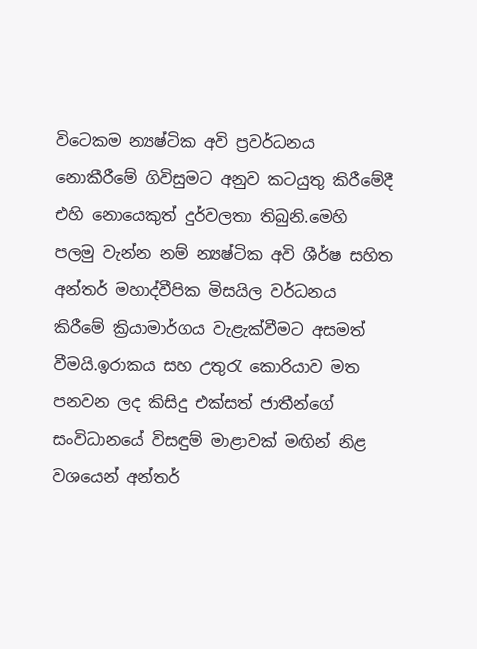විටෙකම න්‍යෂ්ටික අවි ප්‍රවර්ධනය නොකීරීමේ ගිවිසුමට අනුව කටයුතු කිරීමේදී එහි නොයෙකුත් දුර්වලතා තිබුනි.මෙහි පලමු වැන්න නම් න්‍යෂ්ටික අවි ශීර්ෂ සහිත අන්තර් මහාද්වීපික මිසයිල වර්ධනය කිරීමේ ක්‍රියාමාර්ගය වැළැක්වීමට අසමත් වීමයි.ඉරාකය සහ උතුරැ කොරියාව මත පනවන ලද කිසිදු එක්සත් ජාතීන්ගේ සංවිධානයේ විසඳුම් මාළාවක් මඟින් නිළ වශයෙන් අන්තර්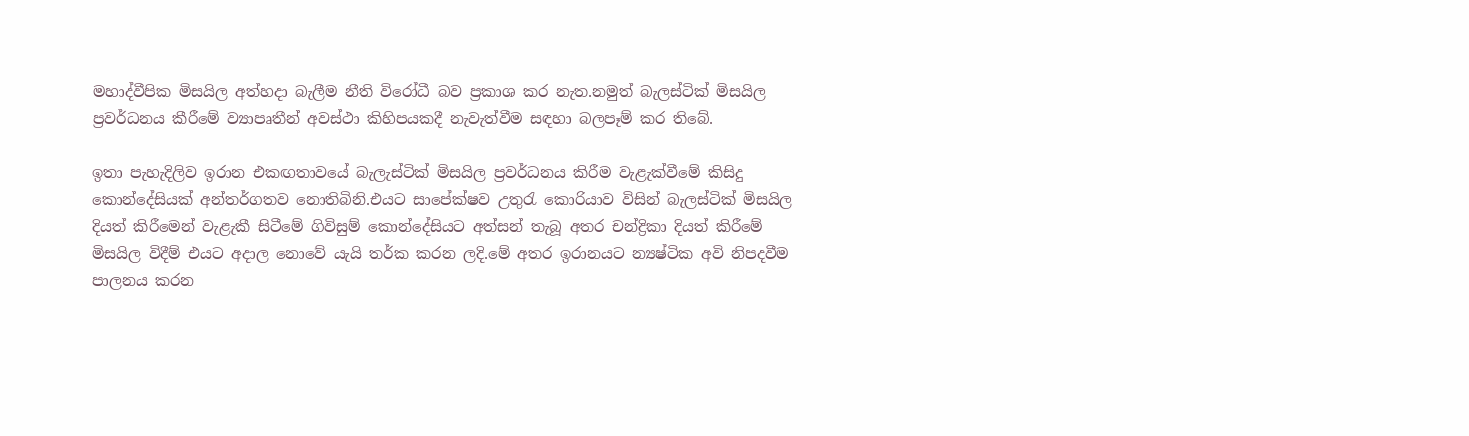මහාද්වීපික මිසයිල අත්හදා බැලීම නීති විරෝධී බව ප්‍රකාශ කර නැත.නමුත් බැලස්ටික් මිසයිල ප්‍රවර්ධනය කීරීමේ ව්‍යාපෘතීන් අවස්ථා කිහිපයකදී නැවැත්වීම සඳහා බලපෑම් කර තිබේ.

ඉතා පැහැදිලිව ඉරාන එකඟතාවයේ බැලැස්ටික් මිසයිල ප්‍රවර්ධනය කිරීම වැළැක්වීමේ කිසිදු කොන්දේසියක් අන්තර්ගතව නොතිබිනි.එයට සාපේක්ෂව උතුරැ කොරියාව විසින් බැලස්ටික් මිසයිල දියත් කිරීමෙන් වැළැකී සිටීමේ ගිවිසුම් කොන්දේසියට අත්සන් තැබූ අතර චන්ද්‍රිකා දියත් කිරීමේ මිසයිල විදීම් එයට අදාල නොවේ යැයි තර්ක කරන ලදි.මේ අතර ඉරානයට න්‍යෂ්ටික අවි නිපදවීම පාලනය කරන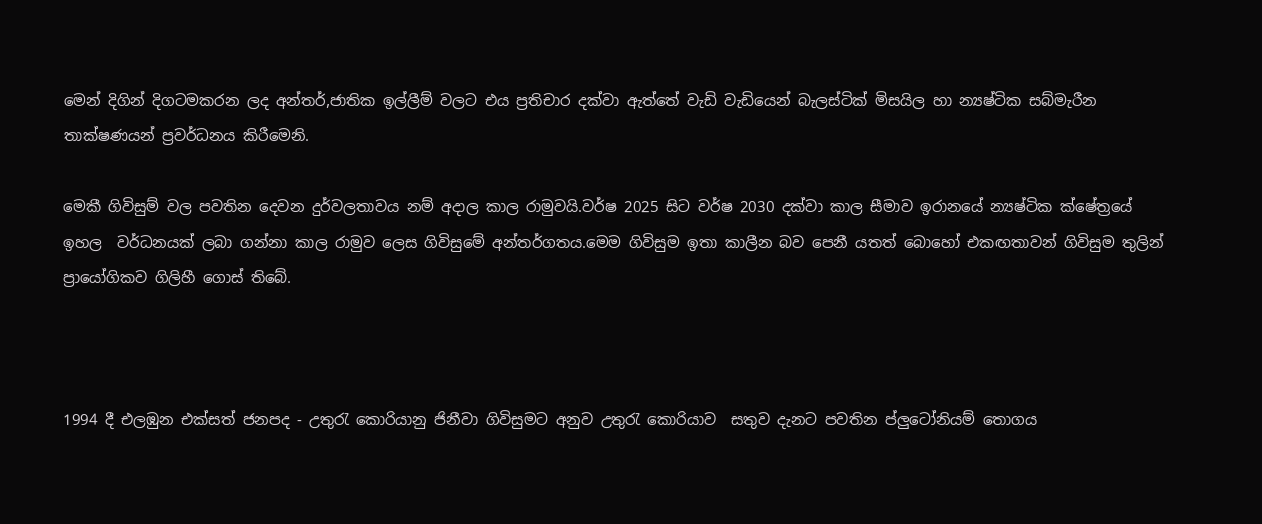මෙන් දිගින් දිගටමකරන ලද අන්තර්,ජාතික ඉල්ලීම් වලට එය ප්‍රතිචාර දක්වා ඇත්තේ වැඩි වැඩියෙන් බැලස්ටික් මිසයිල හා න්‍යෂ්ටික සබ්මැරීන තාක්ෂණයන් ප්‍රවර්ධනය කිරීමෙනි.

මෙකී ගිවිසුම් වල පවතින දෙවන දුර්වලතාවය නම් අදාල කාල රාමුවයි.වර්ෂ 2025 සිට වර්ෂ 2030 දක්වා කාල සීමාව ඉරානයේ න්‍යෂ්ටික ක්ෂේත්‍රයේ ඉහල  වර්ධනයක් ලබා ගන්නා කාල රාමුව ලෙස ගිවිසුමේ අන්තර්ගතය.මෙම ගිවිසුම ඉතා කාලීන බව පෙනී යතත් බොහෝ එකඟතාවන් ගිවිසුම තුලින් ප්‍රායෝගිකව ගිලිහී ගොස් තිබේ.



1994 දී එලඹුන එක්සත් ජනපද - උතුරැ කොරියානු ජිනීවා ගිවිසුමට අනුව උතුරැ කොරියාව  සතුව දැනට පවතින ප්ලුටෝනියම් තොගය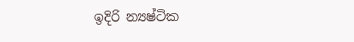ඉදිරි න්‍යෂ්ටික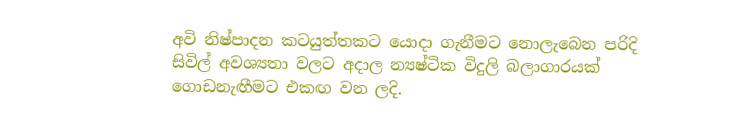අවි නිෂ්පාදන කටයුත්තකට යොදා ගැනීමට නොලැබෙන පරිදි සිවිල් අවශ්‍යතා වලට අදාල න්‍යෂ්ටික විදුලි බලාගාරයක් ගොඩනැඟීමට එකඟ වන ලදි.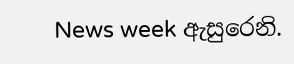News week ඇසුරෙනි.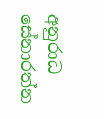අනුරාධ සේනාරත්න